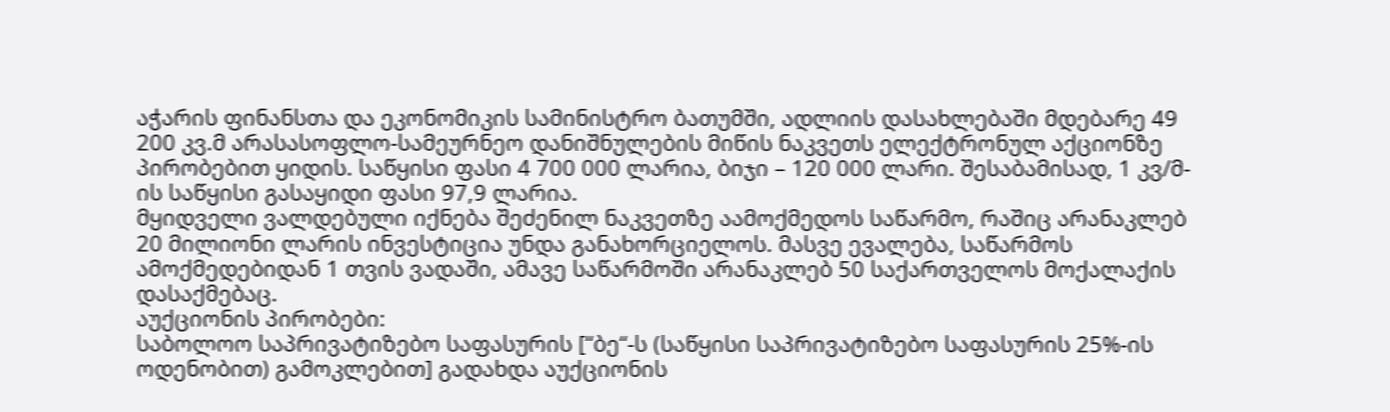აჭარის ფინანსთა და ეკონომიკის სამინისტრო ბათუმში, ადლიის დასახლებაში მდებარე 49 200 კვ.მ არასასოფლო-სამეურნეო დანიშნულების მიწის ნაკვეთს ელექტრონულ აქციონზე პირობებით ყიდის. საწყისი ფასი 4 700 000 ლარია, ბიჯი – 120 000 ლარი. შესაბამისად, 1 კვ/მ-ის საწყისი გასაყიდი ფასი 97,9 ლარია.
მყიდველი ვალდებული იქნება შეძენილ ნაკვეთზე აამოქმედოს საწარმო, რაშიც არანაკლებ 20 მილიონი ლარის ინვესტიცია უნდა განახორციელოს. მასვე ევალება, საწარმოს ამოქმედებიდან 1 თვის ვადაში, ამავე საწარმოში არანაკლებ 50 საქართველოს მოქალაქის დასაქმებაც.
აუქციონის პირობები:
საბოლოო საპრივატიზებო საფასურის [“ბე“-ს (საწყისი საპრივატიზებო საფასურის 25%-ის ოდენობით) გამოკლებით] გადახდა აუქციონის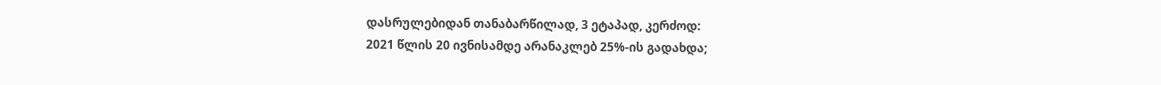დასრულებიდან თანაბარწილად, 3 ეტაპად, კერძოდ:
2021 წლის 20 ივნისამდე არანაკლებ 25%-ის გადახდა;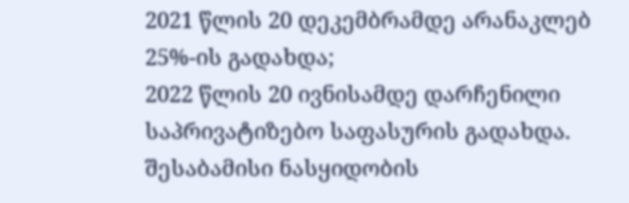2021 წლის 20 დეკემბრამდე არანაკლებ 25%-ის გადახდა;
2022 წლის 20 ივნისამდე დარჩენილი საპრივატიზებო საფასურის გადახდა.
შესაბამისი ნასყიდობის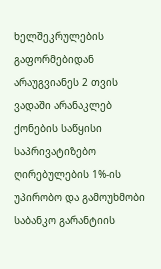ხელშეკრულების გაფორმებიდან არაუგვიანეს 2 თვის ვადაში არანაკლებ ქონების საწყისი საპრივატიზებო ღირებულების 1%-ის უპირობო და გამოუხმობი საბანკო გარანტიის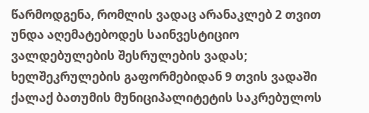წარმოდგენა, რომლის ვადაც არანაკლებ 2 თვით უნდა აღემატებოდეს საინვესტიციო ვალდებულების შესრულების ვადას;
ხელშეკრულების გაფორმებიდან 9 თვის ვადაში ქალაქ ბათუმის მუნიციპალიტეტის საკრებულოს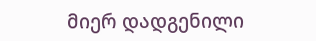მიერ დადგენილი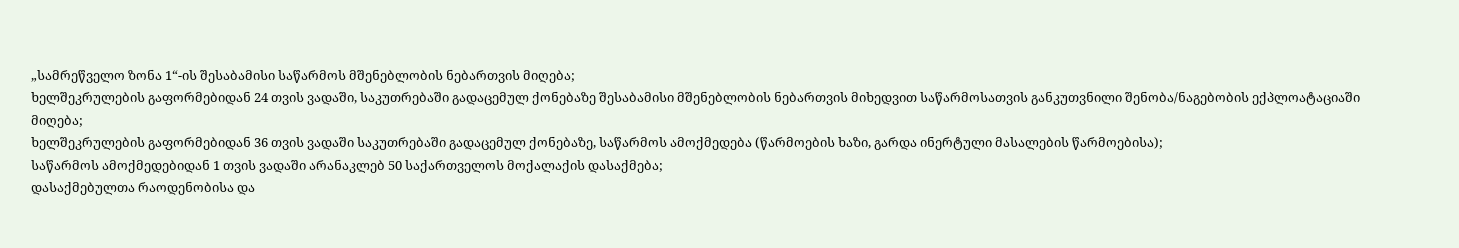„სამრეწველო ზონა 1“-ის შესაბამისი საწარმოს მშენებლობის ნებართვის მიღება;
ხელშეკრულების გაფორმებიდან 24 თვის ვადაში, საკუთრებაში გადაცემულ ქონებაზე შესაბამისი მშენებლობის ნებართვის მიხედვით საწარმოსათვის განკუთვნილი შენობა/ნაგებობის ექპლოატაციაში მიღება;
ხელშეკრულების გაფორმებიდან 36 თვის ვადაში საკუთრებაში გადაცემულ ქონებაზე, საწარმოს ამოქმედება (წარმოების ხაზი, გარდა ინერტული მასალების წარმოებისა);
საწარმოს ამოქმედებიდან 1 თვის ვადაში არანაკლებ 50 საქართველოს მოქალაქის დასაქმება;
დასაქმებულთა რაოდენობისა და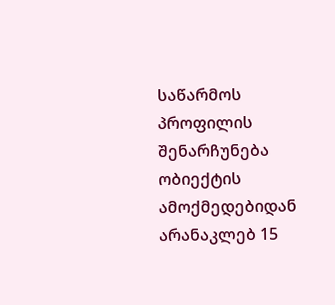საწარმოს პროფილის შენარჩუნება ობიექტის ამოქმედებიდან არანაკლებ 15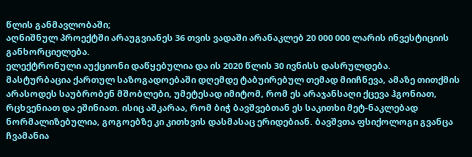წლის განმავლობაში;
აღნიშნულ პროექტში არაუგვიანეს 36 თვის ვადაში არანაკლებ 20 000 000 ლარის ინვესტიციის განხორციელება.
ელექტრონული აუქციონი დაწყებულია და ის 2020 წლის 30 ივნისს დასრულდება.
მასტურბაცია ქართულ საზოგადოებაში დღემდე ტაბუირებულ თემად მიიჩნევა, ამაზე თითქმის არასოდეს საუბრობენ მშობლები, უმეტესად იმიტომ, რომ ეს არაჯანსაღი ქცევა ჰგონიათ, რცხვენიათ და ეშინიათ. ისიც აშკარაა, რომ ბიჭ ბავშვებთან ეს საკითხი მეტ-ნაკლებად ნორმალიზებულია, გოგოებზე კი კითხვის დასმასაც ერიდებიან. ბავშვთა ფსიქოლოგი გვანცა ჩვამანია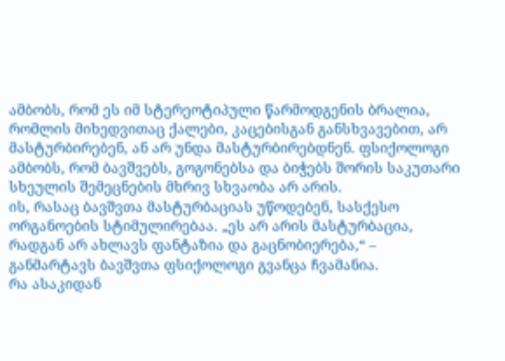ამბობს, რომ ეს იმ სტერეოტიპული წარმოდგენის ბრალია, რომლის მიხედვითაც ქალები, კაცებისგან განსხვავებით, არ მასტურბირებენ, ან არ უნდა მასტურბირებდნენ. ფსიქოლოგი ამბობს, რომ ბავშვებს, გოგონებსა და ბიჭებს შორის საკუთარი სხეულის შემეცნების მხრივ სხვაობა არ არის.
ის, რასაც ბავშვთა მასტურბაციას უწოდებენ, სასქესო ორგანოების სტიმულირებაა. „ეს არ არის მასტურბაცია, რადგან არ ახლავს ფანტაზია და გაცნობიერება,“ – განმარტავს ბავშვთა ფსიქოლოგი გვანცა ჩვამანია.
რა ასაკიდან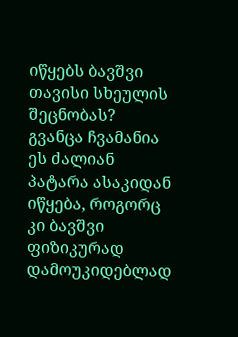იწყებს ბავშვი თავისი სხეულის შეცნობას?
გვანცა ჩვამანია
ეს ძალიან პატარა ასაკიდან იწყება, როგორც კი ბავშვი ფიზიკურად დამოუკიდებლად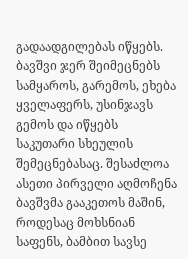გადაადგილებას იწყებს. ბავშვი ჯერ შეიმეცნებს სამყაროს, გარემოს, ეხება ყველაფერს, უსინჯავს გემოს და იწყებს საკუთარი სხეულის შემეცნებასაც. შესაძლოა ასეთი პირველი აღმოჩენა ბავშვმა გააკეთოს მაშინ, როდესაც მოხსნიან საფენს, ბამბით სავსე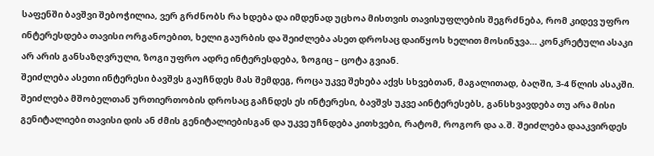საფენში ბავშვი შებოჭილია, ვერ გრძნობს რა ხდება და იმდენად უცხოა მისთვის თავისუფლების შეგრძნება, რომ კიდევ უფრო ინტერესდება თავისი ორგანოებით, ხელი გაურბის და შეიძლება ასეთ დროსაც დაიწყოს ხელით მოსინჯვა… კონკრეტული ასაკი არ არის განსაზღვრული, ზოგი უფრო ადრე ინტერესდება, ზოგიც – ცოტა გვიან.
შეიძლება ასეთი ინტერესი ბავშვს გაუჩნდეს მას შემდეგ, როცა უკვე შეხება აქვს სხვებთან, მაგალითად, ბაღში, 3-4 წლის ასაკში. შეიძლება მშობელთან ურთიერთობის დროსაც გაჩნდეს ეს ინტერესი, ბავშვს უკვე აინტერესებს, განსხვავდება თუ არა მისი გენიტალიები თავისი დის ან ძმის გენიტალიებისგან და უკვე უჩნდება კითხვები, რატომ, როგორ და ა.შ. შეიძლება დააკვირდეს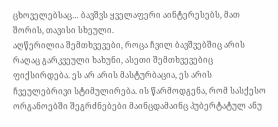ცხოველებსაც… ბავშვს ყველაფერი აინტერესებს, მათ შორის, თავისი სხეული.
აღწერილია შემთხვევები, როცა ჩვილ ბავშვებშიც არის რაღაც გარკვეული ხახუნი, ასეთი შემთხვევებიც ფიქსირდება. ეს არ არის მასტურბაცია, ეს არის ჩვეულებრივი სტიმულირება. ის წარმოდგენა, რომ სასქესო ორგანოებში შეგრძნებები მაინცდამაინც პუბერტატულ ანუ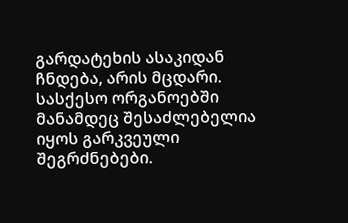გარდატეხის ასაკიდან ჩნდება, არის მცდარი. სასქესო ორგანოებში მანამდეც შესაძლებელია იყოს გარკვეული შეგრძნებები.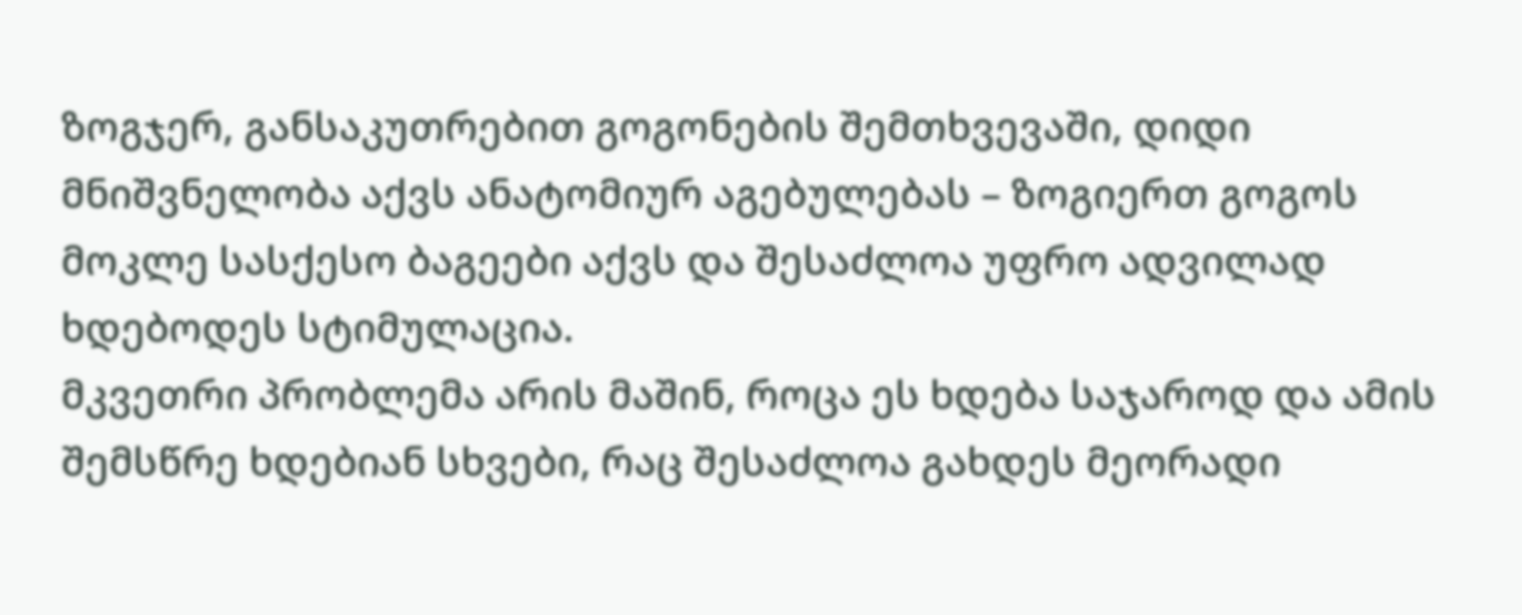ზოგჯერ, განსაკუთრებით გოგონების შემთხვევაში, დიდი მნიშვნელობა აქვს ანატომიურ აგებულებას – ზოგიერთ გოგოს მოკლე სასქესო ბაგეები აქვს და შესაძლოა უფრო ადვილად ხდებოდეს სტიმულაცია.
მკვეთრი პრობლემა არის მაშინ, როცა ეს ხდება საჯაროდ და ამის შემსწრე ხდებიან სხვები, რაც შესაძლოა გახდეს მეორადი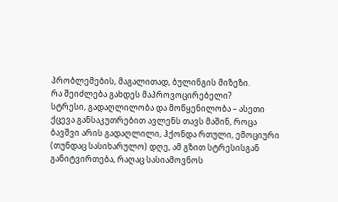პრობლემების, მაგალითად, ბულინგის მიზეზი.
რა შეიძლება გახდეს მაპროვოცირებელი?
სტრესი, გადაღლილობა და მოწყენილობა – ასეთი ქცევა განსაკუთრებით ავლენს თავს მაშინ, როცა ბავშვი არის გადაღლილი, ჰქონდა რთული, ემოციური (თუნდაც სასიხარულო) დღე, ამ გზით სტრესისგან განიტვირთება, რაღაც სასიამოვნოს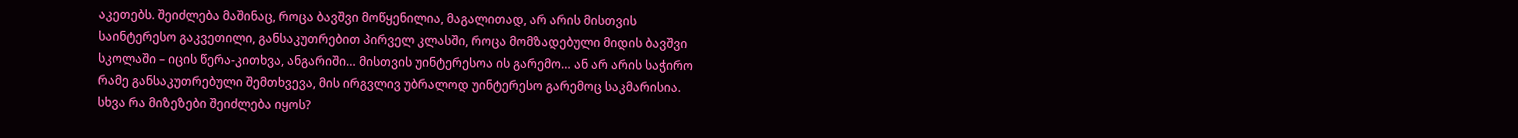აკეთებს. შეიძლება მაშინაც, როცა ბავშვი მოწყენილია, მაგალითად, არ არის მისთვის საინტერესო გაკვეთილი, განსაკუთრებით პირველ კლასში, როცა მომზადებული მიდის ბავშვი სკოლაში – იცის წერა-კითხვა, ანგარიში… მისთვის უინტერესოა ის გარემო… ან არ არის საჭირო რამე განსაკუთრებული შემთხვევა, მის ირგვლივ უბრალოდ უინტერესო გარემოც საკმარისია.
სხვა რა მიზეზები შეიძლება იყოს?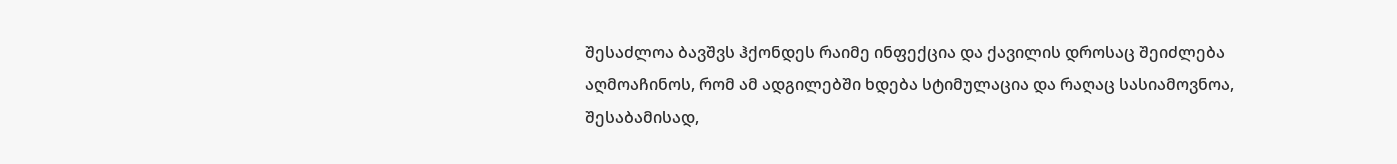შესაძლოა ბავშვს ჰქონდეს რაიმე ინფექცია და ქავილის დროსაც შეიძლება აღმოაჩინოს, რომ ამ ადგილებში ხდება სტიმულაცია და რაღაც სასიამოვნოა, შესაბამისად,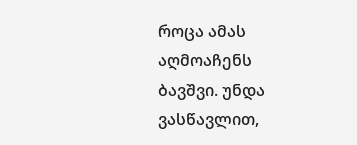როცა ამას აღმოაჩენს ბავშვი. უნდა ვასწავლით,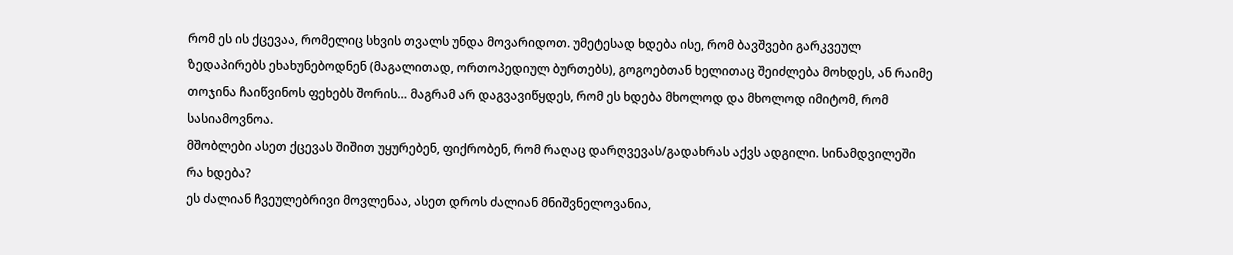რომ ეს ის ქცევაა, რომელიც სხვის თვალს უნდა მოვარიდოთ. უმეტესად ხდება ისე, რომ ბავშვები გარკვეულ ზედაპირებს ეხახუნებოდნენ (მაგალითად, ორთოპედიულ ბურთებს), გოგოებთან ხელითაც შეიძლება მოხდეს, ან რაიმე თოჯინა ჩაიწვინოს ფეხებს შორის… მაგრამ არ დაგვავიწყდეს, რომ ეს ხდება მხოლოდ და მხოლოდ იმიტომ, რომ სასიამოვნოა.
მშობლები ასეთ ქცევას შიშით უყურებენ, ფიქრობენ, რომ რაღაც დარღვევას/გადახრას აქვს ადგილი. სინამდვილეში რა ხდება?
ეს ძალიან ჩვეულებრივი მოვლენაა, ასეთ დროს ძალიან მნიშვნელოვანია,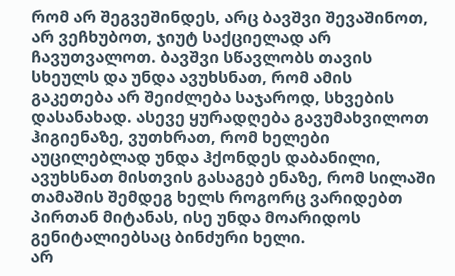რომ არ შეგვეშინდეს, არც ბავშვი შევაშინოთ, არ ვეჩხუბოთ, ჯიუტ საქციელად არ ჩავუთვალოთ. ბავშვი სწავლობს თავის სხეულს და უნდა ავუხსნათ, რომ ამის გაკეთება არ შეიძლება საჯაროდ, სხვების დასანახად. ასევე ყურადღება გავუმახვილოთ ჰიგიენაზე, ვუთხრათ, რომ ხელები აუცილებლად უნდა ჰქონდეს დაბანილი, ავუხსნათ მისთვის გასაგებ ენაზე, რომ სილაში თამაშის შემდეგ ხელს როგორც ვარიდებთ პირთან მიტანას, ისე უნდა მოარიდოს გენიტალიებსაც ბინძური ხელი.
არ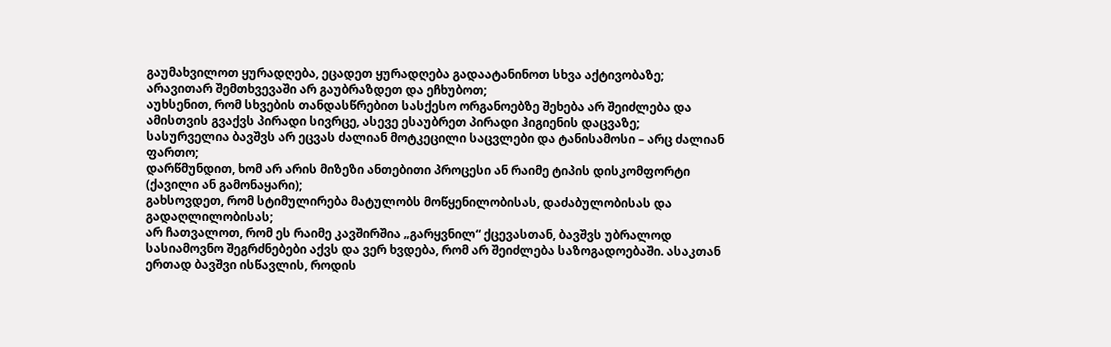გაუმახვილოთ ყურადღება, ეცადეთ ყურადღება გადაატანინოთ სხვა აქტივობაზე;
არავითარ შემთხვევაში არ გაუბრაზდეთ და ეჩხუბოთ;
აუხსენით, რომ სხვების თანდასწრებით სასქესო ორგანოებზე შეხება არ შეიძლება და ამისთვის გვაქვს პირადი სივრცე, ასევე ესაუბრეთ პირადი ჰიგიენის დაცვაზე;
სასურველია ბავშვს არ ეცვას ძალიან მოტკეცილი საცვლები და ტანისამოსი – არც ძალიან ფართო;
დარწმუნდით, ხომ არ არის მიზეზი ანთებითი პროცესი ან რაიმე ტიპის დისკომფორტი (ქავილი ან გამონაყარი);
გახსოვდეთ, რომ სტიმულირება მატულობს მოწყენილობისას, დაძაბულობისას და გადაღლილობისას;
არ ჩათვალოთ, რომ ეს რაიმე კავშირშია „გარყვნილ“ ქცევასთან, ბავშვს უბრალოდ სასიამოვნო შეგრძნებები აქვს და ვერ ხვდება, რომ არ შეიძლება საზოგადოებაში. ასაკთან ერთად ბავშვი ისწავლის, როდის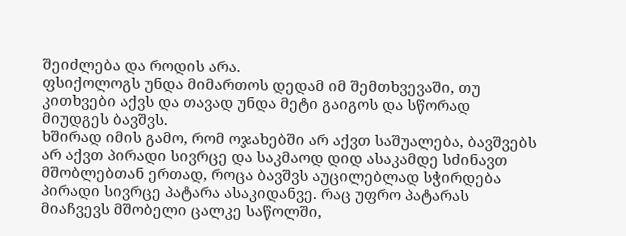შეიძლება და როდის არა.
ფსიქოლოგს უნდა მიმართოს დედამ იმ შემთხვევაში, თუ კითხვები აქვს და თავად უნდა მეტი გაიგოს და სწორად მიუდგეს ბავშვს.
ხშირად იმის გამო, რომ ოჯახებში არ აქვთ საშუალება, ბავშვებს არ აქვთ პირადი სივრცე და საკმაოდ დიდ ასაკამდე სძინავთ მშობლებთან ერთად, როცა ბავშვს აუცილებლად სჭირდება პირადი სივრცე პატარა ასაკიდანვე. რაც უფრო პატარას მიაჩვევს მშობელი ცალკე საწოლში,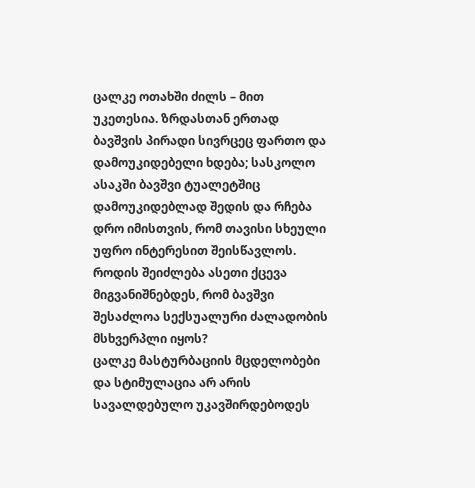ცალკე ოთახში ძილს – მით უკეთესია. ზრდასთან ერთად ბავშვის პირადი სივრცეც ფართო და დამოუკიდებელი ხდება; სასკოლო ასაკში ბავშვი ტუალეტშიც დამოუკიდებლად შედის და რჩება დრო იმისთვის, რომ თავისი სხეული უფრო ინტერესით შეისწავლოს.
როდის შეიძლება ასეთი ქცევა მიგვანიშნებდეს, რომ ბავშვი შესაძლოა სექსუალური ძალადობის მსხვერპლი იყოს?
ცალკე მასტურბაციის მცდელობები და სტიმულაცია არ არის სავალდებულო უკავშირდებოდეს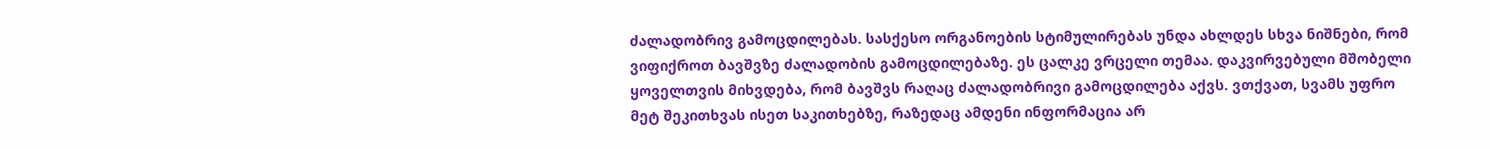ძალადობრივ გამოცდილებას. სასქესო ორგანოების სტიმულირებას უნდა ახლდეს სხვა ნიშნები, რომ ვიფიქროთ ბავშვზე ძალადობის გამოცდილებაზე. ეს ცალკე ვრცელი თემაა. დაკვირვებული მშობელი ყოველთვის მიხვდება, რომ ბავშვს რაღაც ძალადობრივი გამოცდილება აქვს. ვთქვათ, სვამს უფრო მეტ შეკითხვას ისეთ საკითხებზე, რაზედაც ამდენი ინფორმაცია არ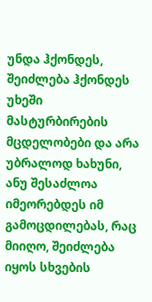უნდა ჰქონდეს, შეიძლება ჰქონდეს უხეში მასტურბირების მცდელობები და არა უბრალოდ ხახუნი, ანუ შესაძლოა იმეორებდეს იმ გამოცდილებას, რაც მიიღო, შეიძლება იყოს სხვების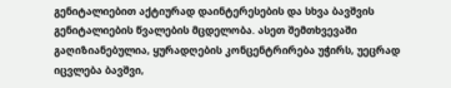გენიტალიებით აქტიურად დაინტერესების და სხვა ბავშვის გენიტალიების წვალების მცდელობა. ასეთ შემთხვევაში გაღიზიანებულია, ყურადღების კონცენტრირება უჭირს, უეცრად იცვლება ბავშვი,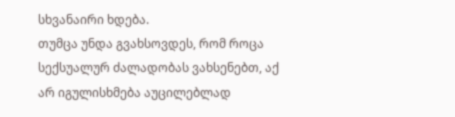სხვანაირი ხდება.
თუმცა უნდა გვახსოვდეს, რომ როცა სექსუალურ ძალადობას ვახსენებთ, აქ არ იგულისხმება აუცილებლად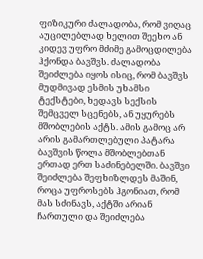ფიზიკური ძალადობა, რომ ვიღაც აუცილებლად ხელით შეეხო ან კიდევ უფრო მძიმე გამოცდილება ჰქონდა ბავშვს. ძალადობა შეიძლება იყოს ისიც, რომ ბავშვს მუდმივად ესმის უხამსი ტექსტები, ხედავს სექსის შემცველ სცენებს, ან უყურებს მშობლების აქტს. ამის გამოც არ არის გამართლებული პატარა ბავშვის წოლა მშობლებთან ერთად ერთ საძინებელში. ბავშვი შეიძლება შეფხიზლდეს მაშინ, როცა უფროსებს ჰგონიათ, რომ მას სძინავს, აქტში არიან ჩართული და შეიძლება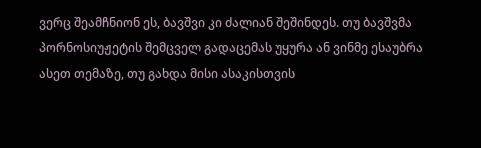ვერც შეამჩნიონ ეს, ბავშვი კი ძალიან შეშინდეს. თუ ბავშვმა პორნოსიუჟეტის შემცველ გადაცემას უყურა ან ვინმე ესაუბრა ასეთ თემაზე, თუ გახდა მისი ასაკისთვის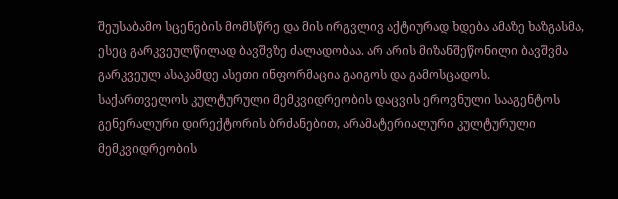შეუსაბამო სცენების მომსწრე და მის ირგვლივ აქტიურად ხდება ამაზე ხაზგასმა, ესეც გარკვეულწილად ბავშვზე ძალადობაა. არ არის მიზანშეწონილი ბავშვმა გარკვეულ ასაკამდე ასეთი ინფორმაცია გაიგოს და გამოსცადოს.
საქართველოს კულტურული მემკვიდრეობის დაცვის ეროვნული სააგენტოს გენერალური დირექტორის ბრძანებით, არამატერიალური კულტურული მემკვიდრეობის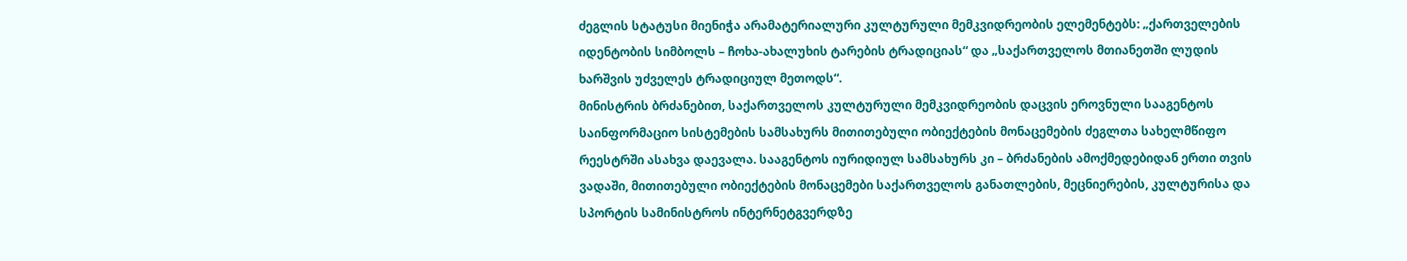ძეგლის სტატუსი მიენიჭა არამატერიალური კულტურული მემკვიდრეობის ელემენტებს: „ქართველების იდენტობის სიმბოლს – ჩოხა-ახალუხის ტარების ტრადიციას“ და „საქართველოს მთიანეთში ლუდის ხარშვის უძველეს ტრადიციულ მეთოდს“.
მინისტრის ბრძანებით, საქართველოს კულტურული მემკვიდრეობის დაცვის ეროვნული სააგენტოს საინფორმაციო სისტემების სამსახურს მითითებული ობიექტების მონაცემების ძეგლთა სახელმწიფო რეესტრში ასახვა დაევალა. სააგენტოს იურიდიულ სამსახურს კი – ბრძანების ამოქმედებიდან ერთი თვის ვადაში, მითითებული ობიექტების მონაცემები საქართველოს განათლების, მეცნიერების, კულტურისა და სპორტის სამინისტროს ინტერნეტგვერდზე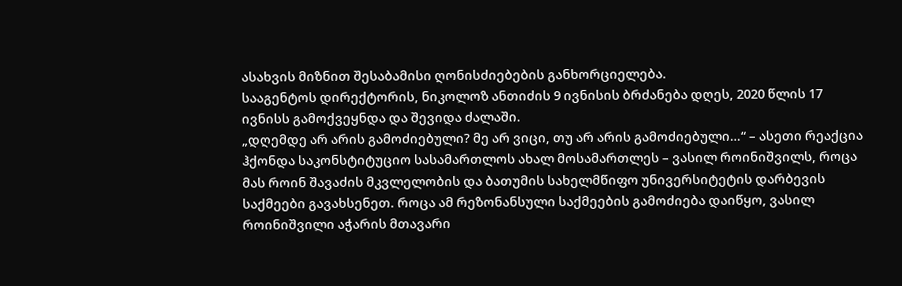ასახვის მიზნით შესაბამისი ღონისძიებების განხორციელება.
სააგენტოს დირექტორის, ნიკოლოზ ანთიძის 9 ივნისის ბრძანება დღეს, 2020 წლის 17 ივნისს გამოქვეყნდა და შევიდა ძალაში.
„დღემდე არ არის გამოძიებული? მე არ ვიცი, თუ არ არის გამოძიებული…“ – ასეთი რეაქცია ჰქონდა საკონსტიტუციო სასამართლოს ახალ მოსამართლეს – ვასილ როინიშვილს, როცა მას როინ შავაძის მკვლელობის და ბათუმის სახელმწიფო უნივერსიტეტის დარბევის საქმეები გავახსენეთ. როცა ამ რეზონანსული საქმეების გამოძიება დაიწყო, ვასილ როინიშვილი აჭარის მთავარი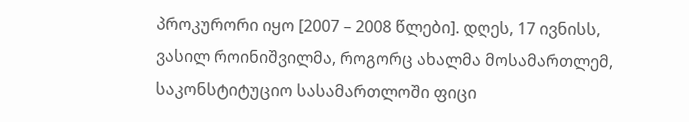პროკურორი იყო [2007 – 2008 წლები]. დღეს, 17 ივნისს, ვასილ როინიშვილმა, როგორც ახალმა მოსამართლემ, საკონსტიტუციო სასამართლოში ფიცი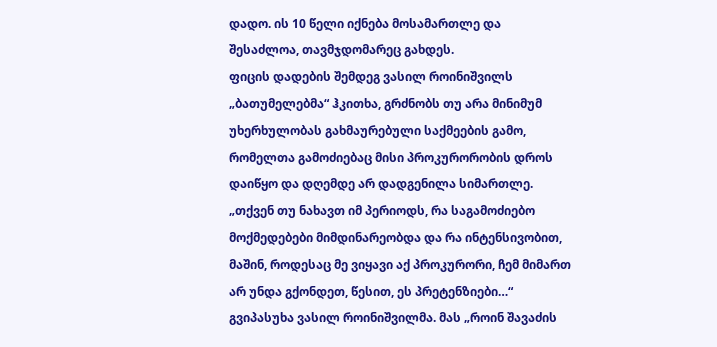დადო. ის 10 წელი იქნება მოსამართლე და შესაძლოა, თავმჯდომარეც გახდეს.
ფიცის დადების შემდეგ ვასილ როინიშვილს „ბათუმელებმა“ ჰკითხა, გრძნობს თუ არა მინიმუმ უხერხულობას გახმაურებული საქმეების გამო, რომელთა გამოძიებაც მისი პროკურორობის დროს დაიწყო და დღემდე არ დადგენილა სიმართლე.
„თქვენ თუ ნახავთ იმ პერიოდს, რა საგამოძიებო მოქმედებები მიმდინარეობდა და რა ინტენსივობით, მაშინ, როდესაც მე ვიყავი აქ პროკურორი, ჩემ მიმართ არ უნდა გქონდეთ, წესით, ეს პრეტენზიები…“ გვიპასუხა ვასილ როინიშვილმა. მას „როინ შავაძის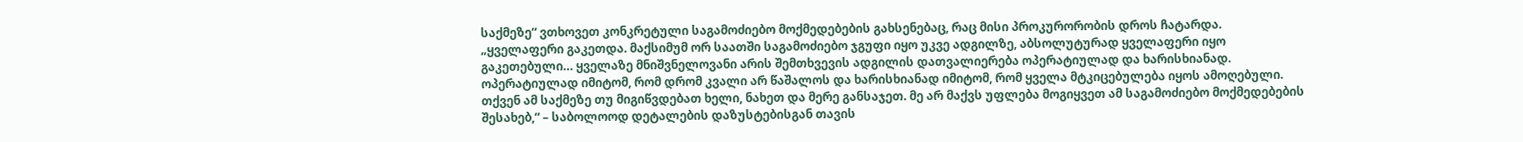საქმეზე“ ვთხოვეთ კონკრეტული საგამოძიებო მოქმედებების გახსენებაც, რაც მისი პროკურორობის დროს ჩატარდა.
„ყველაფერი გაკეთდა. მაქსიმუმ ორ საათში საგამოძიებო ჯგუფი იყო უკვე ადგილზე, აბსოლუტურად ყველაფერი იყო გაკეთებული… ყველაზე მნიშვნელოვანი არის შემთხვევის ადგილის დათვალიერება ოპერატიულად და ხარისხიანად. ოპერატიულად იმიტომ, რომ დრომ კვალი არ წაშალოს და ხარისხიანად იმიტომ, რომ ყველა მტკიცებულება იყოს ამოღებული. თქვენ ამ საქმეზე თუ მიგიწვდებათ ხელი, ნახეთ და მერე განსაჯეთ. მე არ მაქვს უფლება მოგიყვეთ ამ საგამოძიებო მოქმედებების შესახებ,“ – საბოლოოდ დეტალების დაზუსტებისგან თავის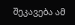შეკავება ამ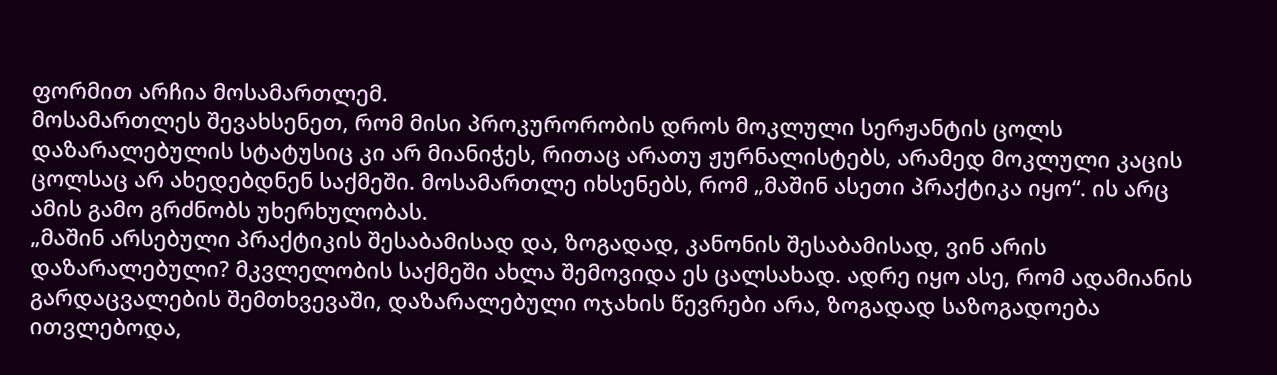ფორმით არჩია მოსამართლემ.
მოსამართლეს შევახსენეთ, რომ მისი პროკურორობის დროს მოკლული სერჟანტის ცოლს დაზარალებულის სტატუსიც კი არ მიანიჭეს, რითაც არათუ ჟურნალისტებს, არამედ მოკლული კაცის ცოლსაც არ ახედებდნენ საქმეში. მოსამართლე იხსენებს, რომ „მაშინ ასეთი პრაქტიკა იყო“. ის არც ამის გამო გრძნობს უხერხულობას.
„მაშინ არსებული პრაქტიკის შესაბამისად და, ზოგადად, კანონის შესაბამისად, ვინ არის დაზარალებული? მკვლელობის საქმეში ახლა შემოვიდა ეს ცალსახად. ადრე იყო ასე, რომ ადამიანის გარდაცვალების შემთხვევაში, დაზარალებული ოჯახის წევრები არა, ზოგადად საზოგადოება ითვლებოდა,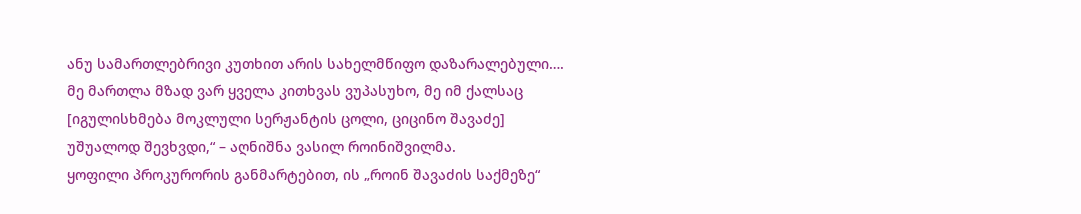ანუ სამართლებრივი კუთხით არის სახელმწიფო დაზარალებული…. მე მართლა მზად ვარ ყველა კითხვას ვუპასუხო, მე იმ ქალსაც [იგულისხმება მოკლული სერჟანტის ცოლი, ციცინო შავაძე] უშუალოდ შევხვდი,“ – აღნიშნა ვასილ როინიშვილმა.
ყოფილი პროკურორის განმარტებით, ის „როინ შავაძის საქმეზე“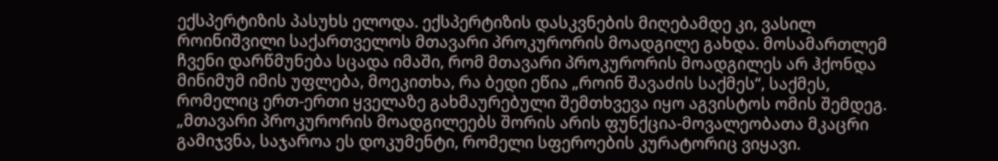ექსპერტიზის პასუხს ელოდა. ექსპერტიზის დასკვნების მიღებამდე კი, ვასილ როინიშვილი საქართველოს მთავარი პროკურორის მოადგილე გახდა. მოსამართლემ ჩვენი დარწმუნება სცადა იმაში, რომ მთავარი პროკურორის მოადგილეს არ ჰქონდა მინიმუმ იმის უფლება, მოეკითხა, რა ბედი ეწია „როინ შავაძის საქმეს“, საქმეს, რომელიც ერთ-ერთი ყველაზე გახმაურებული შემთხვევა იყო აგვისტოს ომის შემდეგ.
„მთავარი პროკურორის მოადგილეებს შორის არის ფუნქცია-მოვალეობათა მკაცრი გამიჯვნა, საჯაროა ეს დოკუმენტი, რომელი სფეროების კურატორიც ვიყავი.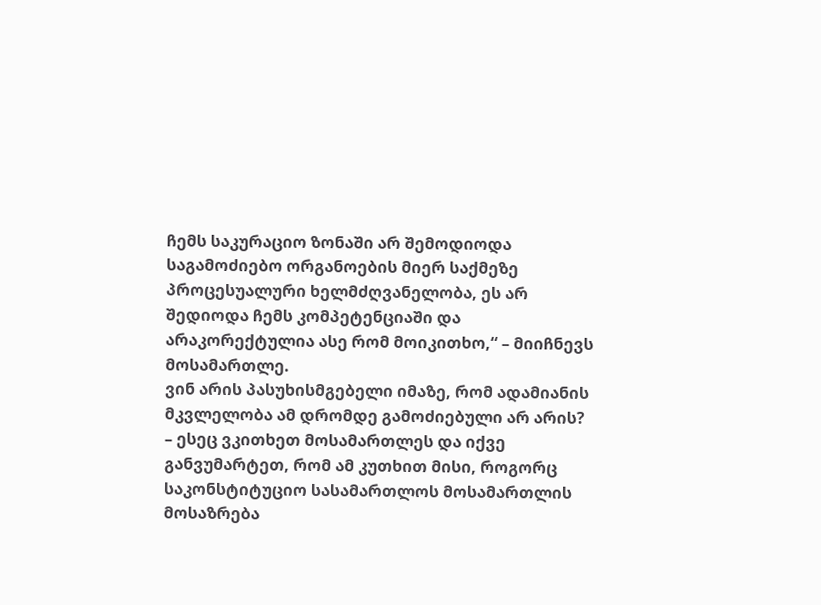ჩემს საკურაციო ზონაში არ შემოდიოდა საგამოძიებო ორგანოების მიერ საქმეზე პროცესუალური ხელმძღვანელობა, ეს არ შედიოდა ჩემს კომპეტენციაში და არაკორექტულია ასე რომ მოიკითხო,“ – მიიჩნევს მოსამართლე.
ვინ არის პასუხისმგებელი იმაზე, რომ ადამიანის მკვლელობა ამ დრომდე გამოძიებული არ არის? – ესეც ვკითხეთ მოსამართლეს და იქვე განვუმარტეთ, რომ ამ კუთხით მისი, როგორც საკონსტიტუციო სასამართლოს მოსამართლის მოსაზრება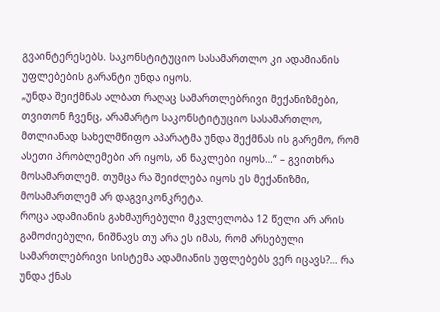გვაინტერესებს. საკონსტიტუციო სასამართლო კი ადამიანის უფლებების გარანტი უნდა იყოს.
„უნდა შეიქმნას ალბათ რაღაც სამართლებრივი მექანიზმები, თვითონ ჩვენც, არამარტო საკონსტიტუციო სასამართლო, მთლიანად სახელმწიფო აპარატმა უნდა შექმნას ის გარემო, რომ ასეთი პრობლემები არ იყოს, ან ნაკლები იყოს…“ – გვითხრა მოსამართლემ. თუმცა რა შეიძლება იყოს ეს მექანიზმი, მოსამართლემ არ დაგვიკონკრეტა.
როცა ადამიანის გახმაურებული მკვლელობა 12 წელი არ არის გამოძიებული, ნიშნავს თუ არა ეს იმას, რომ არსებული სამართლებრივი სისტემა ადამიანის უფლებებს ვერ იცავს?… რა უნდა ქნას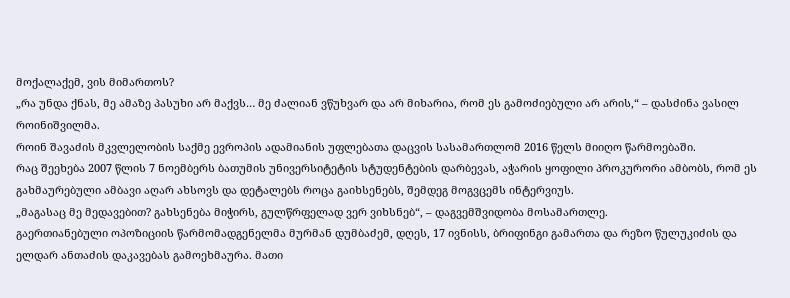მოქალაქემ, ვის მიმართოს?
„რა უნდა ქნას, მე ამაზე პასუხი არ მაქვს… მე ძალიან ვწუხვარ და არ მიხარია, რომ ეს გამოძიებული არ არის,“ – დასძინა ვასილ როინიშვილმა.
როინ შავაძის მკვლელობის საქმე ევროპის ადამიანის უფლებათა დაცვის სასამართლომ 2016 წელს მიიღო წარმოებაში.
რაც შეეხება 2007 წლის 7 ნოემბერს ბათუმის უნივერსიტეტის სტუდენტების დარბევას, აჭარის ყოფილი პროკურორი ამბობს, რომ ეს გახმაურებული ამბავი აღარ ახსოვს და დეტალებს როცა გაიხსენებს, შემდეგ მოგვცემს ინტერვიუს.
„მაგასაც მე მედავებით? გახსენება მიჭირს, გულწრფელად ვერ ვიხსნებ“, – დაგვემშვიდობა მოსამართლე.
გაერთიანებული ოპოზიციის წარმომადგენელმა მურმან დუმბაძემ, დღეს, 17 ივნისს, ბრიფინგი გამართა და რეზო წულუკიძის და ელდარ ანთაძის დაკავებას გამოეხმაურა. მათი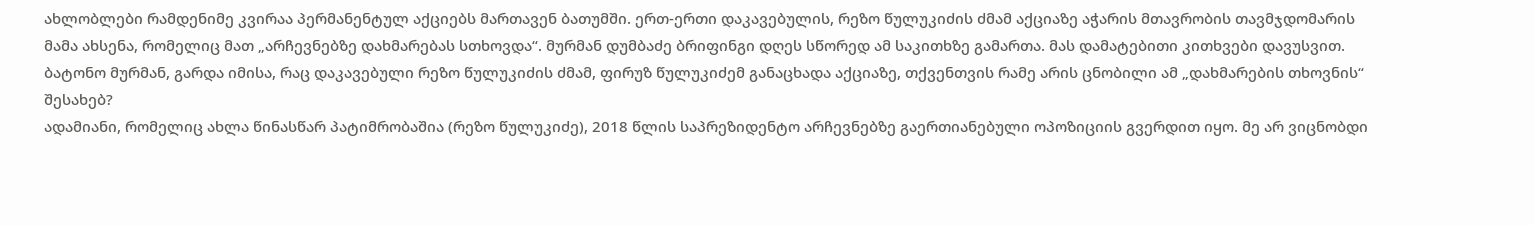ახლობლები რამდენიმე კვირაა პერმანენტულ აქციებს მართავენ ბათუმში. ერთ-ერთი დაკავებულის, რეზო წულუკიძის ძმამ აქციაზე აჭარის მთავრობის თავმჯდომარის მამა ახსენა, რომელიც მათ „არჩევნებზე დახმარებას სთხოვდა“. მურმან დუმბაძე ბრიფინგი დღეს სწორედ ამ საკითხზე გამართა. მას დამატებითი კითხვები დავუსვით.
ბატონო მურმან, გარდა იმისა, რაც დაკავებული რეზო წულუკიძის ძმამ, ფირუზ წულუკიძემ განაცხადა აქციაზე, თქვენთვის რამე არის ცნობილი ამ „დახმარების თხოვნის“ შესახებ?
ადამიანი, რომელიც ახლა წინასწარ პატიმრობაშია (რეზო წულუკიძე), 2018 წლის საპრეზიდენტო არჩევნებზე გაერთიანებული ოპოზიციის გვერდით იყო. მე არ ვიცნობდი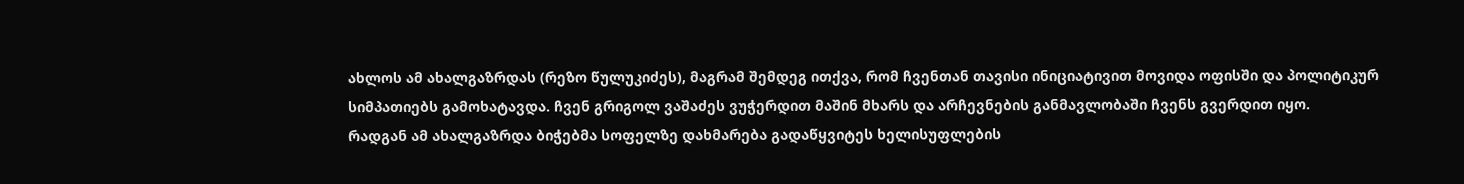ახლოს ამ ახალგაზრდას (რეზო წულუკიძეს), მაგრამ შემდეგ ითქვა, რომ ჩვენთან თავისი ინიციატივით მოვიდა ოფისში და პოლიტიკურ სიმპათიებს გამოხატავდა. ჩვენ გრიგოლ ვაშაძეს ვუჭერდით მაშინ მხარს და არჩევნების განმავლობაში ჩვენს გვერდით იყო.
რადგან ამ ახალგაზრდა ბიჭებმა სოფელზე დახმარება გადაწყვიტეს ხელისუფლების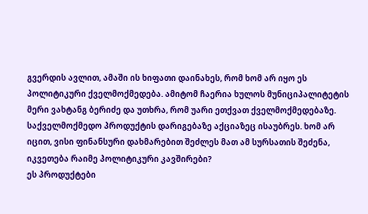გვერდის ავლით, ამაში ის ხიფათი დაინახეს, რომ ხომ არ იყო ეს პოლიტიკური ქველმოქმედება. ამიტომ ჩაერია ხულოს მუნიციპალიტეტის მერი ვახტანგ ბერიძე და უთხრა, რომ უარი ეთქვათ ქველმოქმედებაზე.
საქველმოქმედო პროდუქტის დარიგებაზე აქციაზეც ისაუბრეს. ხომ არ იცით, ვისი ფინანსური დახმარებით შეძლეს მათ ამ სურსათის შეძენა, იკვეთება რაიმე პოლიტიკური კავშირები?
ეს პროდუქტები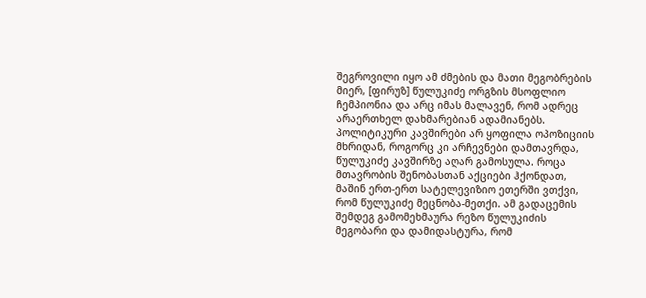შეგროვილი იყო ამ ძმების და მათი მეგობრების მიერ, [ფირუზ] წულუკიძე ორგზის მსოფლიო ჩემპიონია და არც იმას მალავენ, რომ ადრეც არაერთხელ დახმარებიან ადამიანებს.
პოლიტიკური კავშირები არ ყოფილა ოპოზიციის მხრიდან, როგორც კი არჩევნები დამთავრდა, წულუკიძე კავშირზე აღარ გამოსულა. როცა მთავრობის შენობასთან აქციები ჰქონდათ, მაშინ ერთ-ერთ სატელევიზიო ეთერში ვთქვი, რომ წულუკიძე მეცნობა-მეთქი. ამ გადაცემის შემდეგ გამომეხმაურა რეზო წულუკიძის მეგობარი და დამიდასტურა, რომ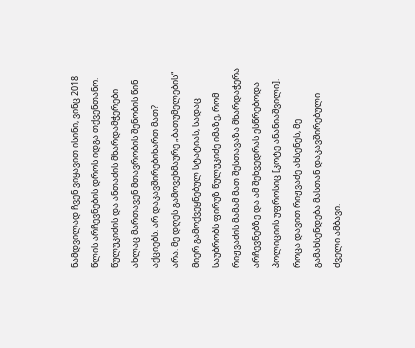ნამდვილად ჩვენ ვიყავით ისინი, ვინც 2018 წლის არჩევნების დროს იდგა თქვენთანო.
წულუკიძის და ანთაძის მხარდამჭერები ახლაც მართავენ მთავრობის შენობის წინ აქციებს. არ დაკავშირებიხართ მათ?
არა. მე დღეს გამოვეხმაურე „ბათუმელების“ მიერ გამოქვეყნებულ სტატიას, სადაც საუბრობს ფირუზ წულუკიძე იმაზე, რომ რიჟვაძის მამამ მათ შესთავაზა მხარდაჭერა არჩევნებზე და ამ შეხვედრას ესწრებოდა პოლიციის უფროსიც [კოტე ანანიაშვილი]. როცა დავით რიჟვაძე ახსენეს, მე გამახსენდება მასთან დაკავშირებული ძველი ამბავი.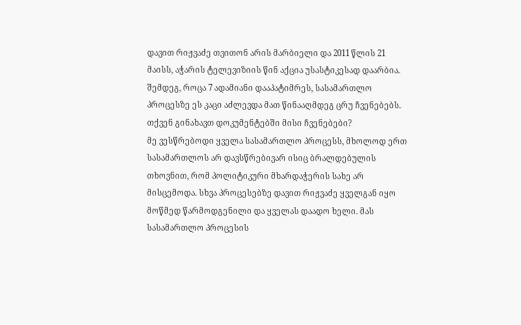დავით რიჟვაძე თვითონ არის მარბიელი და 2011 წლის 21 მაისს, აჭარის ტელევიზიის წინ აქცია უსასტიკესად დაარბია. შემდეგ, როცა 7 ადამიანი დააპატიმრეს, სასამართლო პროცესზე ეს კაცი აძლევდა მათ წინააღმდეგ ცრუ ჩვენებებს.
თქვენ გინახავთ დოკუმენტებში მისი ჩვენებები?
მე ვესწრებოდი ყველა სასამართლო პროცესს, მხოლოდ ერთ სასამართლოს არ დავსწრებივარ ისიც ბრალდებულის თხოვნით, რომ პოლიტიკური მხარდაჭერის სახე არ მისცემოდა. სხვა პროცესებზე დავით რიჟვაძე ყველგან იყო მოწმედ წარმოდგენილი და ყველას დაადო ხელი. მას სასამართლო პროცესის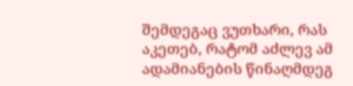შემდეგაც ვუთხარი, რას აკეთებ, რატომ აძლევ ამ ადამიანების წინაღმდეგ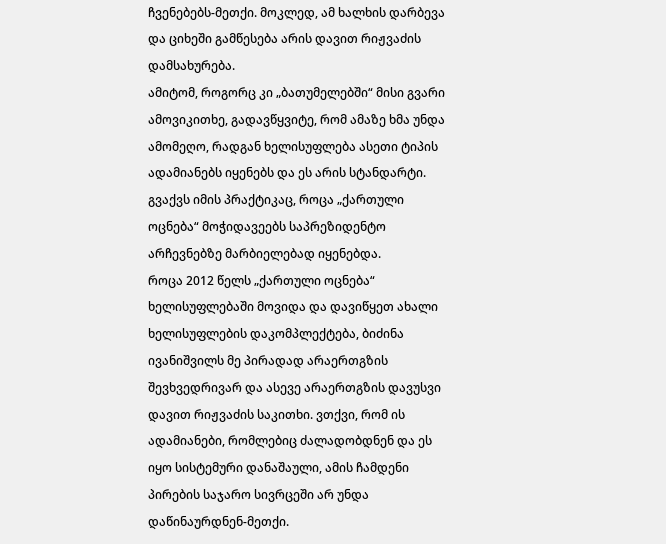ჩვენებებს-მეთქი. მოკლედ, ამ ხალხის დარბევა და ციხეში გამწესება არის დავით რიჟვაძის დამსახურება.
ამიტომ, როგორც კი „ბათუმელებში“ მისი გვარი ამოვიკითხე, გადავწყვიტე, რომ ამაზე ხმა უნდა ამომეღო, რადგან ხელისუფლება ასეთი ტიპის ადამიანებს იყენებს და ეს არის სტანდარტი. გვაქვს იმის პრაქტიკაც, როცა „ქართული ოცნება“ მოჭიდავეებს საპრეზიდენტო არჩევნებზე მარბიელებად იყენებდა.
როცა 2012 წელს „ქართული ოცნება“ ხელისუფლებაში მოვიდა და დავიწყეთ ახალი ხელისუფლების დაკომპლექტება, ბიძინა ივანიშვილს მე პირადად არაერთგზის შევხვედრივარ და ასევე არაერთგზის დავუსვი დავით რიჟვაძის საკითხი. ვთქვი, რომ ის ადამიანები, რომლებიც ძალადობდნენ და ეს იყო სისტემური დანაშაული, ამის ჩამდენი პირების საჯარო სივრცეში არ უნდა დაწინაურდნენ-მეთქი.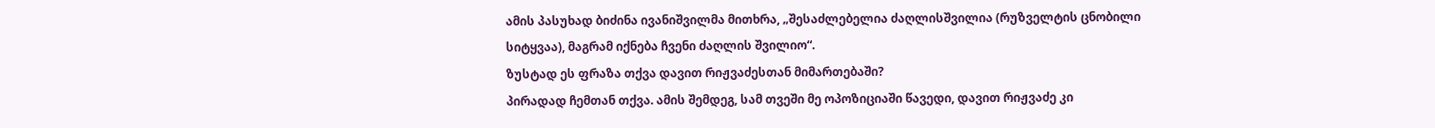ამის პასუხად ბიძინა ივანიშვილმა მითხრა, „შესაძლებელია ძაღლისშვილია (რუზველტის ცნობილი სიტყვაა), მაგრამ იქნება ჩვენი ძაღლის შვილიო“.
ზუსტად ეს ფრაზა თქვა დავით რიჟვაძესთან მიმართებაში?
პირადად ჩემთან თქვა. ამის შემდეგ, სამ თვეში მე ოპოზიციაში წავედი, დავით რიჟვაძე კი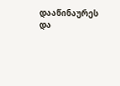დააწინაურეს და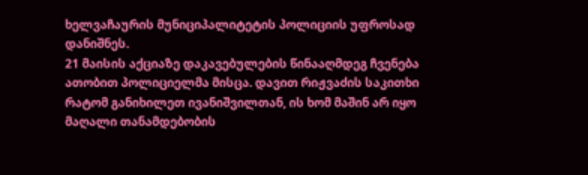ხელვაჩაურის მუნიციპალიტეტის პოლიციის უფროსად დანიშნეს.
21 მაისის აქციაზე დაკავებულების წინააღმდეგ ჩვენება ათობით პოლიციელმა მისცა. დავით რიჟვაძის საკითხი რატომ განიხილეთ ივანიშვილთან, ის ხომ მაშინ არ იყო მაღალი თანამდებობის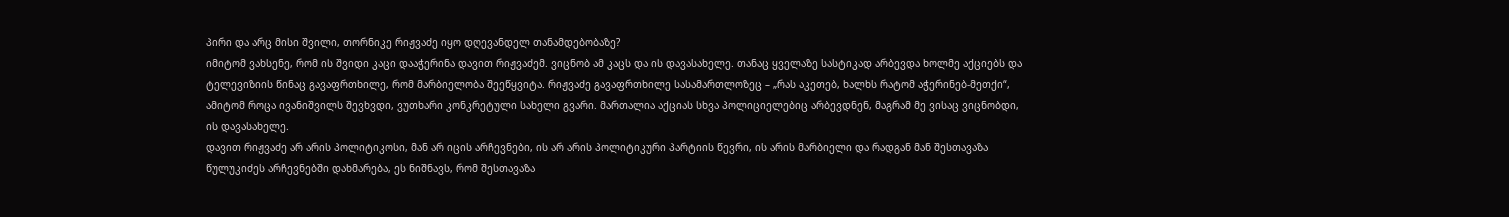პირი და არც მისი შვილი, თორნიკე რიჟვაძე იყო დღევანდელ თანამდებობაზე?
იმიტომ ვახსენე, რომ ის შვიდი კაცი დააჭერინა დავით რიჟვაძემ. ვიცნობ ამ კაცს და ის დავასახელე. თანაც ყველაზე სასტიკად არბევდა ხოლმე აქციებს და ტელევიზიის წინაც გავაფრთხილე, რომ მარბიელობა შეეწყვიტა. რიჟვაძე გავაფრთხილე სასამართლოზეც – „რას აკეთებ, ხალხს რატომ აჭერინებ-მეთქი“, ამიტომ როცა ივანიშვილს შევხვდი, ვუთხარი კონკრეტული სახელი გვარი. მართალია აქციას სხვა პოლიციელებიც არბევდნენ, მაგრამ მე ვისაც ვიცნობდი, ის დავასახელე.
დავით რიჟვაძე არ არის პოლიტიკოსი, მან არ იცის არჩევნები, ის არ არის პოლიტიკური პარტიის წევრი, ის არის მარბიელი და რადგან მან შესთავაზა წულუკიძეს არჩევნებში დახმარება, ეს ნიშნავს, რომ შესთავაზა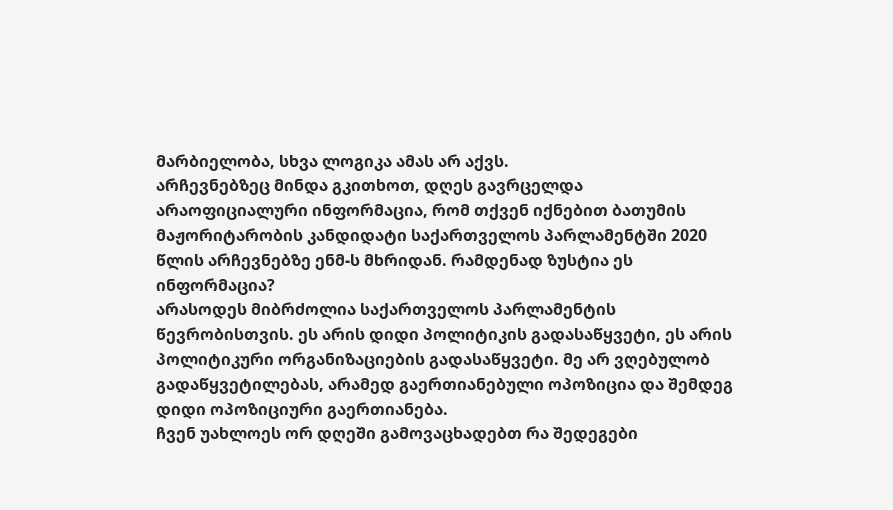მარბიელობა, სხვა ლოგიკა ამას არ აქვს.
არჩევნებზეც მინდა გკითხოთ, დღეს გავრცელდა არაოფიციალური ინფორმაცია, რომ თქვენ იქნებით ბათუმის მაჟორიტარობის კანდიდატი საქართველოს პარლამენტში 2020 წლის არჩევნებზე ენმ-ს მხრიდან. რამდენად ზუსტია ეს ინფორმაცია?
არასოდეს მიბრძოლია საქართველოს პარლამენტის წევრობისთვის. ეს არის დიდი პოლიტიკის გადასაწყვეტი, ეს არის პოლიტიკური ორგანიზაციების გადასაწყვეტი. მე არ ვღებულობ გადაწყვეტილებას, არამედ გაერთიანებული ოპოზიცია და შემდეგ დიდი ოპოზიციური გაერთიანება.
ჩვენ უახლოეს ორ დღეში გამოვაცხადებთ რა შედეგები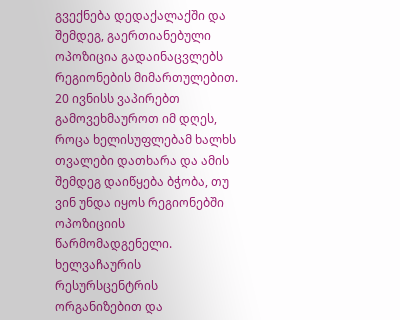გვექნება დედაქალაქში და შემდეგ, გაერთიანებული ოპოზიცია გადაინაცვლებს რეგიონების მიმართულებით. 20 ივნისს ვაპირებთ გამოვეხმაუროთ იმ დღეს, როცა ხელისუფლებამ ხალხს თვალები დათხარა და ამის შემდეგ დაიწყება ბჭობა, თუ ვინ უნდა იყოს რეგიონებში ოპოზიციის წარმომადგენელი.
ხელვაჩაურის რესურსცენტრის ორგანიზებით და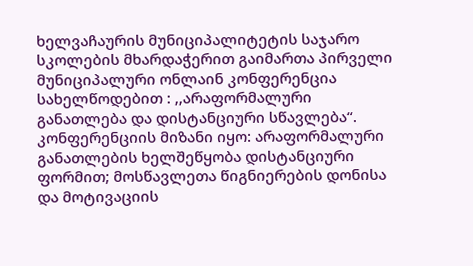ხელვაჩაურის მუნიციპალიტეტის საჯარო სკოლების მხარდაჭერით გაიმართა პირველი მუნიციპალური ონლაინ კონფერენცია სახელწოდებით : ,,არაფორმალური განათლება და დისტანციური სწავლება“.
კონფერენციის მიზანი იყო: არაფორმალური განათლების ხელშეწყობა დისტანციური ფორმით; მოსწავლეთა წიგნიერების დონისა და მოტივაციის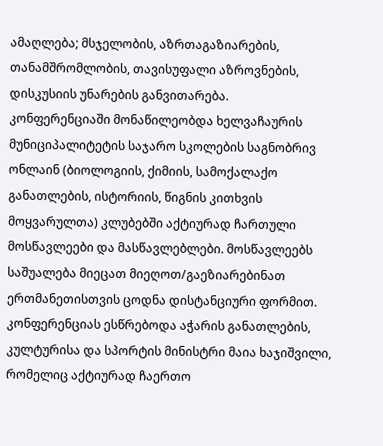ამაღლება; მსჯელობის, აზრთაგაზიარების, თანამშრომლობის, თავისუფალი აზროვნების, დისკუსიის უნარების განვითარება.
კონფერენციაში მონაწილეობდა ხელვაჩაურის მუნიციპალიტეტის საჯარო სკოლების საგნობრივ ონლაინ (ბიოლოგიის, ქიმიის, სამოქალაქო განათლების, ისტორიის, წიგნის კითხვის მოყვარულთა) კლუბებში აქტიურად ჩართული მოსწავლეები და მასწავლებლები. მოსწავლეებს საშუალება მიეცათ მიეღოთ/გაეზიარებინათ ერთმანეთისთვის ცოდნა დისტანციური ფორმით.
კონფერენციას ესწრებოდა აჭარის განათლების, კულტურისა და სპორტის მინისტრი მაია ხაჯიშვილი, რომელიც აქტიურად ჩაერთო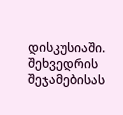დისკუსიაში.
შეხვედრის შეჯამებისას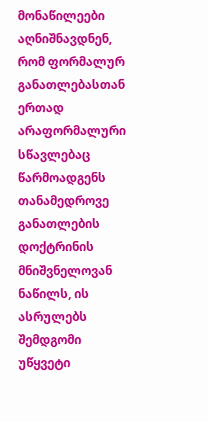მონაწილეები აღნიშნავდნენ, რომ ფორმალურ განათლებასთან ერთად არაფორმალური სწავლებაც წარმოადგენს თანამედროვე განათლების დოქტრინის მნიშვნელოვან ნაწილს, ის ასრულებს შემდგომი უწყვეტი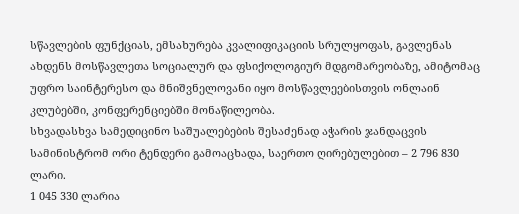სწავლების ფუნქციას, ემსახურება კვალიფიკაციის სრულყოფას, გავლენას ახდენს მოსწავლეთა სოციალურ და ფსიქოლოგიურ მდგომარეობაზე, ამიტომაც უფრო საინტერესო და მნიშვნელოვანი იყო მოსწავლეებისთვის ონლაინ კლუბებში, კონფერენციებში მონაწილეობა.
სხვადასხვა სამედიცინო საშუალებების შესაძენად აჭარის ჯანდაცვის სამინისტრომ ორი ტენდერი გამოაცხადა, საერთო ღირებულებით – 2 796 830 ლარი.
1 045 330 ლარია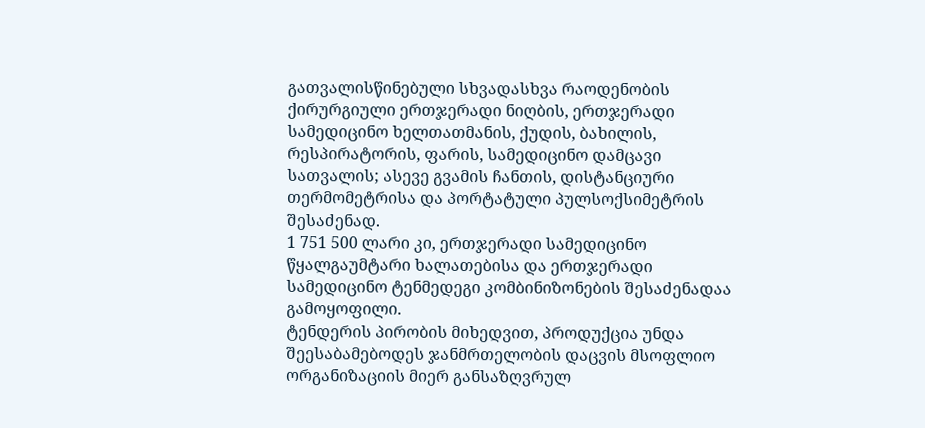გათვალისწინებული სხვადასხვა რაოდენობის ქირურგიული ერთჯერადი ნიღბის, ერთჯერადი სამედიცინო ხელთათმანის, ქუდის, ბახილის, რესპირატორის, ფარის, სამედიცინო დამცავი სათვალის; ასევე გვამის ჩანთის, დისტანციური თერმომეტრისა და პორტატული პულსოქსიმეტრის შესაძენად.
1 751 500 ლარი კი, ერთჯერადი სამედიცინო წყალგაუმტარი ხალათებისა და ერთჯერადი სამედიცინო ტენმედეგი კომბინიზონების შესაძენადაა გამოყოფილი.
ტენდერის პირობის მიხედვით, პროდუქცია უნდა შეესაბამებოდეს ჯანმრთელობის დაცვის მსოფლიო ორგანიზაციის მიერ განსაზღვრულ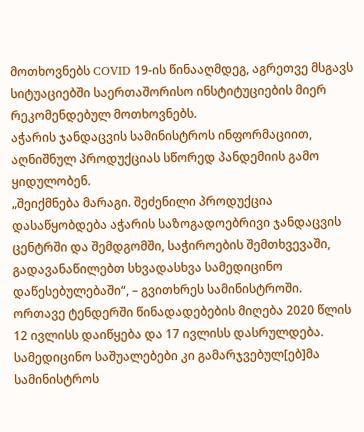მოთხოვნებს COVID 19-ის წინააღმდეგ, აგრეთვე მსგავს სიტუაციებში საერთაშორისო ინსტიტუციების მიერ რეკომენდებულ მოთხოვნებს.
აჭარის ჯანდაცვის სამინისტროს ინფორმაციით, აღნიშნულ პროდუქციას სწორედ პანდემიის გამო ყიდულობენ.
„შეიქმნება მარაგი. შეძენილი პროდუქცია დასაწყობდება აჭარის საზოგადოებრივი ჯანდაცვის ცენტრში და შემდგომში, საჭიროების შემთხვევაში, გადავანაწილებთ სხვადასხვა სამედიცინო დაწესებულებაში“, – გვითხრეს სამინისტროში.
ორთავე ტენდერში წინადადებების მიღება 2020 წლის 12 ივლისს დაიწყება და 17 ივლისს დასრულდება. სამედიცინო საშუალებები კი გამარჯვებულ[ებ]მა სამინისტროს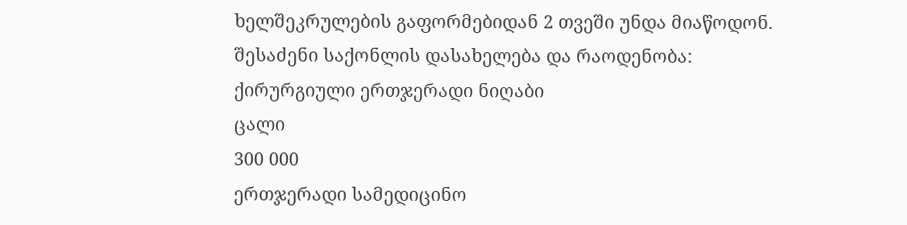ხელშეკრულების გაფორმებიდან 2 თვეში უნდა მიაწოდონ.
შესაძენი საქონლის დასახელება და რაოდენობა:
ქირურგიული ერთჯერადი ნიღაბი
ცალი
300 000
ერთჯერადი სამედიცინო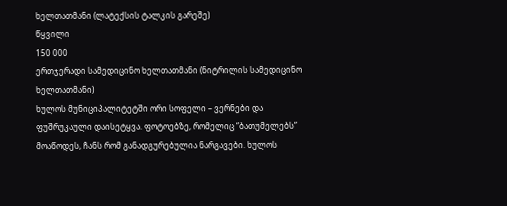ხელთათმანი (ლატექსის ტალკის გარეშე)
წყვილი
150 000
ერთჯერადი სამედიცინო ხელთათმანი (ნიტრილის სამედიცინო ხელთათმანი)
ხულოს მუნიციპალიტეტში ორი სოფელი – ვერნები და ფუშრუკაული დაისეტყვა. ფოტოებზე, რომელიც “ბათუმელებს” მოაწოდეს, ჩანს რომ განადგურებულია ნარგავები. ხულოს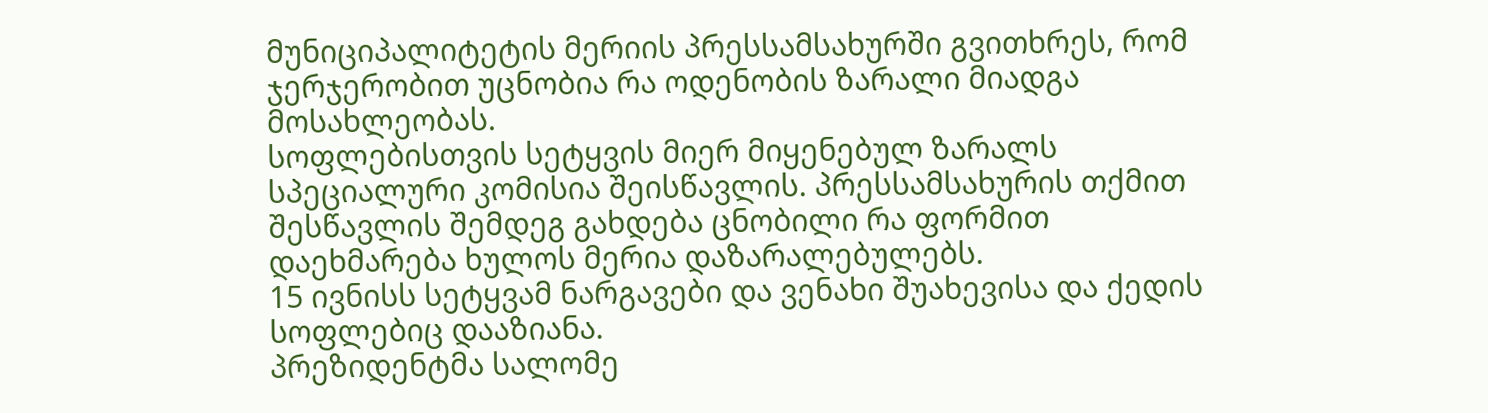მუნიციპალიტეტის მერიის პრესსამსახურში გვითხრეს, რომ ჯერჯერობით უცნობია რა ოდენობის ზარალი მიადგა მოსახლეობას.
სოფლებისთვის სეტყვის მიერ მიყენებულ ზარალს სპეციალური კომისია შეისწავლის. პრესსამსახურის თქმით შესწავლის შემდეგ გახდება ცნობილი რა ფორმით დაეხმარება ხულოს მერია დაზარალებულებს.
15 ივნისს სეტყვამ ნარგავები და ვენახი შუახევისა და ქედის სოფლებიც დააზიანა.
პრეზიდენტმა სალომე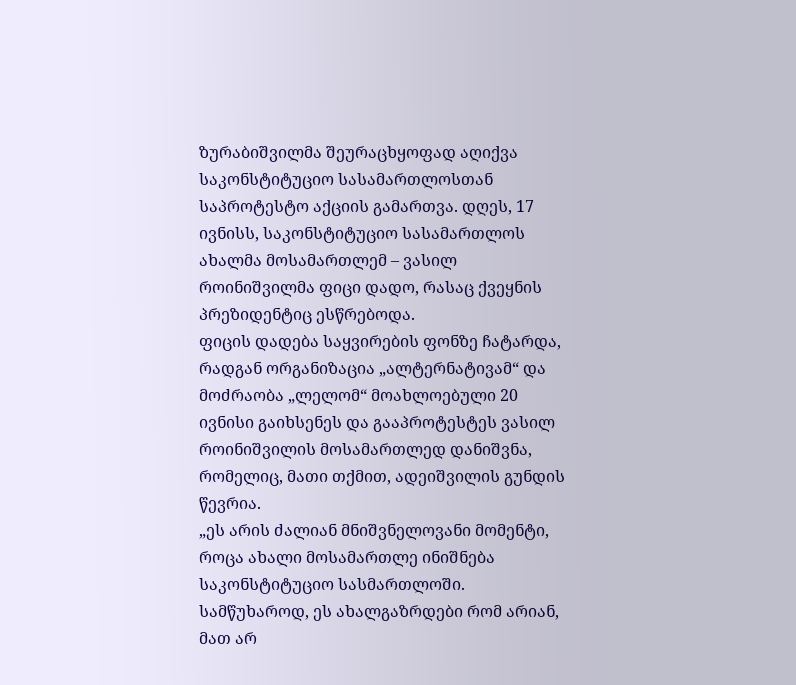ზურაბიშვილმა შეურაცხყოფად აღიქვა საკონსტიტუციო სასამართლოსთან საპროტესტო აქციის გამართვა. დღეს, 17 ივნისს, საკონსტიტუციო სასამართლოს ახალმა მოსამართლემ – ვასილ როინიშვილმა ფიცი დადო, რასაც ქვეყნის პრეზიდენტიც ესწრებოდა.
ფიცის დადება საყვირების ფონზე ჩატარდა, რადგან ორგანიზაცია „ალტერნატივამ“ და მოძრაობა „ლელომ“ მოახლოებული 20 ივნისი გაიხსენეს და გააპროტესტეს ვასილ როინიშვილის მოსამართლედ დანიშვნა, რომელიც, მათი თქმით, ადეიშვილის გუნდის წევრია.
„ეს არის ძალიან მნიშვნელოვანი მომენტი, როცა ახალი მოსამართლე ინიშნება საკონსტიტუციო სასმართლოში. სამწუხაროდ, ეს ახალგაზრდები რომ არიან, მათ არ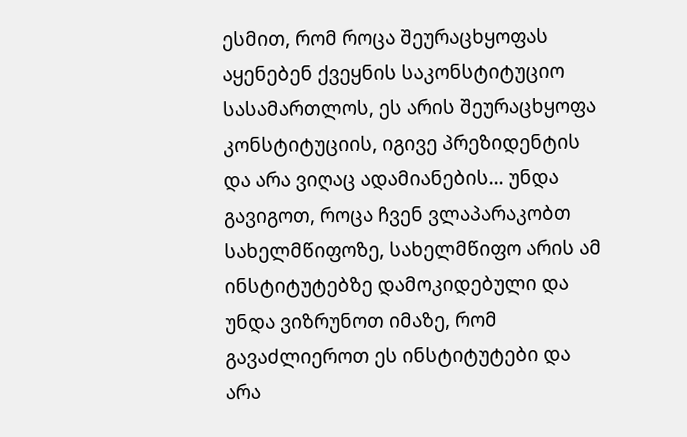ესმით, რომ როცა შეურაცხყოფას აყენებენ ქვეყნის საკონსტიტუციო სასამართლოს, ეს არის შეურაცხყოფა კონსტიტუციის, იგივე პრეზიდენტის და არა ვიღაც ადამიანების… უნდა გავიგოთ, როცა ჩვენ ვლაპარაკობთ სახელმწიფოზე, სახელმწიფო არის ამ ინსტიტუტებზე დამოკიდებული და უნდა ვიზრუნოთ იმაზე, რომ გავაძლიეროთ ეს ინსტიტუტები და არა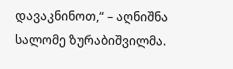დავაკნინოთ,“ – აღნიშნა სალომე ზურაბიშვილმა.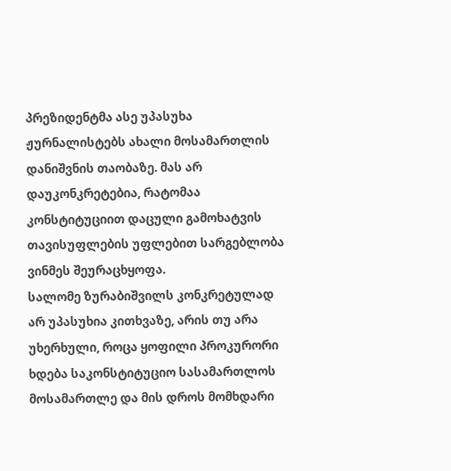პრეზიდენტმა ასე უპასუხა ჟურნალისტებს ახალი მოსამართლის დანიშვნის თაობაზე. მას არ დაუკონკრეტებია, რატომაა კონსტიტუციით დაცული გამოხატვის თავისუფლების უფლებით სარგებლობა ვინმეს შეურაცხყოფა.
სალომე ზურაბიშვილს კონკრეტულად არ უპასუხია კითხვაზე, არის თუ არა უხერხული, როცა ყოფილი პროკურორი ხდება საკონსტიტუციო სასამართლოს მოსამართლე და მის დროს მომხდარი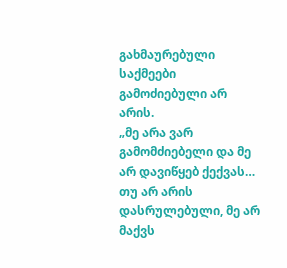გახმაურებული საქმეები გამოძიებული არ არის.
„მე არა ვარ გამომძიებელი და მე არ დავიწყებ ქექვას… თუ არ არის დასრულებული, მე არ მაქვს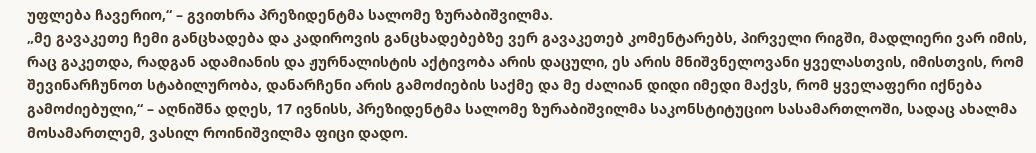უფლება ჩავერიო,“ – გვითხრა პრეზიდენტმა სალომე ზურაბიშვილმა.
„მე გავაკეთე ჩემი განცხადება და კადიროვის განცხადებებზე ვერ გავაკეთებ კომენტარებს, პირველი რიგში, მადლიერი ვარ იმის, რაც გაკეთდა, რადგან ადამიანის და ჟურნალისტის აქტივობა არის დაცული, ეს არის მნიშვნელოვანი ყველასთვის, იმისთვის, რომ შევინარჩუნოთ სტაბილურობა, დანარჩენი არის გამოძიების საქმე და მე ძალიან დიდი იმედი მაქვს, რომ ყველაფერი იქნება გამოძიებული,“ – აღნიშნა დღეს, 17 ივნისს, პრეზიდენტმა სალომე ზურაბიშვილმა საკონსტიტუციო სასამართლოში, სადაც ახალმა მოსამართლემ, ვასილ როინიშვილმა ფიცი დადო.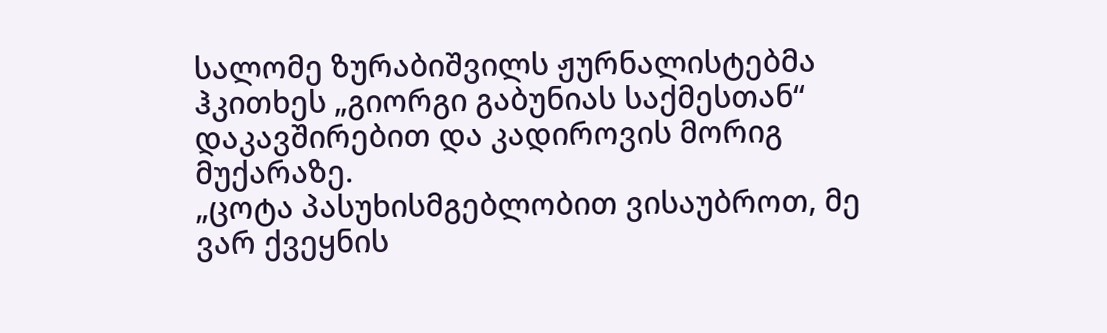სალომე ზურაბიშვილს ჟურნალისტებმა ჰკითხეს „გიორგი გაბუნიას საქმესთან“ დაკავშირებით და კადიროვის მორიგ მუქარაზე.
„ცოტა პასუხისმგებლობით ვისაუბროთ, მე ვარ ქვეყნის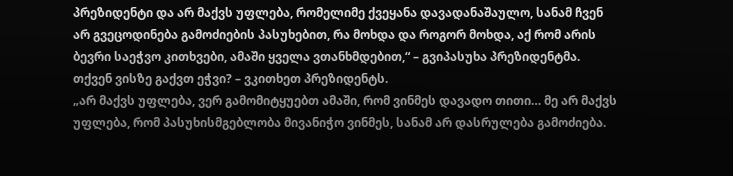პრეზიდენტი და არ მაქვს უფლება, რომელიმე ქვეყანა დავადანაშაულო, სანამ ჩვენ არ გვეცოდინება გამოძიების პასუხებით, რა მოხდა და როგორ მოხდა, აქ რომ არის ბევრი საეჭვო კითხვები, ამაში ყველა ვთანხმდებით,“ – გვიპასუხა პრეზიდენტმა.
თქვენ ვისზე გაქვთ ეჭვი? – ვკითხეთ პრეზიდენტს.
„არ მაქვს უფლება, ვერ გამომიტყუებთ ამაში, რომ ვინმეს დავადო თითი… მე არ მაქვს უფლება, რომ პასუხისმგებლობა მივანიჭო ვინმეს, სანამ არ დასრულება გამოძიება.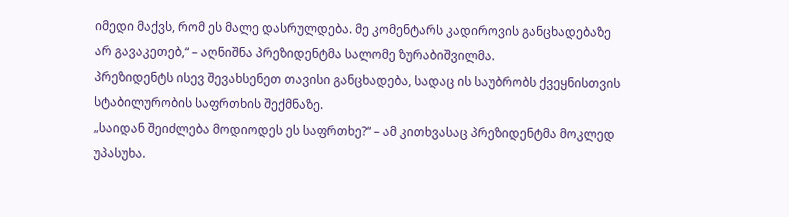იმედი მაქვს, რომ ეს მალე დასრულდება. მე კომენტარს კადიროვის განცხადებაზე არ გავაკეთებ,“ – აღნიშნა პრეზიდენტმა სალომე ზურაბიშვილმა.
პრეზიდენტს ისევ შევახსენეთ თავისი განცხადება, სადაც ის საუბრობს ქვეყნისთვის სტაბილურობის საფრთხის შექმნაზე.
„საიდან შეიძლება მოდიოდეს ეს საფრთხე?“ – ამ კითხვასაც პრეზიდენტმა მოკლედ უპასუხა.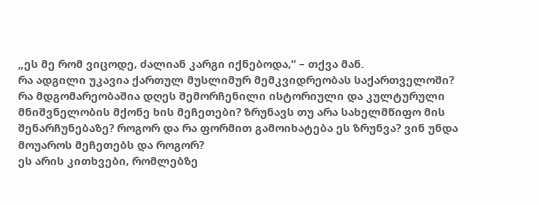„ეს მე რომ ვიცოდე, ძალიან კარგი იქნებოდა,“ – თქვა მან.
რა ადგილი უკავია ქართულ მუსლიმურ მემკვიდრეობას საქართველოში? რა მდგომარეობაშია დღეს შემორჩენილი ისტორიული და კულტურული მნიშვნელობის მქონე ხის მეჩეთები? ზრუნავს თუ არა სახელმწიფო მის შენარჩუნებაზე? როგორ და რა ფორმით გამოიხატება ეს ზრუნვა? ვინ უნდა მოუაროს მეჩეთებს და როგორ?
ეს არის კითხვები, რომლებზე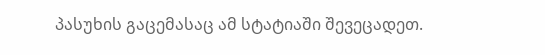პასუხის გაცემასაც ამ სტატიაში შევეცადეთ.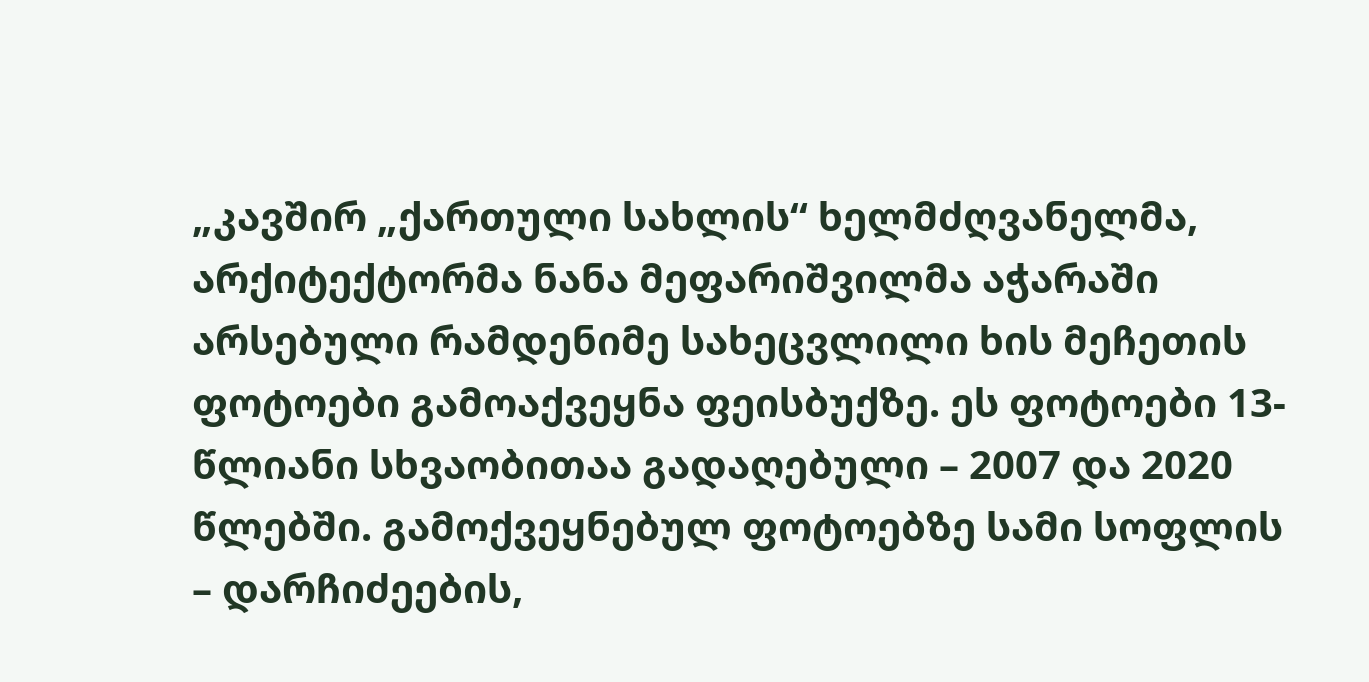„კავშირ „ქართული სახლის“ ხელმძღვანელმა, არქიტექტორმა ნანა მეფარიშვილმა აჭარაში არსებული რამდენიმე სახეცვლილი ხის მეჩეთის ფოტოები გამოაქვეყნა ფეისბუქზე. ეს ფოტოები 13-წლიანი სხვაობითაა გადაღებული – 2007 და 2020 წლებში. გამოქვეყნებულ ფოტოებზე სამი სოფლის – დარჩიძეების,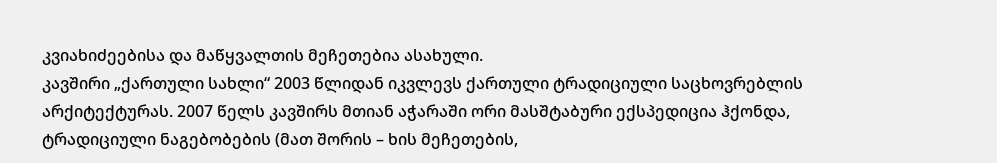კვიახიძეებისა და მაწყვალთის მეჩეთებია ასახული.
კავშირი „ქართული სახლი“ 2003 წლიდან იკვლევს ქართული ტრადიციული საცხოვრებლის არქიტექტურას. 2007 წელს კავშირს მთიან აჭარაში ორი მასშტაბური ექსპედიცია ჰქონდა, ტრადიციული ნაგებობების (მათ შორის – ხის მეჩეთების,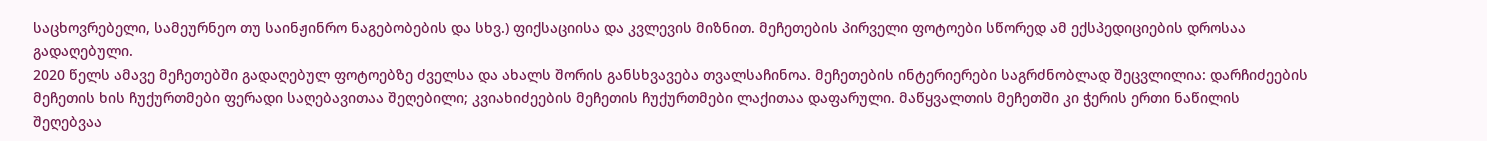საცხოვრებელი, სამეურნეო თუ საინჟინრო ნაგებობების და სხვ.) ფიქსაციისა და კვლევის მიზნით. მეჩეთების პირველი ფოტოები სწორედ ამ ექსპედიციების დროსაა გადაღებული.
2020 წელს ამავე მეჩეთებში გადაღებულ ფოტოებზე ძველსა და ახალს შორის განსხვავება თვალსაჩინოა. მეჩეთების ინტერიერები საგრძნობლად შეცვლილია: დარჩიძეების მეჩეთის ხის ჩუქურთმები ფერადი საღებავითაა შეღებილი; კვიახიძეების მეჩეთის ჩუქურთმები ლაქითაა დაფარული. მაწყვალთის მეჩეთში კი ჭერის ერთი ნაწილის შეღებვაა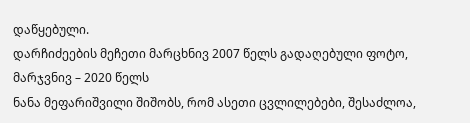დაწყებული.
დარჩიძეების მეჩეთი მარცხნივ 2007 წელს გადაღებული ფოტო, მარჯვნივ – 2020 წელს
ნანა მეფარიშვილი შიშობს, რომ ასეთი ცვლილებები, შესაძლოა,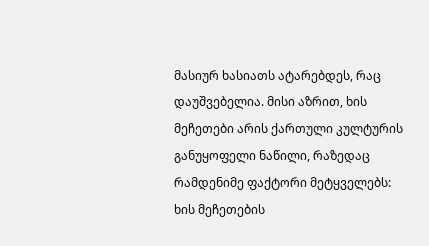მასიურ ხასიათს ატარებდეს, რაც დაუშვებელია. მისი აზრით, ხის მეჩეთები არის ქართული კულტურის განუყოფელი ნაწილი, რაზედაც რამდენიმე ფაქტორი მეტყველებს: ხის მეჩეთების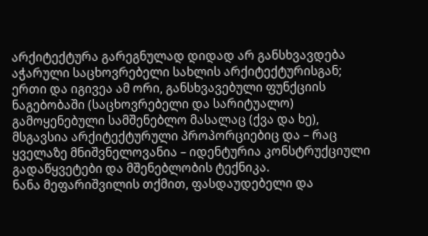არქიტექტურა გარეგნულად დიდად არ განსხვავდება აჭარული საცხოვრებელი სახლის არქიტექტურისგან; ერთი და იგივეა ამ ორი, განსხვავებული ფუნქციის ნაგებობაში (საცხოვრებელი და სარიტუალო) გამოყენებული სამშენებლო მასალაც (ქვა და ხე), მსგავსია არქიტექტურული პროპორციებიც და – რაც ყველაზე მნიშვნელოვანია – იდენტურია კონსტრუქციული გადაწყვეტები და მშენებლობის ტექნიკა.
ნანა მეფარიშვილის თქმით, ფასდაუდებელი და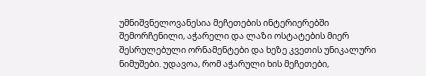უმნიშვნელოვანესია მეჩეთების ინტერიერებში შემორჩენილი, აჭარელი და ლაზი ოსტატების მიერ შესრულებული ორნამენტები და ხეზე კვეთის უნიკალური ნიმუშები. უდავოა, რომ აჭარული ხის მეჩეთები,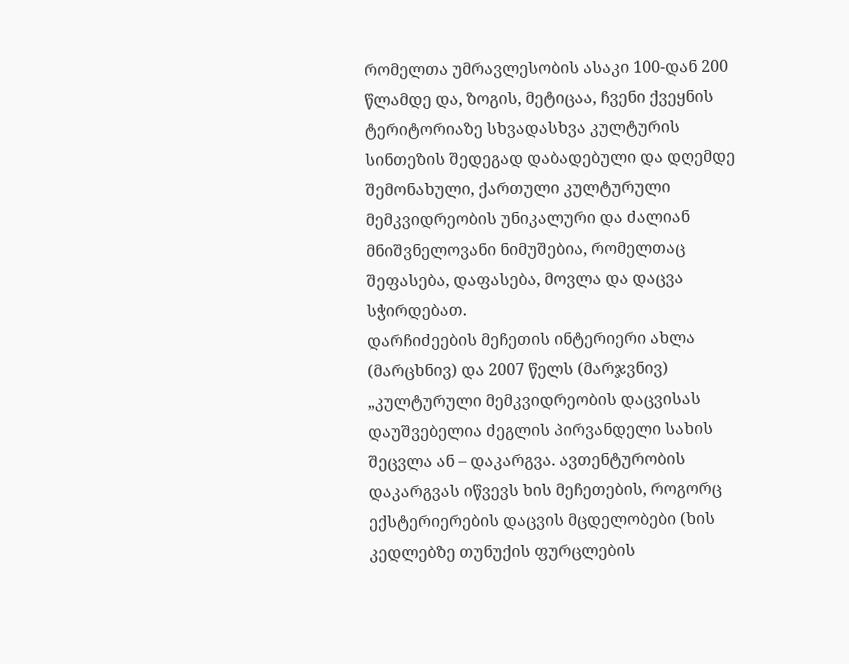რომელთა უმრავლესობის ასაკი 100-დან 200 წლამდე და, ზოგის, მეტიცაა, ჩვენი ქვეყნის ტერიტორიაზე სხვადასხვა კულტურის სინთეზის შედეგად დაბადებული და დღემდე შემონახული, ქართული კულტურული მემკვიდრეობის უნიკალური და ძალიან მნიშვნელოვანი ნიმუშებია, რომელთაც შეფასება, დაფასება, მოვლა და დაცვა სჭირდებათ.
დარჩიძეების მეჩეთის ინტერიერი ახლა (მარცხნივ) და 2007 წელს (მარჯვნივ)
„კულტურული მემკვიდრეობის დაცვისას დაუშვებელია ძეგლის პირვანდელი სახის შეცვლა ან – დაკარგვა. ავთენტურობის დაკარგვას იწვევს ხის მეჩეთების, როგორც ექსტერიერების დაცვის მცდელობები (ხის კედლებზე თუნუქის ფურცლების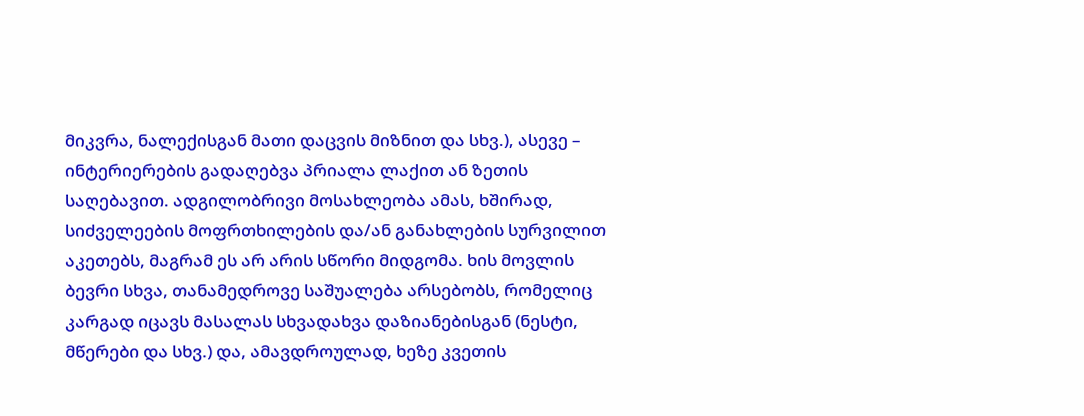მიკვრა, ნალექისგან მათი დაცვის მიზნით და სხვ.), ასევე – ინტერიერების გადაღებვა პრიალა ლაქით ან ზეთის საღებავით. ადგილობრივი მოსახლეობა ამას, ხშირად, სიძველეების მოფრთხილების და/ან განახლების სურვილით აკეთებს, მაგრამ ეს არ არის სწორი მიდგომა. ხის მოვლის ბევრი სხვა, თანამედროვე საშუალება არსებობს, რომელიც კარგად იცავს მასალას სხვადახვა დაზიანებისგან (ნესტი, მწერები და სხვ.) და, ამავდროულად, ხეზე კვეთის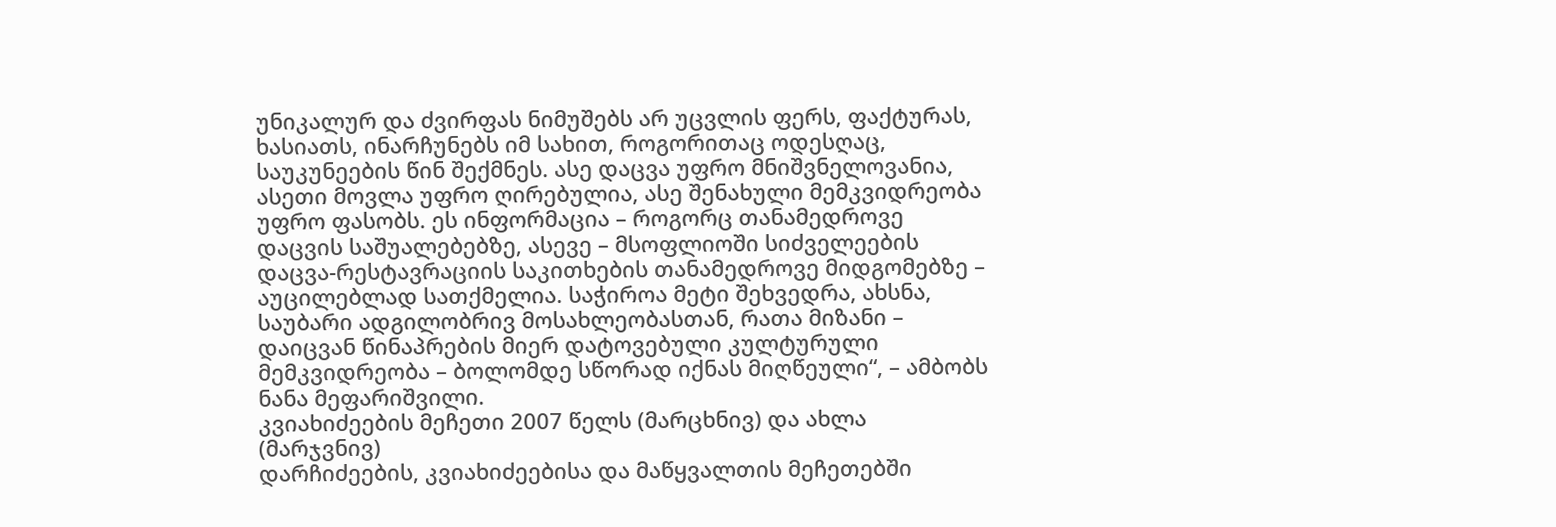უნიკალურ და ძვირფას ნიმუშებს არ უცვლის ფერს, ფაქტურას, ხასიათს, ინარჩუნებს იმ სახით, როგორითაც ოდესღაც, საუკუნეების წინ შექმნეს. ასე დაცვა უფრო მნიშვნელოვანია, ასეთი მოვლა უფრო ღირებულია, ასე შენახული მემკვიდრეობა უფრო ფასობს. ეს ინფორმაცია – როგორც თანამედროვე დაცვის საშუალებებზე, ასევე – მსოფლიოში სიძველეების დაცვა-რესტავრაციის საკითხების თანამედროვე მიდგომებზე – აუცილებლად სათქმელია. საჭიროა მეტი შეხვედრა, ახსნა, საუბარი ადგილობრივ მოსახლეობასთან, რათა მიზანი – დაიცვან წინაპრების მიერ დატოვებული კულტურული მემკვიდრეობა – ბოლომდე სწორად იქნას მიღწეული“, – ამბობს ნანა მეფარიშვილი.
კვიახიძეების მეჩეთი 2007 წელს (მარცხნივ) და ახლა (მარჯვნივ)
დარჩიძეების, კვიახიძეებისა და მაწყვალთის მეჩეთებში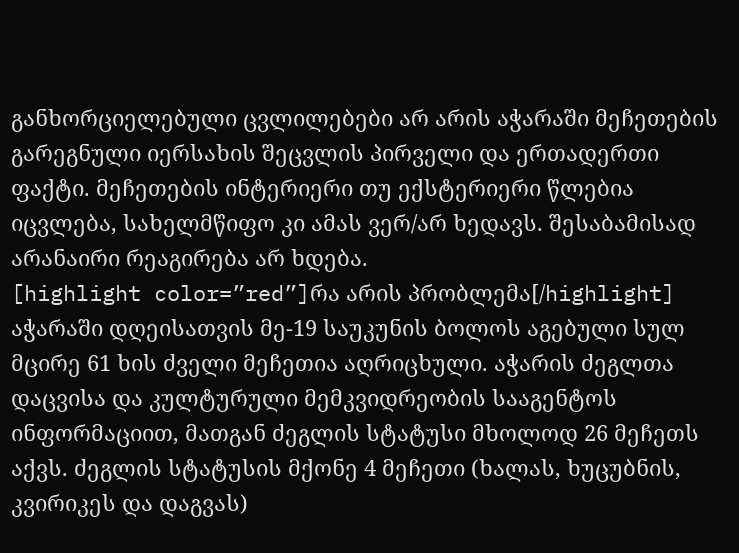განხორციელებული ცვლილებები არ არის აჭარაში მეჩეთების გარეგნული იერსახის შეცვლის პირველი და ერთადერთი ფაქტი. მეჩეთების ინტერიერი თუ ექსტერიერი წლებია იცვლება, სახელმწიფო კი ამას ვერ/არ ხედავს. შესაბამისად არანაირი რეაგირება არ ხდება.
[highlight color=”red”]რა არის პრობლემა[/highlight]
აჭარაში დღეისათვის მე-19 საუკუნის ბოლოს აგებული სულ მცირე 61 ხის ძველი მეჩეთია აღრიცხული. აჭარის ძეგლთა დაცვისა და კულტურული მემკვიდრეობის სააგენტოს ინფორმაციით, მათგან ძეგლის სტატუსი მხოლოდ 26 მეჩეთს აქვს. ძეგლის სტატუსის მქონე 4 მეჩეთი (ხალას, ხუცუბნის, კვირიკეს და დაგვას)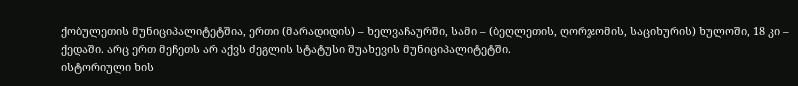ქობულეთის მუნიციპალიტეტშია, ერთი (მარადიდის) – ხელვაჩაურში, სამი – (ბეღლეთის, ღორჯომის, საციხურის) ხულოში, 18 კი – ქედაში. არც ერთ მეჩეთს არ აქვს ძეგლის სტატუსი შუახევის მუნიციპალიტეტში.
ისტორიული ხის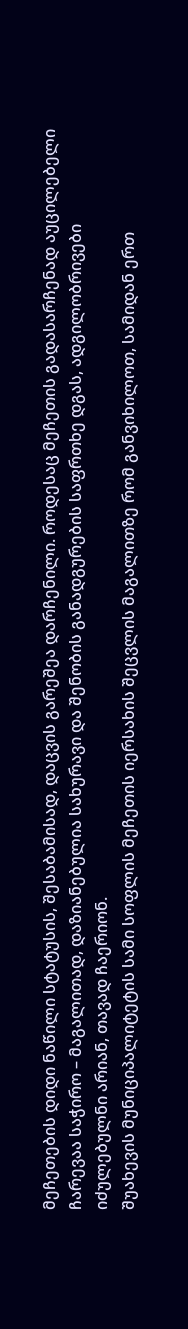მეჩეთების დიდი ნაწილი სტატუსის, შესაბამისად, დაცვის გარეშეა დარჩენილი. როდესაც მეჩეთის გადასარჩენად აუცილებელი ჩარევაა საჭირო – მაგალითად, დაზიანებულია სახურავი და შენობის განადგურების საფრთხე დგას, ადგილობრივები იძულებულნი არიან, თავად ჩაერიონ.
შუახევის მუნიციპალიტეტის სამი სოფლის მეჩეთის იერსახის შეცვლის მაგალითზე რომ განვიხილოთ, სამიდან ერთ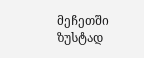მეჩეთში ზუსტად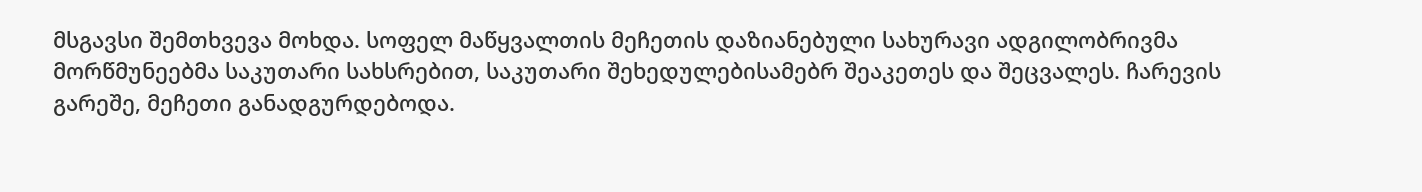მსგავსი შემთხვევა მოხდა. სოფელ მაწყვალთის მეჩეთის დაზიანებული სახურავი ადგილობრივმა მორწმუნეებმა საკუთარი სახსრებით, საკუთარი შეხედულებისამებრ შეაკეთეს და შეცვალეს. ჩარევის გარეშე, მეჩეთი განადგურდებოდა.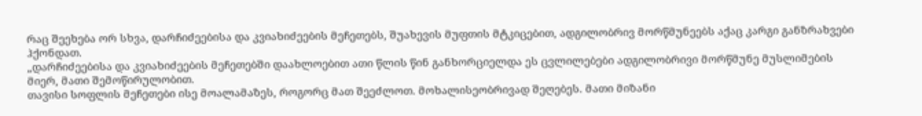რაც შეეხება ორ სხვა, დარჩიძეებისა და კვიახიძეების მეჩეთებს, შუახევის მუფთის მტკიცებით, ადგილობრივ მორწმუნეებს აქაც კარგი განზრახვები ჰქონდათ.
„დარჩიძეებისა და კვიახიძეების მეჩეთებში დაახლოებით ათი წლის წინ განხორციელდა ეს ცვლილებები ადგილობრივი მორწმუნე მუსლიმების მიერ, მათი შემოწირულობით.
თავისი სოფლის მეჩეთები ისე მოალამაზეს, როგორც მათ შეეძლოთ. მოხალისეობრივად შეღებეს. მათი მიზანი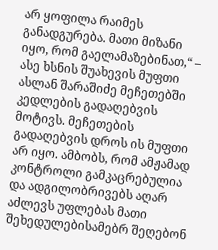არ ყოფილა რაიმეს განადგურება. მათი მიზანი იყო, რომ გაელამაზებინათ,“ – ასე ხსნის შუახევის მუფთი ასლან შარაშიძე მეჩეთებში კედლების გადაღებვის მოტივს. მეჩეთების გადაღებვის დროს ის მუფთი არ იყო. ამბობს, რომ ამჟამად კონტროლი გამკაცრებულია და ადგილობრივებს აღარ აძლევს უფლებას მათი შეხედულებისამებრ შეღებონ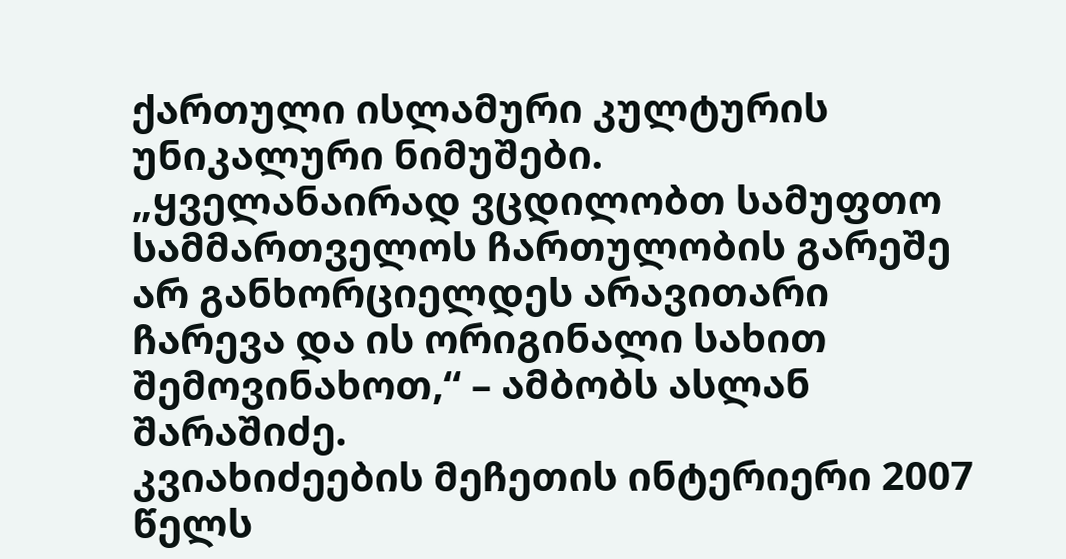ქართული ისლამური კულტურის უნიკალური ნიმუშები.
„ყველანაირად ვცდილობთ სამუფთო სამმართველოს ჩართულობის გარეშე არ განხორციელდეს არავითარი ჩარევა და ის ორიგინალი სახით შემოვინახოთ,“ – ამბობს ასლან შარაშიძე.
კვიახიძეების მეჩეთის ინტერიერი 2007 წელს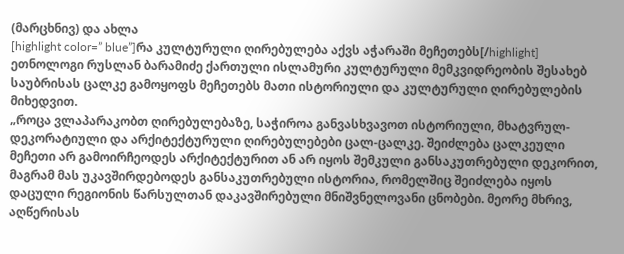(მარცხნივ) და ახლა
[highlight color=” blue”]რა კულტურული ღირებულება აქვს აჭარაში მეჩეთებს[/highlight]
ეთნოლოგი რუსლან ბარამიძე ქართული ისლამური კულტურული მემკვიდრეობის შესახებ საუბრისას ცალკე გამოყოფს მეჩეთებს მათი ისტორიული და კულტურული ღირებულების მიხედვით.
„როცა ვლაპარაკობთ ღირებულებაზე, საჭიროა განვასხვავოთ ისტორიული, მხატვრულ-დეკორატიული და არქიტექტურული ღირებულებები ცალ-ცალკე. შეიძლება ცალკეული მეჩეთი არ გამოირჩეოდეს არქიტექტურით ან არ იყოს შემკული განსაკუთრებული დეკორით, მაგრამ მას უკავშირდებოდეს განსაკუთრებული ისტორია, რომელშიც შეიძლება იყოს დაცული რეგიონის წარსულთან დაკავშირებული მნიშვნელოვანი ცნობები. მეორე მხრივ, აღწერისას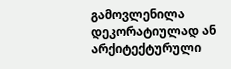გამოვლენილა დეკორატიულად ან არქიტექტურული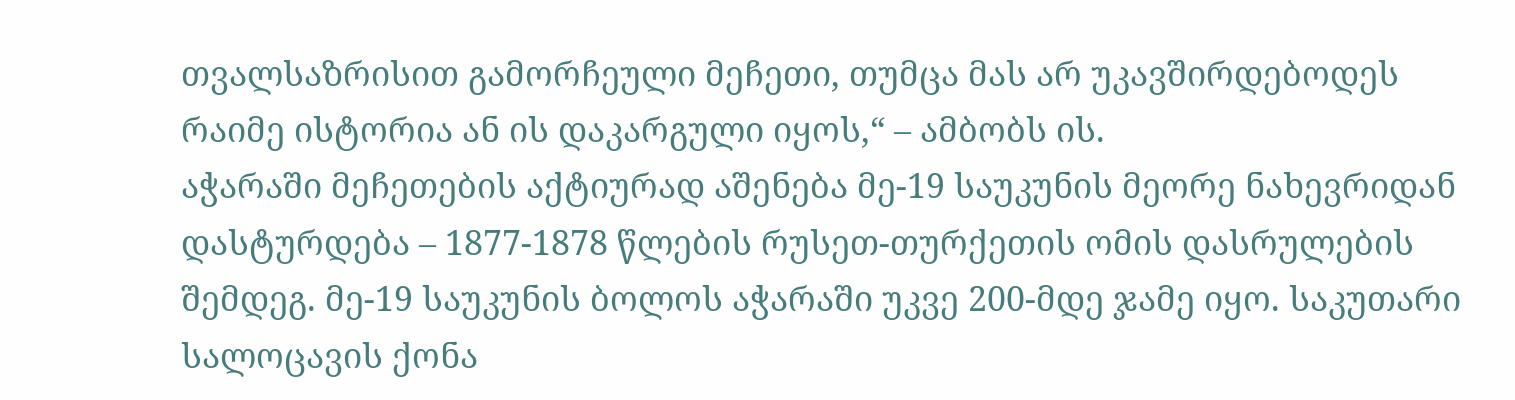თვალსაზრისით გამორჩეული მეჩეთი, თუმცა მას არ უკავშირდებოდეს რაიმე ისტორია ან ის დაკარგული იყოს,“ – ამბობს ის.
აჭარაში მეჩეთების აქტიურად აშენება მე-19 საუკუნის მეორე ნახევრიდან დასტურდება – 1877-1878 წლების რუსეთ-თურქეთის ომის დასრულების შემდეგ. მე-19 საუკუნის ბოლოს აჭარაში უკვე 200-მდე ჯამე იყო. საკუთარი სალოცავის ქონა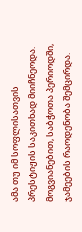ამა თუ იმ სოფლისათვის პრესტიჟის საკითხად მიიჩნეოდა. მოგვიანებით, საბჭოთა პერიოდში, ჯამეების რაოდენობა შემცირდა.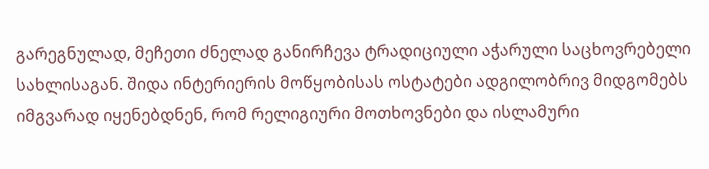გარეგნულად, მეჩეთი ძნელად განირჩევა ტრადიციული აჭარული საცხოვრებელი სახლისაგან. შიდა ინტერიერის მოწყობისას ოსტატები ადგილობრივ მიდგომებს იმგვარად იყენებდნენ, რომ რელიგიური მოთხოვნები და ისლამური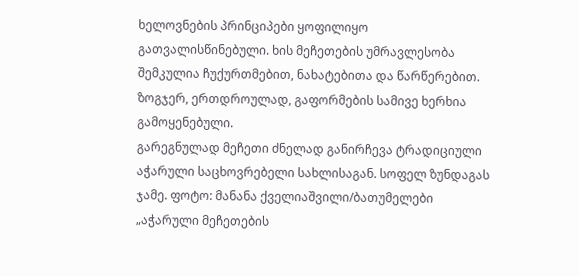ხელოვნების პრინციპები ყოფილიყო გათვალისწინებული. ხის მეჩეთების უმრავლესობა შემკულია ჩუქურთმებით, ნახატებითა და წარწერებით. ზოგჯერ, ერთდროულად, გაფორმების სამივე ხერხია გამოყენებული.
გარეგნულად მეჩეთი ძნელად განირჩევა ტრადიციული აჭარული საცხოვრებელი სახლისაგან. სოფელ ზუნდაგას ჯამე. ფოტო: მანანა ქველიაშვილი/ბათუმელები
„აჭარული მეჩეთების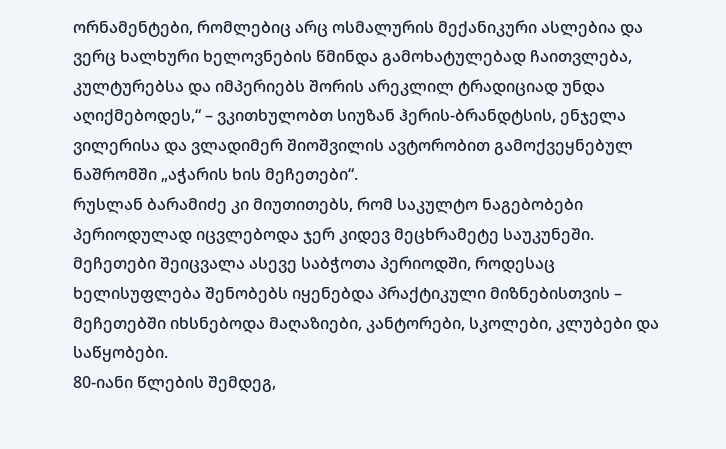ორნამენტები, რომლებიც არც ოსმალურის მექანიკური ასლებია და ვერც ხალხური ხელოვნების წმინდა გამოხატულებად ჩაითვლება, კულტურებსა და იმპერიებს შორის არეკლილ ტრადიციად უნდა აღიქმებოდეს,“ – ვკითხულობთ სიუზან ჰერის-ბრანდტსის, ენჯელა ვილერისა და ვლადიმერ შიოშვილის ავტორობით გამოქვეყნებულ ნაშრომში „აჭარის ხის მეჩეთები“.
რუსლან ბარამიძე კი მიუთითებს, რომ საკულტო ნაგებობები პერიოდულად იცვლებოდა ჯერ კიდევ მეცხრამეტე საუკუნეში. მეჩეთები შეიცვალა ასევე საბჭოთა პერიოდში, როდესაც ხელისუფლება შენობებს იყენებდა პრაქტიკული მიზნებისთვის – მეჩეთებში იხსნებოდა მაღაზიები, კანტორები, სკოლები, კლუბები და საწყობები.
80-იანი წლების შემდეგ,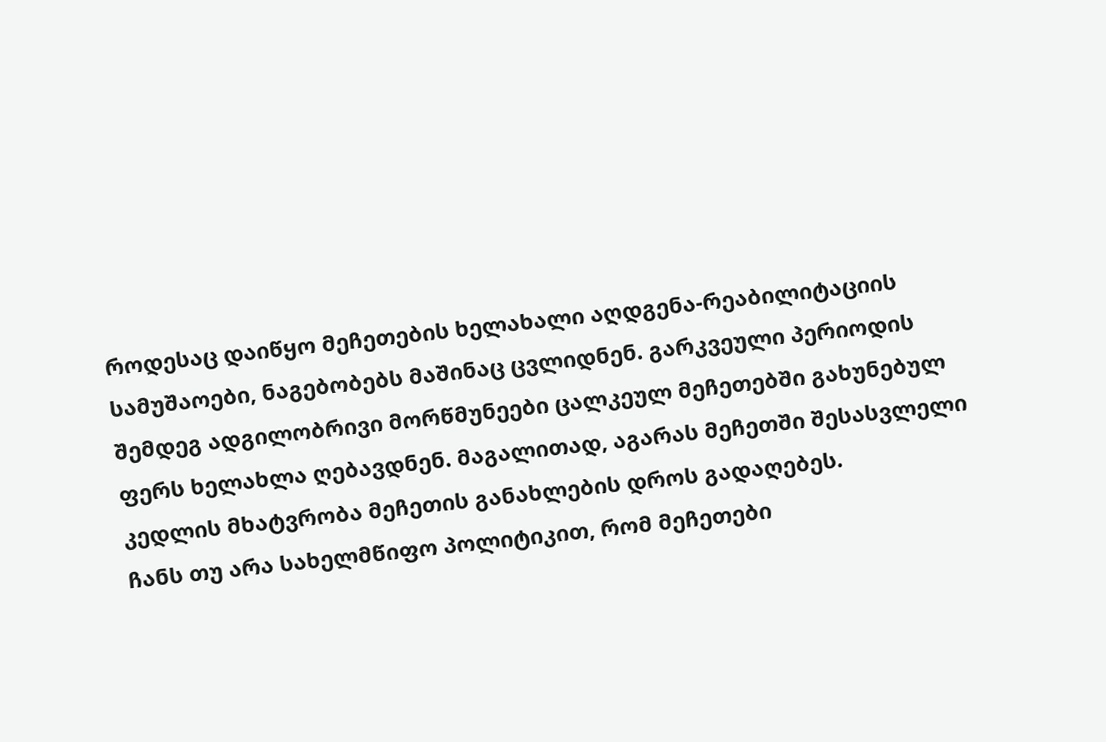როდესაც დაიწყო მეჩეთების ხელახალი აღდგენა-რეაბილიტაციის სამუშაოები, ნაგებობებს მაშინაც ცვლიდნენ. გარკვეული პერიოდის შემდეგ ადგილობრივი მორწმუნეები ცალკეულ მეჩეთებში გახუნებულ ფერს ხელახლა ღებავდნენ. მაგალითად, აგარას მეჩეთში შესასვლელი კედლის მხატვრობა მეჩეთის განახლების დროს გადაღებეს.
ჩანს თუ არა სახელმწიფო პოლიტიკით, რომ მეჩეთები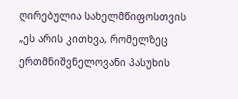ღირებულია სახელმწიფოსთვის
„ეს არის კითხვა, რომელზეც ერთმნიშვნელოვანი პასუხის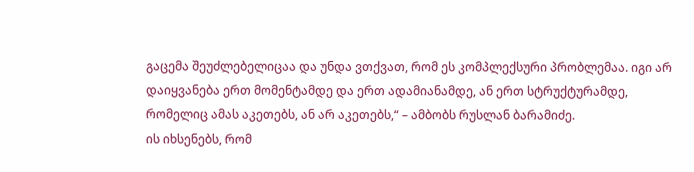გაცემა შეუძლებელიცაა და უნდა ვთქვათ, რომ ეს კომპლექსური პრობლემაა. იგი არ დაიყვანება ერთ მომენტამდე და ერთ ადამიანამდე, ან ერთ სტრუქტურამდე, რომელიც ამას აკეთებს, ან არ აკეთებს,“ – ამბობს რუსლან ბარამიძე.
ის იხსენებს, რომ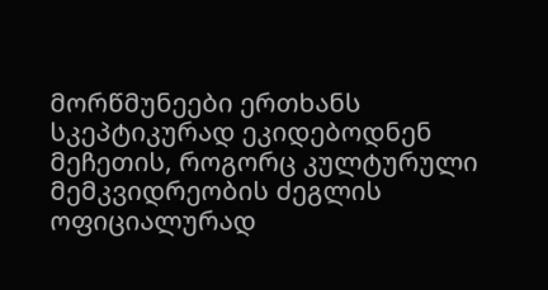მორწმუნეები ერთხანს სკეპტიკურად ეკიდებოდნენ მეჩეთის, როგორც კულტურული მემკვიდრეობის ძეგლის ოფიციალურად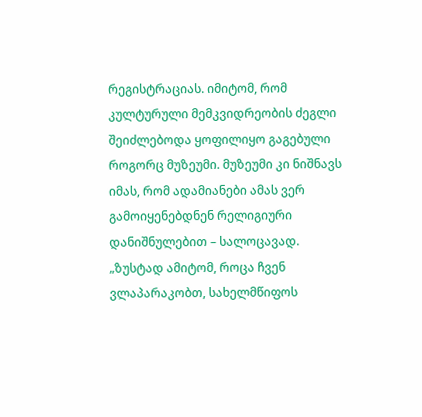რეგისტრაციას. იმიტომ, რომ კულტურული მემკვიდრეობის ძეგლი შეიძლებოდა ყოფილიყო გაგებული როგორც მუზეუმი. მუზეუმი კი ნიშნავს იმას, რომ ადამიანები ამას ვერ გამოიყენებდნენ რელიგიური დანიშნულებით – სალოცავად.
„ზუსტად ამიტომ, როცა ჩვენ ვლაპარაკობთ, სახელმწიფოს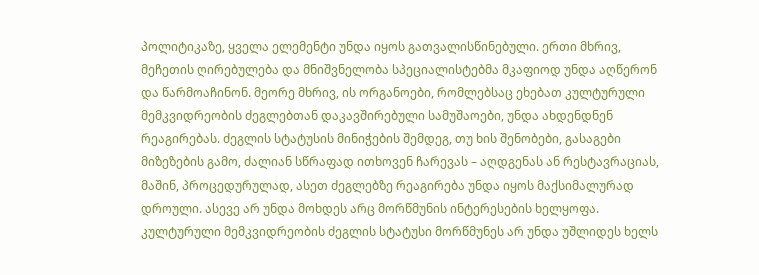პოლიტიკაზე, ყველა ელემენტი უნდა იყოს გათვალისწინებული. ერთი მხრივ, მეჩეთის ღირებულება და მნიშვნელობა სპეციალისტებმა მკაფიოდ უნდა აღწერონ და წარმოაჩინონ. მეორე მხრივ, ის ორგანოები, რომლებსაც ეხებათ კულტურული მემკვიდრეობის ძეგლებთან დაკავშირებული სამუშაოები, უნდა ახდენდნენ რეაგირებას. ძეგლის სტატუსის მინიჭების შემდეგ, თუ ხის შენობები, გასაგები მიზეზების გამო, ძალიან სწრაფად ითხოვენ ჩარევას – აღდგენას ან რესტავრაციას, მაშინ, პროცედურულად, ასეთ ძეგლებზე რეაგირება უნდა იყოს მაქსიმალურად დროული. ასევე არ უნდა მოხდეს არც მორწმუნის ინტერესების ხელყოფა. კულტურული მემკვიდრეობის ძეგლის სტატუსი მორწმუნეს არ უნდა უშლიდეს ხელს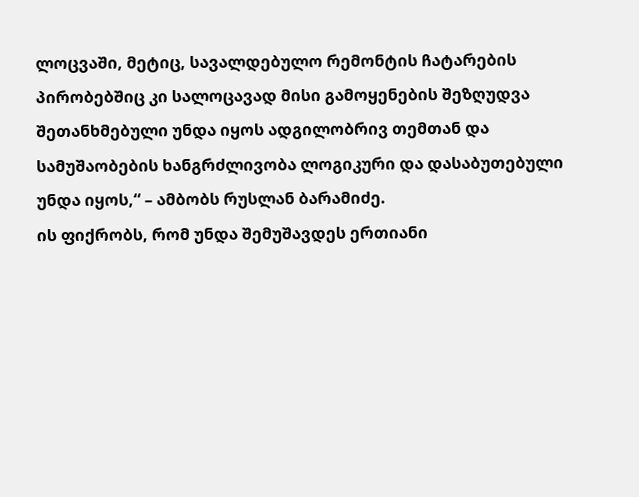ლოცვაში, მეტიც, სავალდებულო რემონტის ჩატარების პირობებშიც კი სალოცავად მისი გამოყენების შეზღუდვა შეთანხმებული უნდა იყოს ადგილობრივ თემთან და სამუშაობების ხანგრძლივობა ლოგიკური და დასაბუთებული უნდა იყოს,“ – ამბობს რუსლან ბარამიძე.
ის ფიქრობს, რომ უნდა შემუშავდეს ერთიანი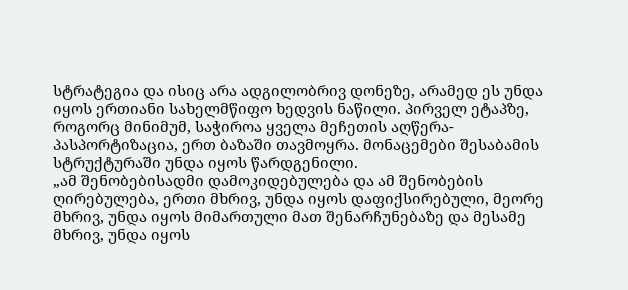სტრატეგია და ისიც არა ადგილობრივ დონეზე, არამედ ეს უნდა იყოს ერთიანი სახელმწიფო ხედვის ნაწილი. პირველ ეტაპზე, როგორც მინიმუმ, საჭიროა ყველა მეჩეთის აღწერა-პასპორტიზაცია, ერთ ბაზაში თავმოყრა. მონაცემები შესაბამის სტრუქტურაში უნდა იყოს წარდგენილი.
„ამ შენობებისადმი დამოკიდებულება და ამ შენობების ღირებულება, ერთი მხრივ, უნდა იყოს დაფიქსირებული, მეორე მხრივ, უნდა იყოს მიმართული მათ შენარჩუნებაზე და მესამე მხრივ, უნდა იყოს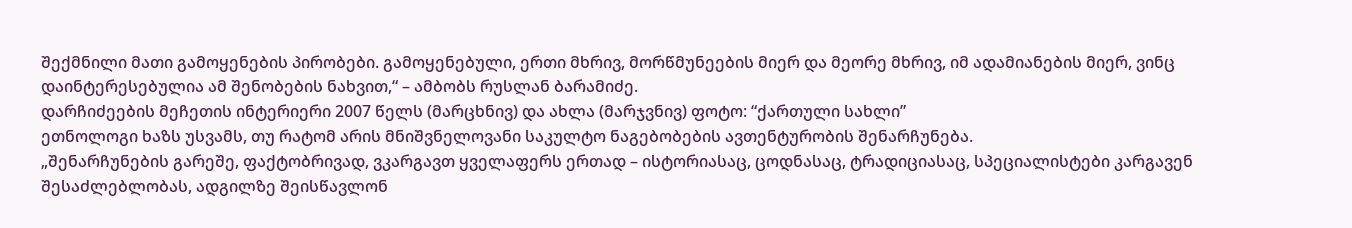შექმნილი მათი გამოყენების პირობები. გამოყენებული, ერთი მხრივ, მორწმუნეების მიერ და მეორე მხრივ, იმ ადამიანების მიერ, ვინც დაინტერესებულია ამ შენობების ნახვით,“ – ამბობს რუსლან ბარამიძე.
დარჩიძეების მეჩეთის ინტერიერი 2007 წელს (მარცხნივ) და ახლა (მარჯვნივ) ფოტო: “ქართული სახლი”
ეთნოლოგი ხაზს უსვამს, თუ რატომ არის მნიშვნელოვანი საკულტო ნაგებობების ავთენტურობის შენარჩუნება.
„შენარჩუნების გარეშე, ფაქტობრივად, ვკარგავთ ყველაფერს ერთად – ისტორიასაც, ცოდნასაც, ტრადიციასაც, სპეციალისტები კარგავენ შესაძლებლობას, ადგილზე შეისწავლონ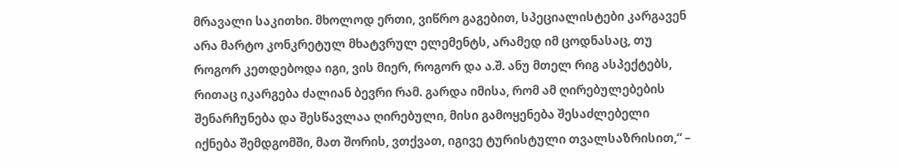მრავალი საკითხი. მხოლოდ ერთი, ვიწრო გაგებით, სპეციალისტები კარგავენ არა მარტო კონკრეტულ მხატვრულ ელემენტს, არამედ იმ ცოდნასაც, თუ როგორ კეთდებოდა იგი, ვის მიერ, როგორ და ა.შ. ანუ მთელ რიგ ასპექტებს, რითაც იკარგება ძალიან ბევრი რამ. გარდა იმისა, რომ ამ ღირებულებების შენარჩუნება და შესწავლაა ღირებული, მისი გამოყენება შესაძლებელი იქნება შემდგომში, მათ შორის, ვთქვათ, იგივე ტურისტული თვალსაზრისით,“ –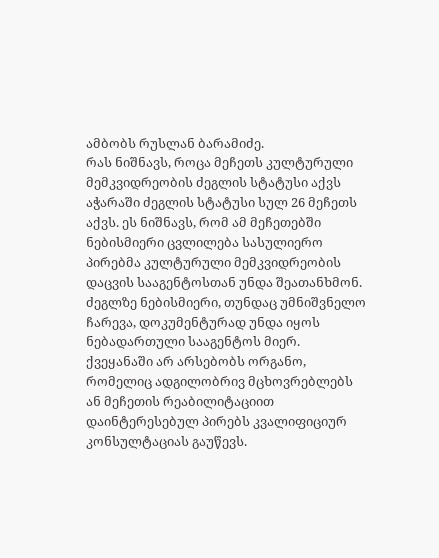ამბობს რუსლან ბარამიძე.
რას ნიშნავს, როცა მეჩეთს კულტურული მემკვიდრეობის ძეგლის სტატუსი აქვს
აჭარაში ძეგლის სტატუსი სულ 26 მეჩეთს აქვს. ეს ნიშნავს, რომ ამ მეჩეთებში ნებისმიერი ცვლილება სასულიერო პირებმა კულტურული მემკვიდრეობის დაცვის სააგენტოსთან უნდა შეათანხმონ. ძეგლზე ნებისმიერი, თუნდაც უმნიშვნელო ჩარევა, დოკუმენტურად უნდა იყოს ნებადართული სააგენტოს მიერ.
ქვეყანაში არ არსებობს ორგანო, რომელიც ადგილობრივ მცხოვრებლებს ან მეჩეთის რეაბილიტაციით დაინტერესებულ პირებს კვალიფიციურ კონსულტაციას გაუწევს.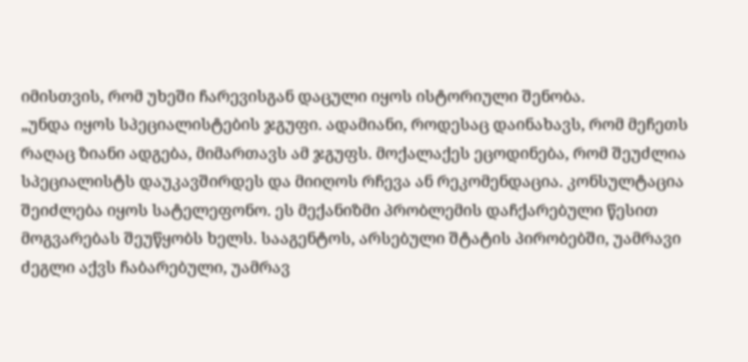იმისთვის, რომ უხეში ჩარევისგან დაცული იყოს ისტორიული შენობა.
„უნდა იყოს სპეციალისტების ჯგუფი. ადამიანი, როდესაც დაინახავს, რომ მეჩეთს რაღაც ზიანი ადგება, მიმართავს ამ ჯგუფს. მოქალაქეს ეცოდინება, რომ შეუძლია სპეციალისტს დაუკავშირდეს და მიიღოს რჩევა ან რეკომენდაცია. კონსულტაცია შეიძლება იყოს სატელეფონო. ეს მექანიზმი პრობლემის დაჩქარებული წესით მოგვარებას შეუწყობს ხელს. სააგენტოს, არსებული შტატის პირობებში, უამრავი ძეგლი აქვს ჩაბარებული, უამრავ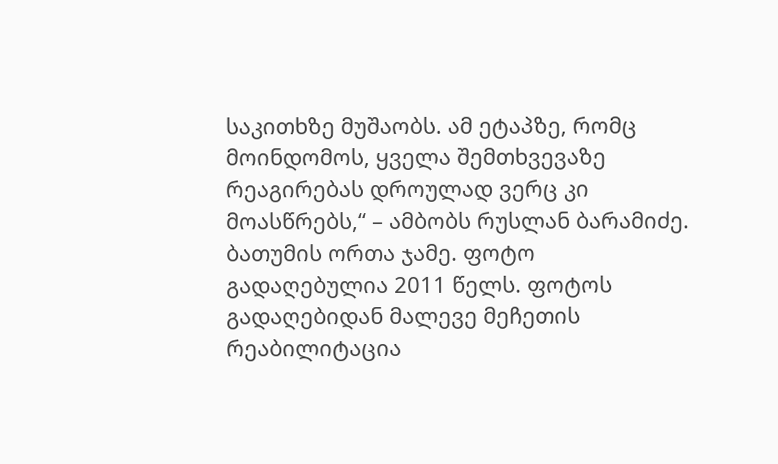საკითხზე მუშაობს. ამ ეტაპზე, რომც მოინდომოს, ყველა შემთხვევაზე რეაგირებას დროულად ვერც კი მოასწრებს,“ – ამბობს რუსლან ბარამიძე.
ბათუმის ორთა ჯამე. ფოტო გადაღებულია 2011 წელს. ფოტოს გადაღებიდან მალევე მეჩეთის რეაბილიტაცია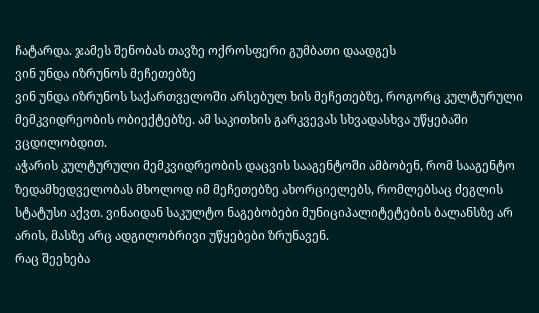ჩატარდა. ჯამეს შენობას თავზე ოქროსფერი გუმბათი დაადგეს
ვინ უნდა იზრუნოს მეჩეთებზე
ვინ უნდა იზრუნოს საქართველოში არსებულ ხის მეჩეთებზე, როგორც კულტურული მემკვიდრეობის ობიექტებზე. ამ საკითხის გარკვევას სხვადასხვა უწყებაში ვცდილობდით.
აჭარის კულტურული მემკვიდრეობის დაცვის სააგენტოში ამბობენ, რომ სააგენტო ზედამხედველობას მხოლოდ იმ მეჩეთებზე ახორციელებს, რომლებსაც ძეგლის სტატუსი აქვთ. ვინაიდან საკულტო ნაგებობები მუნიციპალიტეტების ბალანსზე არ არის, მასზე არც ადგილობრივი უწყებები ზრუნავენ.
რაც შეეხება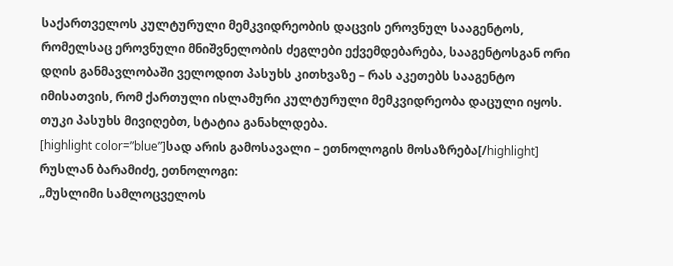საქართველოს კულტურული მემკვიდრეობის დაცვის ეროვნულ სააგენტოს, რომელსაც ეროვნული მნიშვნელობის ძეგლები ექვემდებარება, სააგენტოსგან ორი დღის განმავლობაში ველოდით პასუხს კითხვაზე – რას აკეთებს სააგენტო იმისათვის, რომ ქართული ისლამური კულტურული მემკვიდრეობა დაცული იყოს. თუკი პასუხს მივიღებთ, სტატია განახლდება.
[highlight color=”blue”]სად არის გამოსავალი – ეთნოლოგის მოსაზრება[/highlight]
რუსლან ბარამიძე, ეთნოლოგი:
„მუსლიმი სამლოცველოს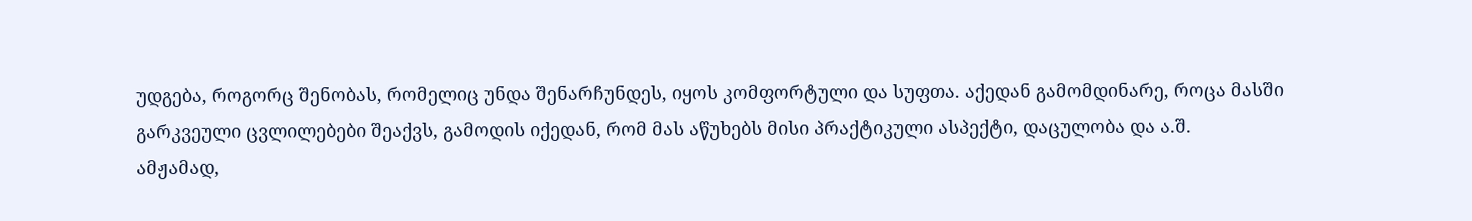უდგება, როგორც შენობას, რომელიც უნდა შენარჩუნდეს, იყოს კომფორტული და სუფთა. აქედან გამომდინარე, როცა მასში გარკვეული ცვლილებები შეაქვს, გამოდის იქედან, რომ მას აწუხებს მისი პრაქტიკული ასპექტი, დაცულობა და ა.შ.
ამჟამად,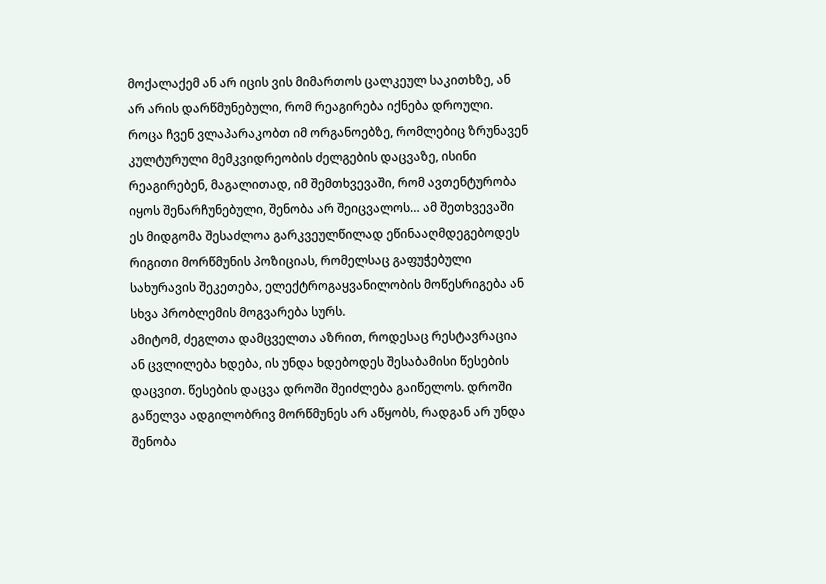მოქალაქემ ან არ იცის ვის მიმართოს ცალკეულ საკითხზე, ან არ არის დარწმუნებული, რომ რეაგირება იქნება დროული.
როცა ჩვენ ვლაპარაკობთ იმ ორგანოებზე, რომლებიც ზრუნავენ კულტურული მემკვიდრეობის ძელგების დაცვაზე, ისინი რეაგირებენ, მაგალითად, იმ შემთხვევაში, რომ ავთენტურობა იყოს შენარჩუნებული, შენობა არ შეიცვალოს… ამ შეთხვევაში ეს მიდგომა შესაძლოა გარკვეულწილად ეწინააღმდეგებოდეს რიგითი მორწმუნის პოზიციას, რომელსაც გაფუჭებული სახურავის შეკეთება, ელექტროგაყვანილობის მოწესრიგება ან სხვა პრობლემის მოგვარება სურს.
ამიტომ, ძეგლთა დამცველთა აზრით, როდესაც რესტავრაცია ან ცვლილება ხდება, ის უნდა ხდებოდეს შესაბამისი წესების დაცვით. წესების დაცვა დროში შეიძლება გაიწელოს. დროში გაწელვა ადგილობრივ მორწმუნეს არ აწყობს, რადგან არ უნდა შენობა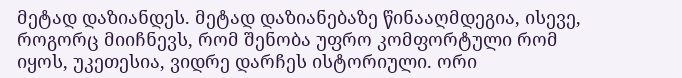მეტად დაზიანდეს. მეტად დაზიანებაზე წინააღმდეგია, ისევე, როგორც მიიჩნევს, რომ შენობა უფრო კომფორტული რომ იყოს, უკეთესია, ვიდრე დარჩეს ისტორიული. ორი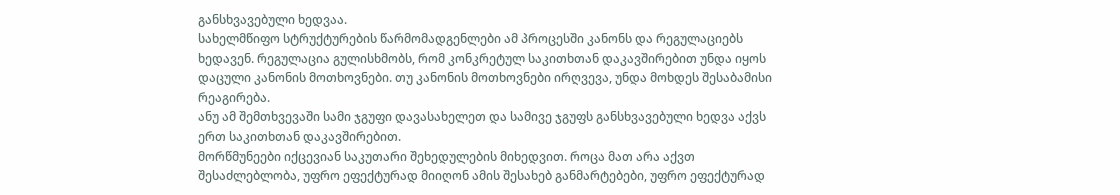განსხვავებული ხედვაა.
სახელმწიფო სტრუქტურების წარმომადგენლები ამ პროცესში კანონს და რეგულაციებს ხედავენ. რეგულაცია გულისხმობს, რომ კონკრეტულ საკითხთან დაკავშირებით უნდა იყოს დაცული კანონის მოთხოვნები. თუ კანონის მოთხოვნები ირღვევა, უნდა მოხდეს შესაბამისი რეაგირება.
ანუ ამ შემთხვევაში სამი ჯგუფი დავასახელეთ და სამივე ჯგუფს განსხვავებული ხედვა აქვს ერთ საკითხთან დაკავშირებით.
მორწმუნეები იქცევიან საკუთარი შეხედულების მიხედვით. როცა მათ არა აქვთ შესაძლებლობა, უფრო ეფექტურად მიიღონ ამის შესახებ განმარტებები, უფრო ეფექტურად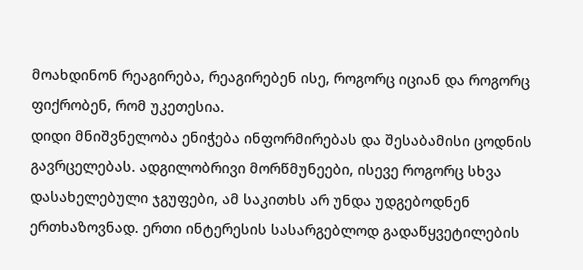მოახდინონ რეაგირება, რეაგირებენ ისე, როგორც იციან და როგორც ფიქრობენ, რომ უკეთესია.
დიდი მნიშვნელობა ენიჭება ინფორმირებას და შესაბამისი ცოდნის გავრცელებას. ადგილობრივი მორწმუნეები, ისევე როგორც სხვა დასახელებული ჯგუფები, ამ საკითხს არ უნდა უდგებოდნენ ერთხაზოვნად. ერთი ინტერესის სასარგებლოდ გადაწყვეტილების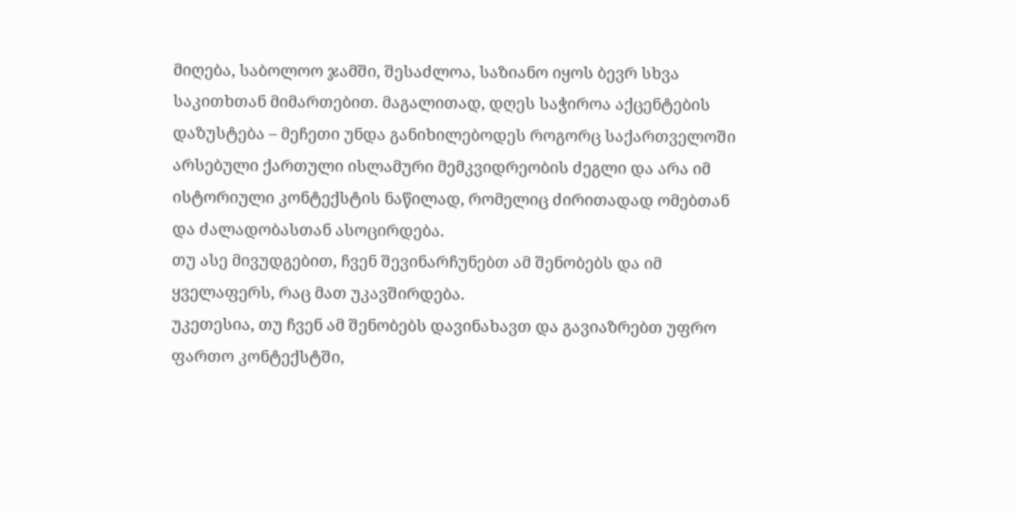მიღება, საბოლოო ჯამში, შესაძლოა, საზიანო იყოს ბევრ სხვა საკითხთან მიმართებით. მაგალითად, დღეს საჭიროა აქცენტების დაზუსტება – მეჩეთი უნდა განიხილებოდეს როგორც საქართველოში არსებული ქართული ისლამური მემკვიდრეობის ძეგლი და არა იმ ისტორიული კონტექსტის ნაწილად, რომელიც ძირითადად ომებთან და ძალადობასთან ასოცირდება.
თუ ასე მივუდგებით, ჩვენ შევინარჩუნებთ ამ შენობებს და იმ ყველაფერს, რაც მათ უკავშირდება.
უკეთესია, თუ ჩვენ ამ შენობებს დავინახავთ და გავიაზრებთ უფრო ფართო კონტექსტში,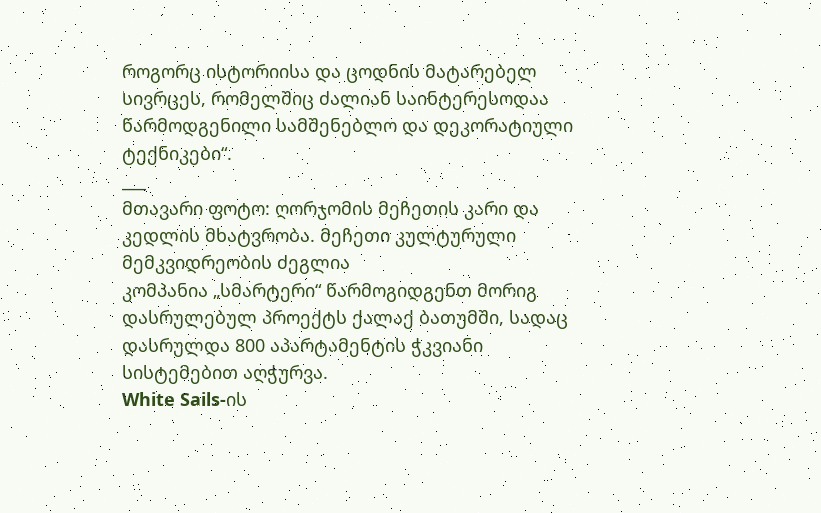როგორც ისტორიისა და ცოდნის მატარებელ სივრცეს, რომელშიც ძალიან საინტერესოდაა წარმოდგენილი სამშენებლო და დეკორატიული ტექნიკები“.
___
მთავარი ფოტო: ღორჯომის მეჩეთის კარი და კედლის მხატვრობა. მეჩეთი კულტურული მემკვიდრეობის ძეგლია
კომპანია „სმარტერი“ წარმოგიდგენთ მორიგ დასრულებულ პროექტს ქალაქ ბათუმში, სადაც დასრულდა 800 აპარტამენტის ჭკვიანი სისტემებით აღჭურვა.
White Sails-ის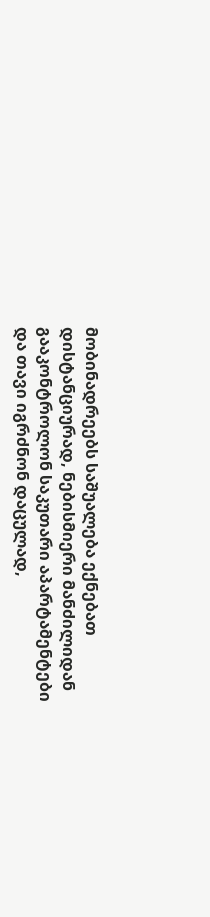მობინადრეებს საშუალება ექნებათ დისტანციურად, ნებისმიერი მანძილიდან გააკონტროლონ საკუთარი აპარტამენტები და თავი იგრძნონ დაცულად,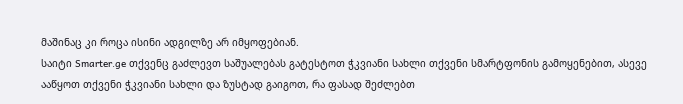მაშინაც კი როცა ისინი ადგილზე არ იმყოფებიან.
საიტი Smarter.ge თქვენც გაძლევთ საშუალებას გატესტოთ ჭკვიანი სახლი თქვენი სმარტფონის გამოყენებით, ასევე ააწყოთ თქვენი ჭკვიანი სახლი და ზუსტად გაიგოთ, რა ფასად შეძლებთ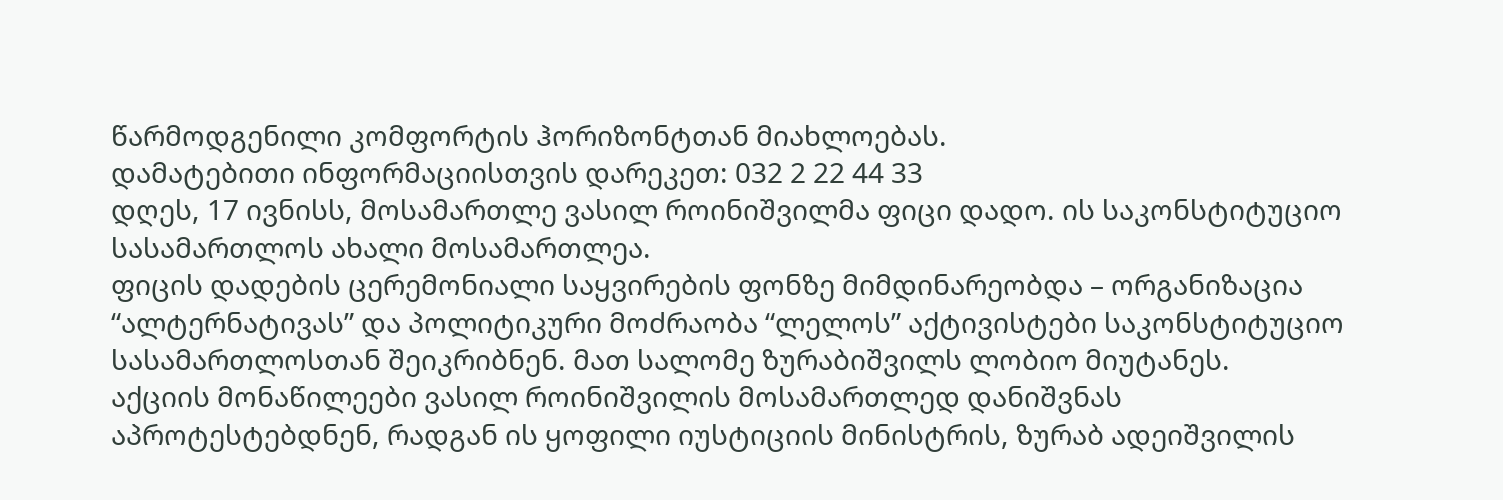წარმოდგენილი კომფორტის ჰორიზონტთან მიახლოებას.
დამატებითი ინფორმაციისთვის დარეკეთ: 032 2 22 44 33
დღეს, 17 ივნისს, მოსამართლე ვასილ როინიშვილმა ფიცი დადო. ის საკონსტიტუციო სასამართლოს ახალი მოსამართლეა.
ფიცის დადების ცერემონიალი საყვირების ფონზე მიმდინარეობდა – ორგანიზაცია “ალტერნატივას” და პოლიტიკური მოძრაობა “ლელოს” აქტივისტები საკონსტიტუციო სასამართლოსთან შეიკრიბნენ. მათ სალომე ზურაბიშვილს ლობიო მიუტანეს.
აქციის მონაწილეები ვასილ როინიშვილის მოსამართლედ დანიშვნას აპროტესტებდნენ, რადგან ის ყოფილი იუსტიციის მინისტრის, ზურაბ ადეიშვილის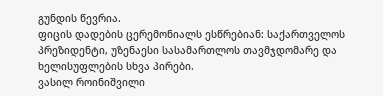გუნდის წევრია.
ფიცის დადების ცერემონიალს ესწრებიან: საქართველოს პრეზიდენტი, უზენაესი სასამართლოს თავმჯდომარე და ხელისუფლების სხვა პირები.
ვასილ როინიშვილი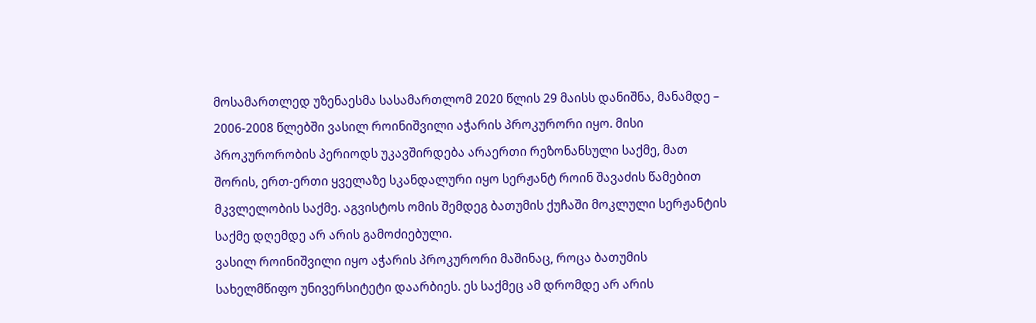მოსამართლედ უზენაესმა სასამართლომ 2020 წლის 29 მაისს დანიშნა, მანამდე – 2006-2008 წლებში ვასილ როინიშვილი აჭარის პროკურორი იყო. მისი პროკურორობის პერიოდს უკავშირდება არაერთი რეზონანსული საქმე, მათ შორის, ერთ-ერთი ყველაზე სკანდალური იყო სერჟანტ როინ შავაძის წამებით მკვლელობის საქმე. აგვისტოს ომის შემდეგ ბათუმის ქუჩაში მოკლული სერჟანტის საქმე დღემდე არ არის გამოძიებული.
ვასილ როინიშვილი იყო აჭარის პროკურორი მაშინაც, როცა ბათუმის სახელმწიფო უნივერსიტეტი დაარბიეს. ეს საქმეც ამ დრომდე არ არის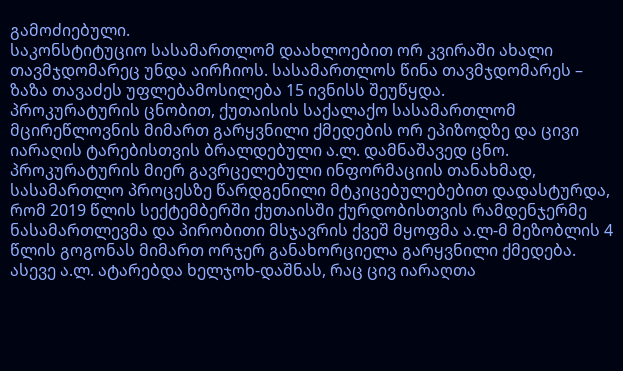გამოძიებული.
საკონსტიტუციო სასამართლომ დაახლოებით ორ კვირაში ახალი თავმჯდომარეც უნდა აირჩიოს. სასამართლოს წინა თავმჯდომარეს – ზაზა თავაძეს უფლებამოსილება 15 ივნისს შეუწყდა.
პროკურატურის ცნობით, ქუთაისის საქალაქო სასამართლომ მცირეწლოვნის მიმართ გარყვნილი ქმედების ორ ეპიზოდზე და ცივი იარაღის ტარებისთვის ბრალდებული ა.ლ. დამნაშავედ ცნო.
პროკურატურის მიერ გავრცელებული ინფორმაციის თანახმად, სასამართლო პროცესზე წარდგენილი მტკიცებულებებით დადასტურდა, რომ 2019 წლის სექტემბერში ქუთაისში ქურდობისთვის რამდენჯერმე ნასამართლევმა და პირობითი მსჯავრის ქვეშ მყოფმა ა.ლ-მ მეზობლის 4 წლის გოგონას მიმართ ორჯერ განახორციელა გარყვნილი ქმედება. ასევე ა.ლ. ატარებდა ხელჯოხ-დაშნას, რაც ცივ იარაღთა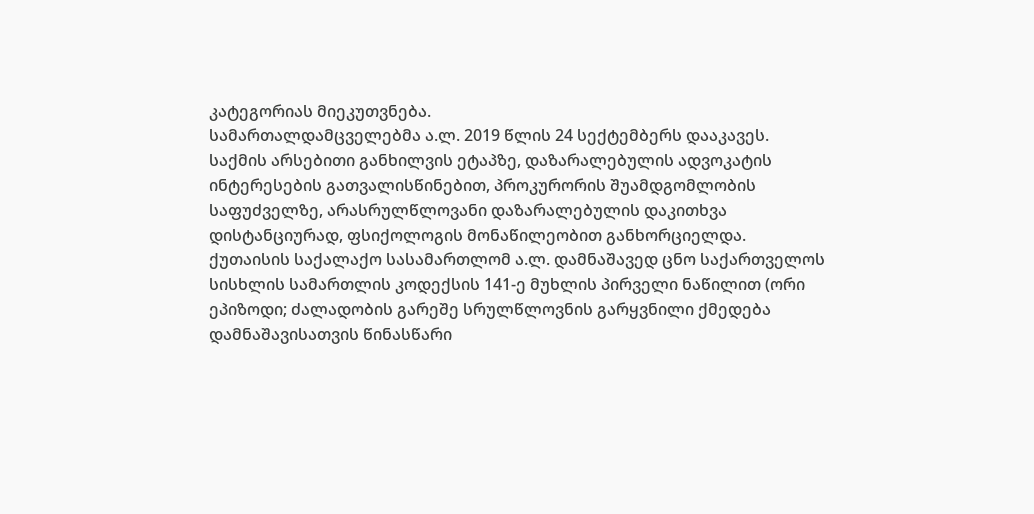კატეგორიას მიეკუთვნება.
სამართალდამცველებმა ა.ლ. 2019 წლის 24 სექტემბერს დააკავეს.
საქმის არსებითი განხილვის ეტაპზე, დაზარალებულის ადვოკატის ინტერესების გათვალისწინებით, პროკურორის შუამდგომლობის საფუძველზე, არასრულწლოვანი დაზარალებულის დაკითხვა დისტანციურად, ფსიქოლოგის მონაწილეობით განხორციელდა.
ქუთაისის საქალაქო სასამართლომ ა.ლ. დამნაშავედ ცნო საქართველოს სისხლის სამართლის კოდექსის 141-ე მუხლის პირველი ნაწილით (ორი ეპიზოდი; ძალადობის გარეშე სრულწლოვნის გარყვნილი ქმედება დამნაშავისათვის წინასწარი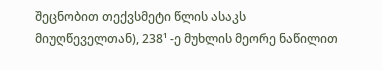შეცნობით თექვსმეტი წლის ასაკს მიუღწეველთან), 238¹ -ე მუხლის მეორე ნაწილით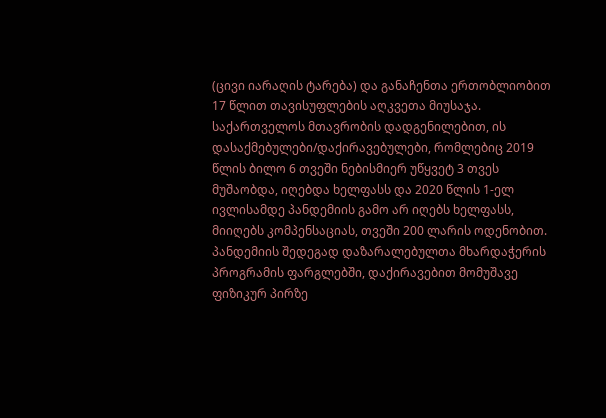(ცივი იარაღის ტარება) და განაჩენთა ერთობლიობით 17 წლით თავისუფლების აღკვეთა მიუსაჯა.
საქართველოს მთავრობის დადგენილებით, ის დასაქმებულები/დაქირავებულები, რომლებიც 2019 წლის ბილო 6 თვეში ნებისმიერ უწყვეტ 3 თვეს მუშაობდა, იღებდა ხელფასს და 2020 წლის 1-ელ ივლისამდე პანდემიის გამო არ იღებს ხელფასს, მიიღებს კომპენსაციას, თვეში 200 ლარის ოდენობით.
პანდემიის შედეგად დაზარალებულთა მხარდაჭერის პროგრამის ფარგლებში, დაქირავებით მომუშავე ფიზიკურ პირზე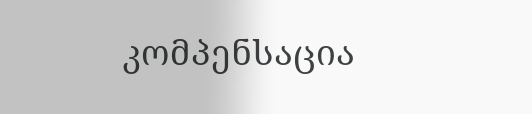კომპენსაცია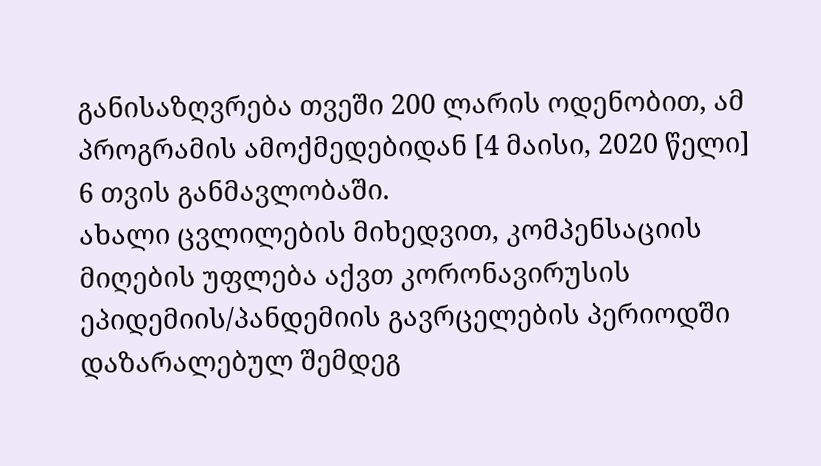განისაზღვრება თვეში 200 ლარის ოდენობით, ამ პროგრამის ამოქმედებიდან [4 მაისი, 2020 წელი] 6 თვის განმავლობაში.
ახალი ცვლილების მიხედვით, კომპენსაციის მიღების უფლება აქვთ კორონავირუსის ეპიდემიის/პანდემიის გავრცელების პერიოდში დაზარალებულ შემდეგ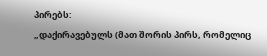პირებს:
„დაქირავებულს (მათ შორის პირს, რომელიც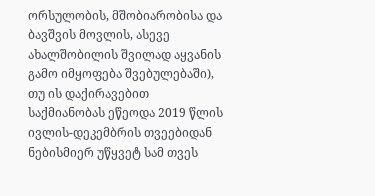ორსულობის, მშობიარობისა და ბავშვის მოვლის, ასევე ახალშობილის შვილად აყვანის გამო იმყოფება შვებულებაში), თუ ის დაქირავებით საქმიანობას ეწეოდა 2019 წლის ივლის-დეკემბრის თვეებიდან ნებისმიერ უწყვეტ სამ თვეს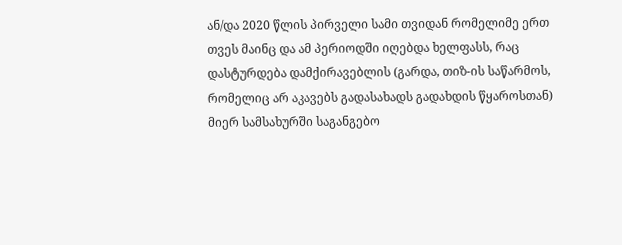ან/და 2020 წლის პირველი სამი თვიდან რომელიმე ერთ თვეს მაინც და ამ პერიოდში იღებდა ხელფასს, რაც დასტურდება დამქირავებლის (გარდა, თიზ-ის საწარმოს, რომელიც არ აკავებს გადასახადს გადახდის წყაროსთან) მიერ სამსახურში საგანგებო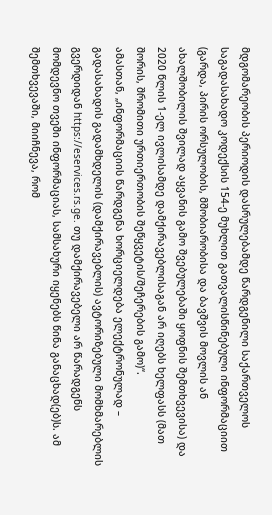მდგომარეობის პერიოდის დასრულებამდე წარდგენილი საქართველოს საგადასახადო კოდექსის 154-ე მუხლით გათვალისწინებული ინფორმაციით (გარდა, პირის ორსულობის, მშობიარობისა და ბავშვის მოვლის ან ახალშობილის შვილად აყვანის გამო შვებულებაში ყოფნის შემთხვევისა) და 2020 წლის 1-ელ ივლისამდე დამქირავებლისაგან არ იღებს ხელფასს (მათ შორის, შრომითი ურთიერთობის შეწყვეტის/შეჩერების გამო)“.
ამასთან, „ინფორმაციის წარდგენა ხორციელდება ელექტრონულად – გადასახადის გადამხდელის (დამქირავებლის) ავტორიზებული მომხმარებლის გვერდიდან https://eservices.rs.ge. თუ დამქირავებელი არ წარადგენს მომდევნო თვეში ინფორმაციას, სამსახური იყენებს წინა განაცხად(ებ)ს. ამ შემთხვევაში, მიიჩნევა, რომ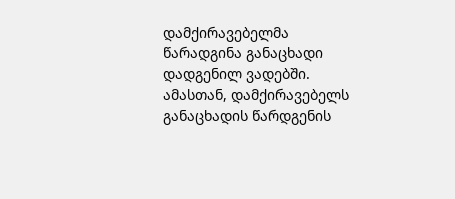დამქირავებელმა წარადგინა განაცხადი დადგენილ ვადებში. ამასთან, დამქირავებელს განაცხადის წარდგენის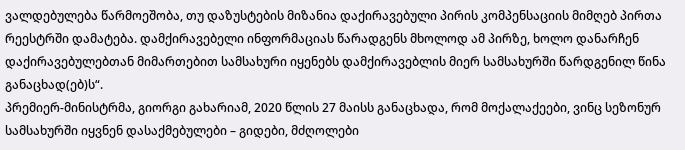ვალდებულება წარმოეშობა, თუ დაზუსტების მიზანია დაქირავებული პირის კომპენსაციის მიმღებ პირთა რეესტრში დამატება. დამქირავებელი ინფორმაციას წარადგენს მხოლოდ ამ პირზე, ხოლო დანარჩენ დაქირავებულებთან მიმართებით სამსახური იყენებს დამქირავებლის მიერ სამსახურში წარდგენილ წინა განაცხად(ებ)ს“.
პრემიერ-მინისტრმა, გიორგი გახარიამ, 2020 წლის 27 მაისს განაცხადა, რომ მოქალაქეები, ვინც სეზონურ სამსახურში იყვნენ დასაქმებულები – გიდები, მძღოლები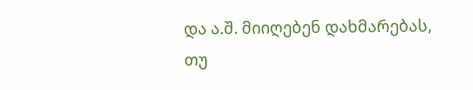და ა.შ. მიიღებენ დახმარებას, თუ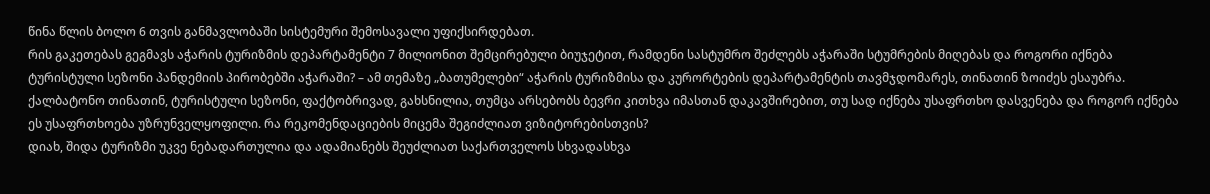წინა წლის ბოლო 6 თვის განმავლობაში სისტემური შემოსავალი უფიქსირდებათ.
რის გაკეთებას გეგმავს აჭარის ტურიზმის დეპარტამენტი 7 მილიონით შემცირებული ბიუჯეტით, რამდენი სასტუმრო შეძლებს აჭარაში სტუმრების მიღებას და როგორი იქნება ტურისტული სეზონი პანდემიის პირობებში აჭარაში? – ამ თემაზე „ბათუმელები“ აჭარის ტურიზმისა და კურორტების დეპარტამენტის თავმჯდომარეს, თინათინ ზოიძეს ესაუბრა.
ქალბატონო თინათინ, ტურისტული სეზონი, ფაქტობრივად, გახსნილია, თუმცა არსებობს ბევრი კითხვა იმასთან დაკავშირებით, თუ სად იქნება უსაფრთხო დასვენება და როგორ იქნება ეს უსაფრთხოება უზრუნველყოფილი. რა რეკომენდაციების მიცემა შეგიძლიათ ვიზიტორებისთვის?
დიახ, შიდა ტურიზმი უკვე ნებადართულია და ადამიანებს შეუძლიათ საქართველოს სხვადასხვა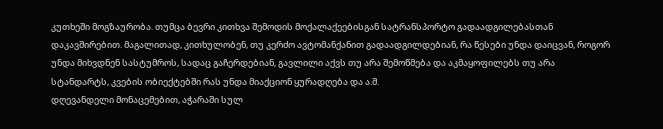კუთხეში მოგზაურობა. თუმცა ბევრი კითხვა შემოდის მოქალაქეებისგან სატრანსპორტო გადაადგილებასთან დაკავშირებით. მაგალითად, კითხულობენ, თუ კერძო ავტომანქანით გადაადგილდებიან, რა წესები უნდა დაიცვან, როგორ უნდა მიხვდნენ სასტუმროს, სადაც გაჩერდებიან, გავლილი აქვს თუ არა შემოწმება და აკმაყოფილებს თუ არა სტანდარტს, კვების ობიექტებში რას უნდა მიაქციონ ყურადღება და ა.შ.
დღევანდელი მონაცემებით, აჭარაში სულ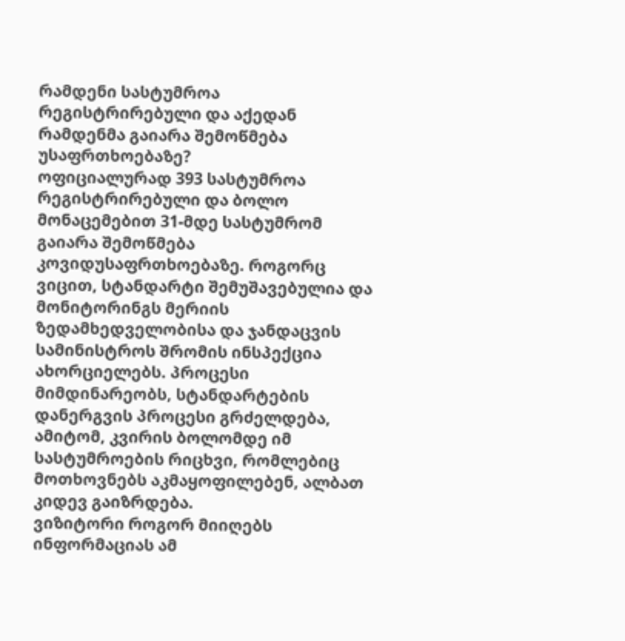რამდენი სასტუმროა რეგისტრირებული და აქედან რამდენმა გაიარა შემოწმება უსაფრთხოებაზე?
ოფიციალურად 393 სასტუმროა რეგისტრირებული და ბოლო მონაცემებით 31-მდე სასტუმრომ გაიარა შემოწმება კოვიდუსაფრთხოებაზე. როგორც ვიცით, სტანდარტი შემუშავებულია და მონიტორინგს მერიის ზედამხედველობისა და ჯანდაცვის სამინისტროს შრომის ინსპექცია ახორციელებს. პროცესი მიმდინარეობს, სტანდარტების დანერგვის პროცესი გრძელდება, ამიტომ, კვირის ბოლომდე იმ სასტუმროების რიცხვი, რომლებიც მოთხოვნებს აკმაყოფილებენ, ალბათ კიდევ გაიზრდება.
ვიზიტორი როგორ მიიღებს ინფორმაციას ამ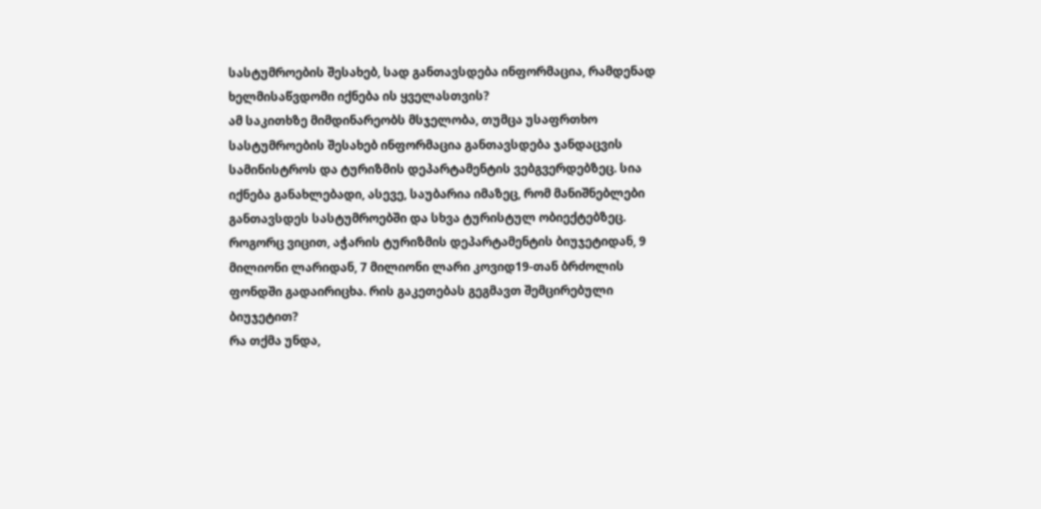სასტუმროების შესახებ, სად განთავსდება ინფორმაცია, რამდენად ხელმისაწვდომი იქნება ის ყველასთვის?
ამ საკითხზე მიმდინარეობს მსჯელობა, თუმცა უსაფრთხო სასტუმროების შესახებ ინფორმაცია განთავსდება ჯანდაცვის სამინისტროს და ტურიზმის დეპარტამენტის ვებგვერდებზეც. სია იქნება განახლებადი, ასევე, საუბარია იმაზეც, რომ მანიშნებლები განთავსდეს სასტუმროებში და სხვა ტურისტულ ობიექტებზეც.
როგორც ვიცით, აჭარის ტურიზმის დეპარტამენტის ბიუჯეტიდან, 9 მილიონი ლარიდან, 7 მილიონი ლარი კოვიდ19-თან ბრძოლის ფონდში გადაირიცხა. რის გაკეთებას გეგმავთ შემცირებული ბიუჯეტით?
რა თქმა უნდა,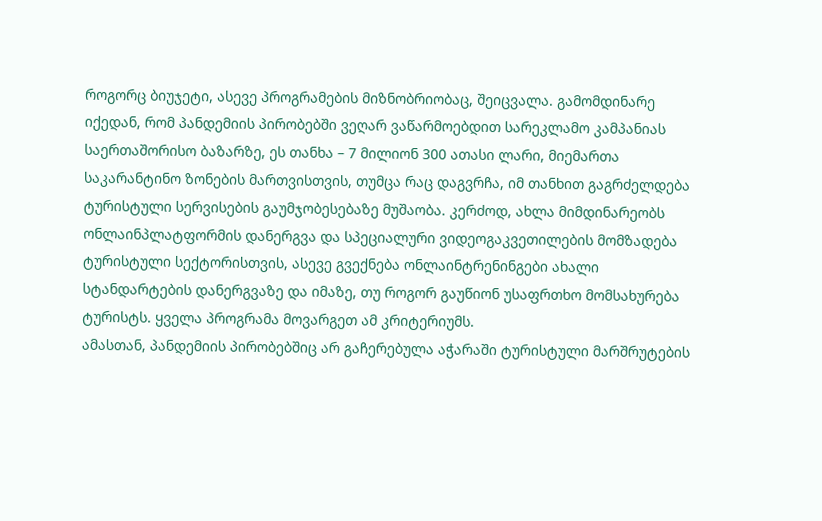როგორც ბიუჯეტი, ასევე პროგრამების მიზნობრიობაც, შეიცვალა. გამომდინარე იქედან, რომ პანდემიის პირობებში ვეღარ ვაწარმოებდით სარეკლამო კამპანიას საერთაშორისო ბაზარზე, ეს თანხა – 7 მილიონ 300 ათასი ლარი, მიემართა საკარანტინო ზონების მართვისთვის, თუმცა რაც დაგვრჩა, იმ თანხით გაგრძელდება ტურისტული სერვისების გაუმჯობესებაზე მუშაობა. კერძოდ, ახლა მიმდინარეობს ონლაინპლატფორმის დანერგვა და სპეციალური ვიდეოგაკვეთილების მომზადება ტურისტული სექტორისთვის, ასევე გვექნება ონლაინტრენინგები ახალი სტანდარტების დანერგვაზე და იმაზე, თუ როგორ გაუწიონ უსაფრთხო მომსახურება ტურისტს. ყველა პროგრამა მოვარგეთ ამ კრიტერიუმს.
ამასთან, პანდემიის პირობებშიც არ გაჩერებულა აჭარაში ტურისტული მარშრუტების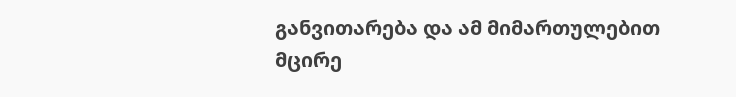განვითარება და ამ მიმართულებით მცირე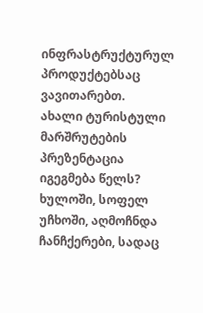ინფრასტრუქტურულ პროდუქტებსაც ვავითარებთ.
ახალი ტურისტული მარშრუტების პრეზენტაცია იგეგმება წელს?
ხულოში, სოფელ უჩხოში, აღმოჩნდა ჩანჩქერები, სადაც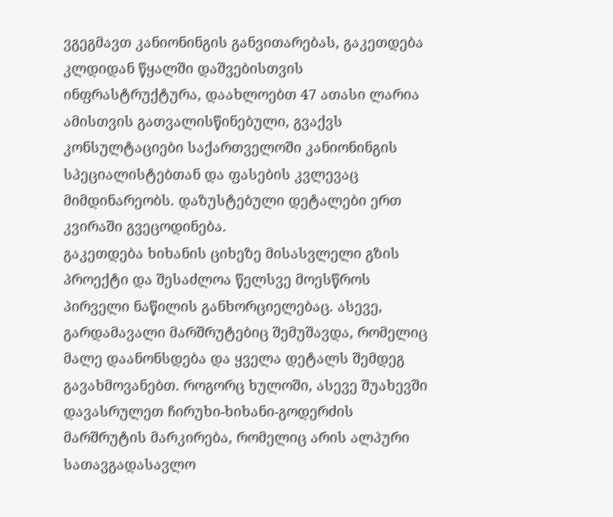ვგეგმავთ კანიონინგის განვითარებას, გაკეთდება კლდიდან წყალში დაშვებისთვის ინფრასტრუქტურა, დაახლოებთ 47 ათასი ლარია ამისთვის გათვალისწინებული, გვაქვს კონსულტაციები საქართველოში კანიონინგის სპეციალისტებთან და ფასების კვლევაც მიმდინარეობს. დაზუსტებული დეტალები ერთ კვირაში გვეცოდინება.
გაკეთდება ხიხანის ციხეზე მისასვლელი გზის პროექტი და შესაძლოა წელსვე მოესწროს პირველი ნაწილის განხორციელებაც. ასევე, გარდამავალი მარშრუტებიც შემუშავდა, რომელიც მალე დაანონსდება და ყველა დეტალს შემდეგ გავახმოვანებთ. როგორც ხულოში, ასევე შუახევში დავასრულეთ ჩირუხი-ხიხანი-გოდერძის მარშრუტის მარკირება, რომელიც არის ალპური სათავგადასავლო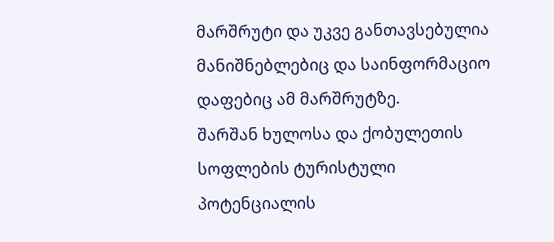მარშრუტი და უკვე განთავსებულია მანიშნებლებიც და საინფორმაციო დაფებიც ამ მარშრუტზე.
შარშან ხულოსა და ქობულეთის სოფლების ტურისტული პოტენციალის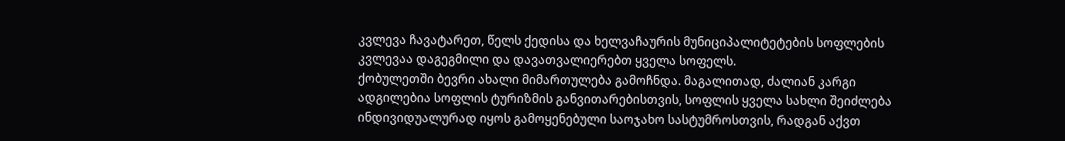კვლევა ჩავატარეთ, წელს ქედისა და ხელვაჩაურის მუნიციპალიტეტების სოფლების კვლევაა დაგეგმილი და დავათვალიერებთ ყველა სოფელს.
ქობულეთში ბევრი ახალი მიმართულება გამოჩნდა. მაგალითად, ძალიან კარგი ადგილებია სოფლის ტურიზმის განვითარებისთვის, სოფლის ყველა სახლი შეიძლება ინდივიდუალურად იყოს გამოყენებული საოჯახო სასტუმროსთვის, რადგან აქვთ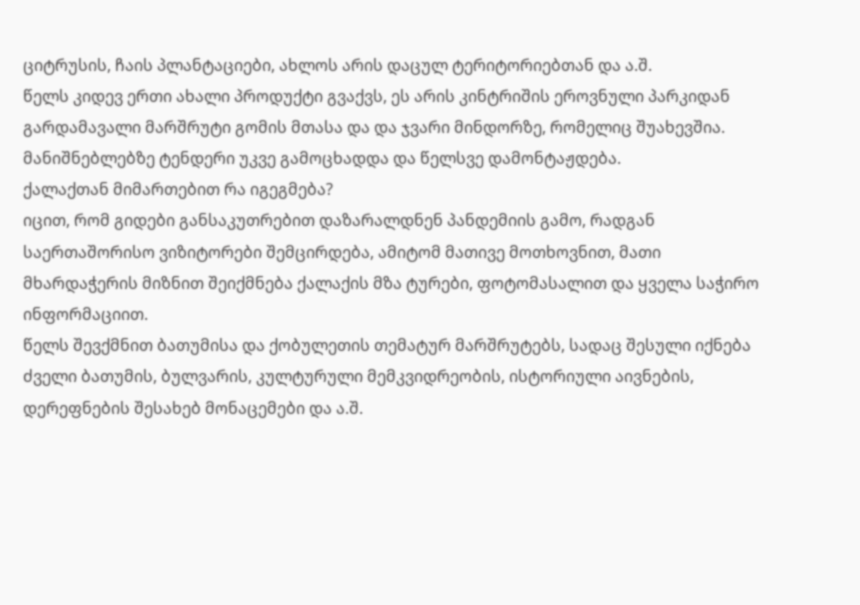ციტრუსის, ჩაის პლანტაციები, ახლოს არის დაცულ ტერიტორიებთან და ა.შ.
წელს კიდევ ერთი ახალი პროდუქტი გვაქვს, ეს არის კინტრიშის ეროვნული პარკიდან გარდამავალი მარშრუტი გომის მთასა და და ჯვარი მინდორზე, რომელიც შუახევშია. მანიშნებლებზე ტენდერი უკვე გამოცხადდა და წელსვე დამონტაჟდება.
ქალაქთან მიმართებით რა იგეგმება?
იცით, რომ გიდები განსაკუთრებით დაზარალდნენ პანდემიის გამო, რადგან საერთაშორისო ვიზიტორები შემცირდება, ამიტომ მათივე მოთხოვნით, მათი მხარდაჭერის მიზნით შეიქმნება ქალაქის მზა ტურები, ფოტომასალით და ყველა საჭირო ინფორმაციით.
წელს შევქმნით ბათუმისა და ქობულეთის თემატურ მარშრუტებს, სადაც შესული იქნება ძველი ბათუმის, ბულვარის, კულტურული მემკვიდრეობის, ისტორიული აივნების, დერეფნების შესახებ მონაცემები და ა.შ.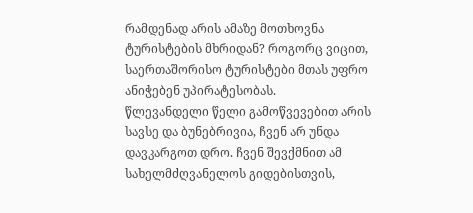რამდენად არის ამაზე მოთხოვნა ტურისტების მხრიდან? როგორც ვიცით, საერთაშორისო ტურისტები მთას უფრო ანიჭებენ უპირატესობას.
წლევანდელი წელი გამოწვევებით არის სავსე და ბუნებრივია, ჩვენ არ უნდა დავკარგოთ დრო. ჩვენ შევქმნით ამ სახელმძღვანელოს გიდებისთვის,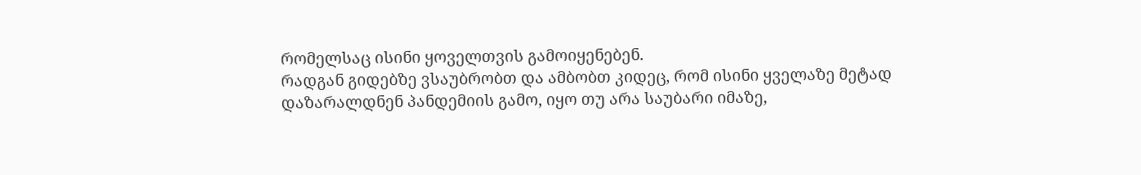რომელსაც ისინი ყოველთვის გამოიყენებენ.
რადგან გიდებზე ვსაუბრობთ და ამბობთ კიდეც, რომ ისინი ყველაზე მეტად დაზარალდნენ პანდემიის გამო, იყო თუ არა საუბარი იმაზე,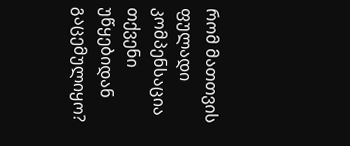რომ მათთვის ფულადი კომპენსაცია თქვენი უწყებიდან გაცემულიყო?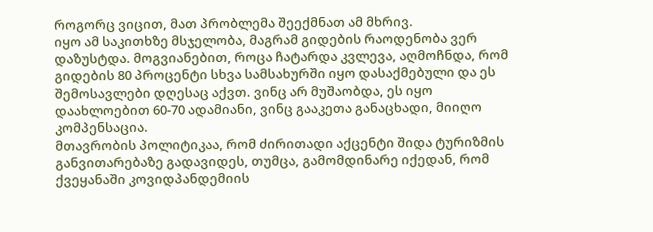როგორც ვიცით, მათ პრობლემა შეექმნათ ამ მხრივ.
იყო ამ საკითხზე მსჯელობა, მაგრამ გიდების რაოდენობა ვერ დაზუსტდა. მოგვიანებით, როცა ჩატარდა კვლევა, აღმოჩნდა, რომ გიდების 80 პროცენტი სხვა სამსახურში იყო დასაქმებული და ეს შემოსავლები დღესაც აქვთ. ვინც არ მუშაობდა, ეს იყო დაახლოებით 60-70 ადამიანი, ვინც გააკეთა განაცხადი, მიიღო კომპენსაცია.
მთავრობის პოლიტიკაა, რომ ძირითადი აქცენტი შიდა ტურიზმის განვითარებაზე გადავიდეს, თუმცა, გამომდინარე იქედან, რომ ქვეყანაში კოვიდპანდემიის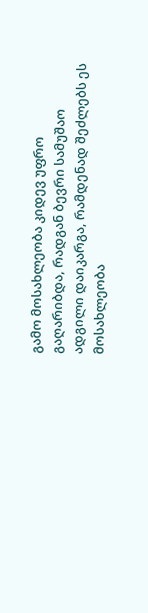გამო მოსახლეობა კიდევ უფრო გაღარიბდა, რადგან ბევრი სამუშაო ადგილი დაიკარგა, რამდენად შეძლებს ეს მოსახლეობა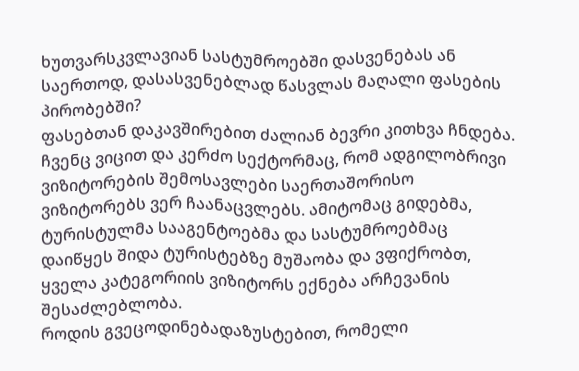ხუთვარსკვლავიან სასტუმროებში დასვენებას ან საერთოდ, დასასვენებლად წასვლას მაღალი ფასების პირობებში?
ფასებთან დაკავშირებით ძალიან ბევრი კითხვა ჩნდება. ჩვენც ვიცით და კერძო სექტორმაც, რომ ადგილობრივი ვიზიტორების შემოსავლები საერთაშორისო ვიზიტორებს ვერ ჩაანაცვლებს. ამიტომაც გიდებმა, ტურისტულმა სააგენტოებმა და სასტუმროებმაც დაიწყეს შიდა ტურისტებზე მუშაობა და ვფიქრობთ, ყველა კატეგორიის ვიზიტორს ექნება არჩევანის შესაძლებლობა.
როდის გვეცოდინებადაზუსტებით, რომელი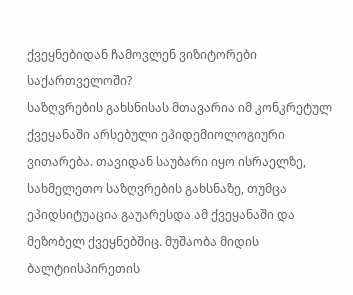ქვეყნებიდან ჩამოვლენ ვიზიტორები საქართველოში?
საზღვრების გახსნისას მთავარია იმ კონკრეტულ ქვეყანაში არსებული ეპიდემიოლოგიური ვითარება. თავიდან საუბარი იყო ისრაელზე, სახმელეთო საზღვრების გახსნაზე, თუმცა ეპიდსიტუაცია გაუარესდა ამ ქვეყანაში და მეზობელ ქვეყნებშიც. მუშაობა მიდის ბალტიისპირეთის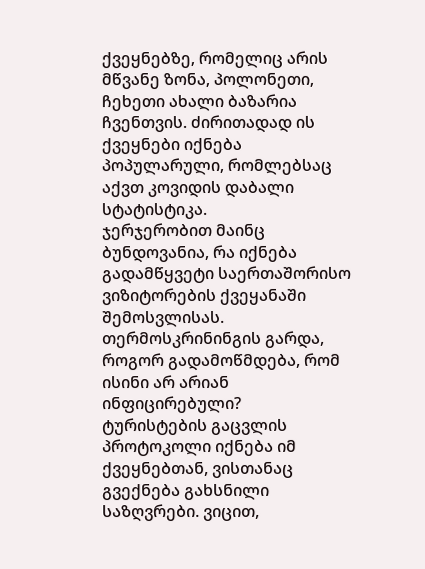ქვეყნებზე, რომელიც არის მწვანე ზონა, პოლონეთი, ჩეხეთი ახალი ბაზარია ჩვენთვის. ძირითადად ის ქვეყნები იქნება პოპულარული, რომლებსაც აქვთ კოვიდის დაბალი სტატისტიკა.
ჯერჯერობით მაინც ბუნდოვანია, რა იქნება გადამწყვეტი საერთაშორისო ვიზიტორების ქვეყანაში შემოსვლისას. თერმოსკრინინგის გარდა, როგორ გადამოწმდება, რომ ისინი არ არიან ინფიცირებული?
ტურისტების გაცვლის პროტოკოლი იქნება იმ ქვეყნებთან, ვისთანაც გვექნება გახსნილი საზღვრები. ვიცით,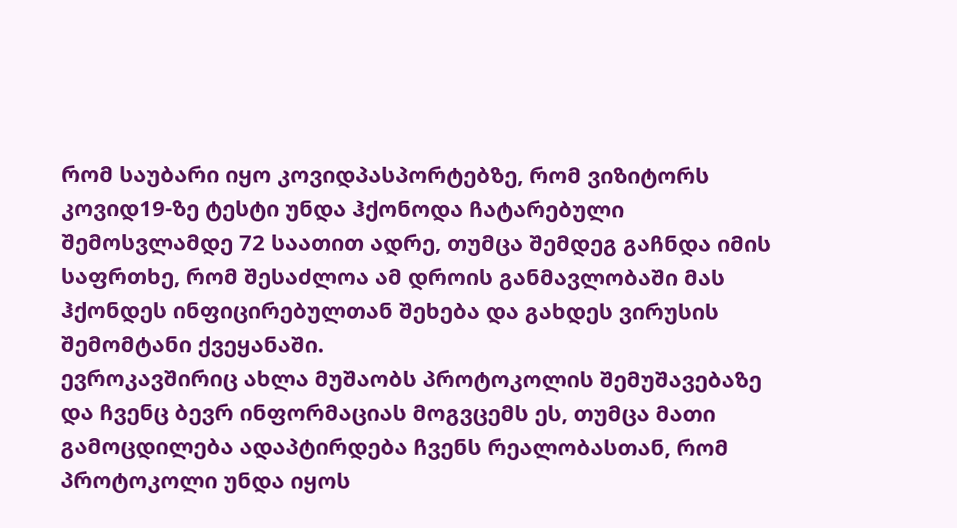რომ საუბარი იყო კოვიდპასპორტებზე, რომ ვიზიტორს კოვიდ19-ზე ტესტი უნდა ჰქონოდა ჩატარებული შემოსვლამდე 72 საათით ადრე, თუმცა შემდეგ გაჩნდა იმის საფრთხე, რომ შესაძლოა ამ დროის განმავლობაში მას ჰქონდეს ინფიცირებულთან შეხება და გახდეს ვირუსის შემომტანი ქვეყანაში.
ევროკავშირიც ახლა მუშაობს პროტოკოლის შემუშავებაზე და ჩვენც ბევრ ინფორმაციას მოგვცემს ეს, თუმცა მათი გამოცდილება ადაპტირდება ჩვენს რეალობასთან, რომ პროტოკოლი უნდა იყოს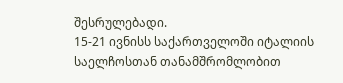შესრულებადი.
15-21 ივნისს საქართველოში იტალიის საელჩოსთან თანამშრომლობით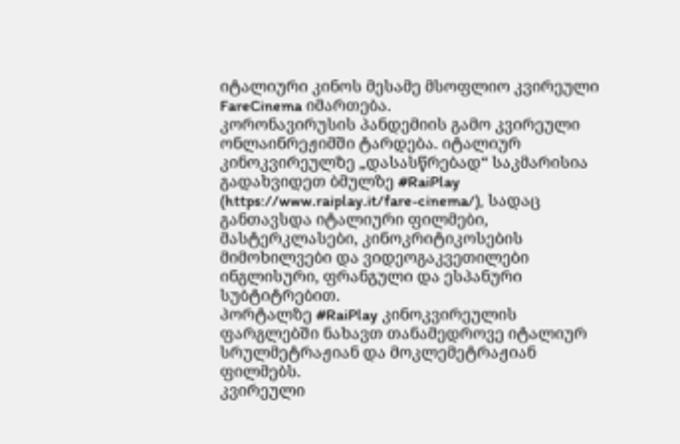იტალიური კინოს მესამე მსოფლიო კვირეული FareCinema იმართება.
კორონავირუსის პანდემიის გამო კვირეული ონლაინრეჟიმში ტარდება. იტალიურ კინოკვირეულზე „დასასწრებად“ საკმარისია გადახვიდეთ ბმულზე #RaiPlay (https://www.raiplay.it/fare-cinema/), სადაც განთავსდა იტალიური ფილმები, მასტერკლასები, კინოკრიტიკოსების მიმოხილვები და ვიდეოგაკვეთილები ინგლისური, ფრანგული და ესპანური სუბტიტრებით.
პორტალზე #RaiPlay კინოკვირეულის ფარგლებში ნახავთ თანამედროვე იტალიურ სრულმეტრაჟიან და მოკლემეტრაჟიან ფილმებს.
კვირეული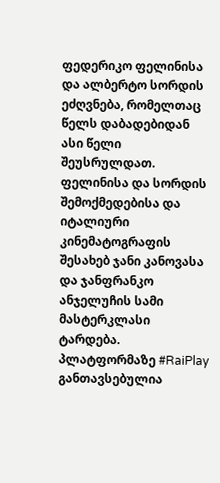ფედერიკო ფელინისა და ალბერტო სორდის ეძღვნება, რომელთაც წელს დაბადებიდან ასი წელი შეუსრულდათ. ფელინისა და სორდის შემოქმედებისა და იტალიური კინემატოგრაფის შესახებ ჯანი კანოვასა და ჯანფრანკო ანჯელუჩის სამი მასტერკლასი ტარდება.
პლატფორმაზე #RaiPlay განთავსებულია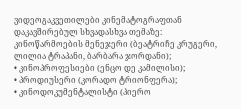ვიდეოგაკვეთილები კინემატოგრაფთან დაკავშირებულ სხვადასხვა თემაზე:
კინოწარმოების მენეჯერი (ბეატრიჩე კრუგერი, ლილია ტრაპანი, ბარბარა ჯორდანი);
• კინოპროფესიები (ენცო დე კამილისი);
• პროდიუსერი (კორადო ტრიონფერა);
• კინოდოკუმენტალისტი (პიერო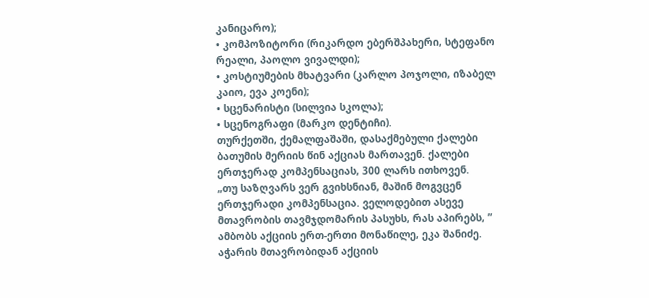კანიცარო);
• კომპოზიტორი (რიკარდო ებერშპახერი, სტეფანო რეალი, პაოლო ვივალდი);
• კოსტიუმების მხატვარი (კარლო პოჯოლი, იზაბელ კაიო, ევა კოენი);
• სცენარისტი (სილვია სკოლა);
• სცენოგრაფი (მარკო დენტიჩი).
თურქეთში, ქემალფაშაში, დასაქმებული ქალები ბათუმის მერიის წინ აქციას მართავენ. ქალები ერთჯერად კომპენსაციას, 300 ლარს ითხოვენ.
„თუ საზღვარს ვერ გვიხსნიან, მაშინ მოგვცენ ერთჯერადი კომპენსაცია. ველოდებით ასევე მთავრობის თავმჯდომარის პასუხს, რას აპირებს, ” ამბობს აქციის ერთ-ერთი მონაწილე, ეკა შანიძე.
აჭარის მთავრობიდან აქციის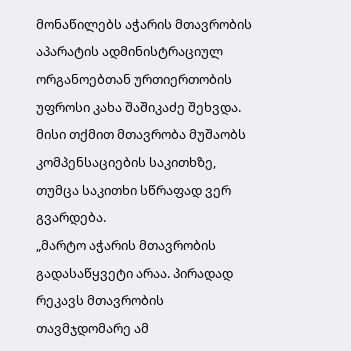მონაწილებს აჭარის მთავრობის აპარატის ადმინისტრაციულ ორგანოებთან ურთიერთობის უფროსი კახა შაშიკაძე შეხვდა. მისი თქმით მთავრობა მუშაობს კომპენსაციების საკითხზე, თუმცა საკითხი სწრაფად ვერ გვარდება.
„მარტო აჭარის მთავრობის გადასაწყვეტი არაა. პირადად რეკავს მთავრობის თავმჯდომარე ამ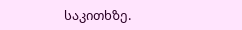საკითხზე.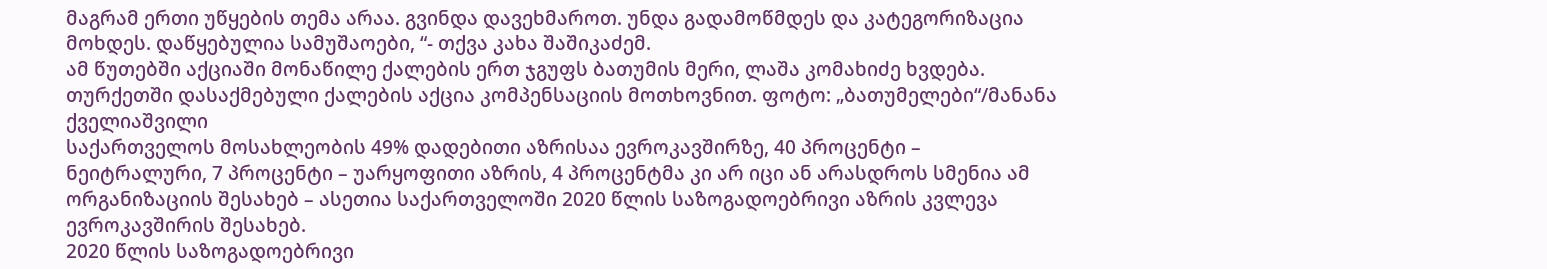მაგრამ ერთი უწყების თემა არაა. გვინდა დავეხმაროთ. უნდა გადამოწმდეს და კატეგორიზაცია მოხდეს. დაწყებულია სამუშაოები, “- თქვა კახა შაშიკაძემ.
ამ წუთებში აქციაში მონაწილე ქალების ერთ ჯგუფს ბათუმის მერი, ლაშა კომახიძე ხვდება.
თურქეთში დასაქმებული ქალების აქცია კომპენსაციის მოთხოვნით. ფოტო: „ბათუმელები“/მანანა ქველიაშვილი
საქართველოს მოსახლეობის 49% დადებითი აზრისაა ევროკავშირზე, 40 პროცენტი – ნეიტრალური, 7 პროცენტი – უარყოფითი აზრის, 4 პროცენტმა კი არ იცი ან არასდროს სმენია ამ ორგანიზაციის შესახებ – ასეთია საქართველოში 2020 წლის საზოგადოებრივი აზრის კვლევა ევროკავშირის შესახებ.
2020 წლის საზოგადოებრივი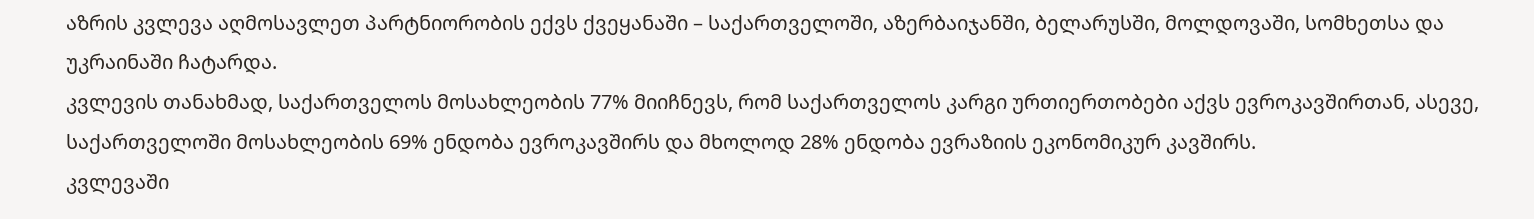აზრის კვლევა აღმოსავლეთ პარტნიორობის ექვს ქვეყანაში – საქართველოში, აზერბაიჯანში, ბელარუსში, მოლდოვაში, სომხეთსა და უკრაინაში ჩატარდა.
კვლევის თანახმად, საქართველოს მოსახლეობის 77% მიიჩნევს, რომ საქართველოს კარგი ურთიერთობები აქვს ევროკავშირთან, ასევე, საქართველოში მოსახლეობის 69% ენდობა ევროკავშირს და მხოლოდ 28% ენდობა ევრაზიის ეკონომიკურ კავშირს.
კვლევაში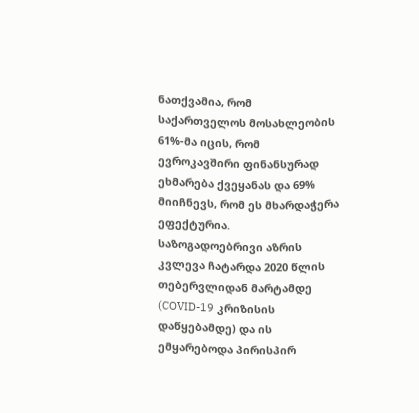ნათქვამია, რომ საქართველოს მოსახლეობის 61%-მა იცის, რომ ევროკავშირი ფინანსურად ეხმარება ქვეყანას და 69% მიიჩნევს, რომ ეს მხარდაჭერა ეფექტურია.
საზოგადოებრივი აზრის კვლევა ჩატარდა 2020 წლის თებერვლიდან მარტამდე (COVID-19 კრიზისის დაწყებამდე) და ის ემყარებოდა პირისპირ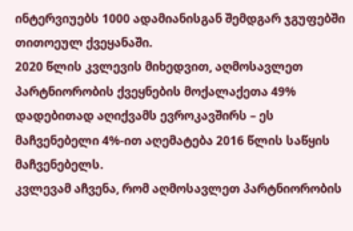ინტერვიუებს 1000 ადამიანისგან შემდგარ ჯგუფებში თითოეულ ქვეყანაში.
2020 წლის კვლევის მიხედვით, აღმოსავლეთ პარტნიორობის ქვეყნების მოქალაქეთა 49% დადებითად აღიქვამს ევროკავშირს – ეს მაჩვენებელი 4%-ით აღემატება 2016 წლის საწყის მაჩვენებელს.
კვლევამ აჩვენა, რომ აღმოსავლეთ პარტნიორობის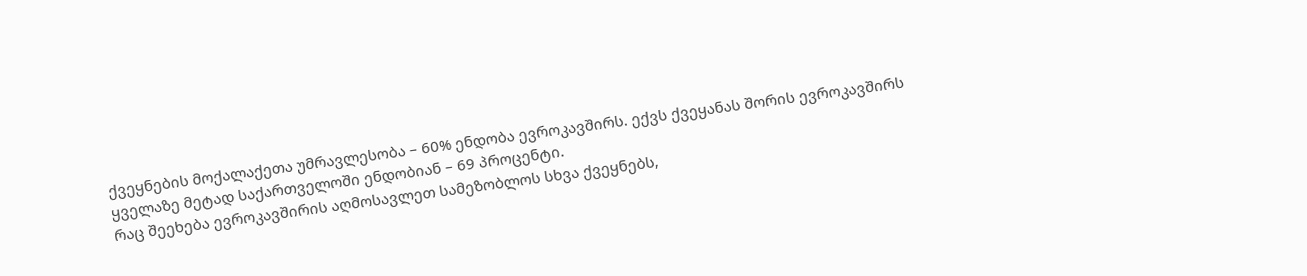ქვეყნების მოქალაქეთა უმრავლესობა – 60% ენდობა ევროკავშირს. ექვს ქვეყანას შორის ევროკავშირს ყველაზე მეტად საქართველოში ენდობიან – 69 პროცენტი.
რაც შეეხება ევროკავშირის აღმოსავლეთ სამეზობლოს სხვა ქვეყნებს,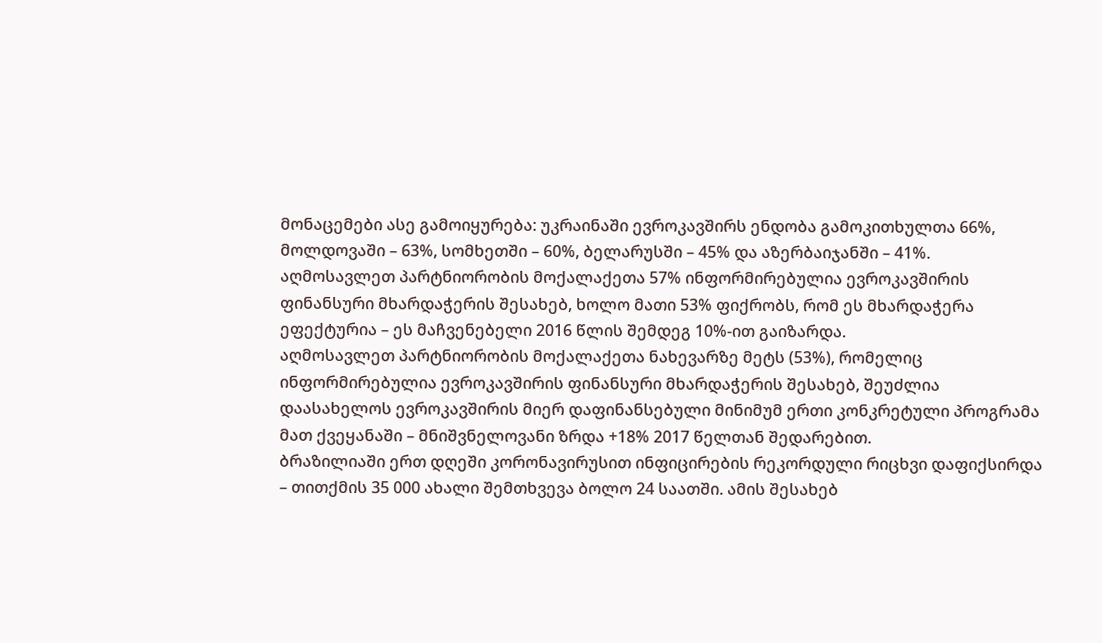მონაცემები ასე გამოიყურება: უკრაინაში ევროკავშირს ენდობა გამოკითხულთა 66%, მოლდოვაში – 63%, სომხეთში – 60%, ბელარუსში – 45% და აზერბაიჯანში – 41%.
აღმოსავლეთ პარტნიორობის მოქალაქეთა 57% ინფორმირებულია ევროკავშირის ფინანსური მხარდაჭერის შესახებ, ხოლო მათი 53% ფიქრობს, რომ ეს მხარდაჭერა ეფექტურია – ეს მაჩვენებელი 2016 წლის შემდეგ 10%-ით გაიზარდა.
აღმოსავლეთ პარტნიორობის მოქალაქეთა ნახევარზე მეტს (53%), რომელიც ინფორმირებულია ევროკავშირის ფინანსური მხარდაჭერის შესახებ, შეუძლია დაასახელოს ევროკავშირის მიერ დაფინანსებული მინიმუმ ერთი კონკრეტული პროგრამა მათ ქვეყანაში – მნიშვნელოვანი ზრდა +18% 2017 წელთან შედარებით.
ბრაზილიაში ერთ დღეში კორონავირუსით ინფიცირების რეკორდული რიცხვი დაფიქსირდა – თითქმის 35 000 ახალი შემთხვევა ბოლო 24 საათში. ამის შესახებ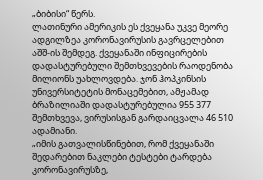„ბიბისი“ წერს.
ლათინური ამერიკის ეს ქვეყანა უკვე მეორე ადგილზეა კორონავირუსის გავრცელებით აშშ-ის შემდეგ. ქვეყანაში ინფიცირების დადასტურებული შემთხვევების რაოდენობა მილიონს უახლოვდება. ჯონ ჰოპკინსის უნივერსიტეტის მონაცემებით, ამჟამად ბრაზილიაში დადასტურებულია 955 377 შემთხვევა, ვირუსისგან გარდაიცვალა 46 510 ადამიანი.
„იმის გათვალისწინებით, რომ ქვეყანაში შედარებით ნაკლები ტესტები ტარდება კორონავირუსზე,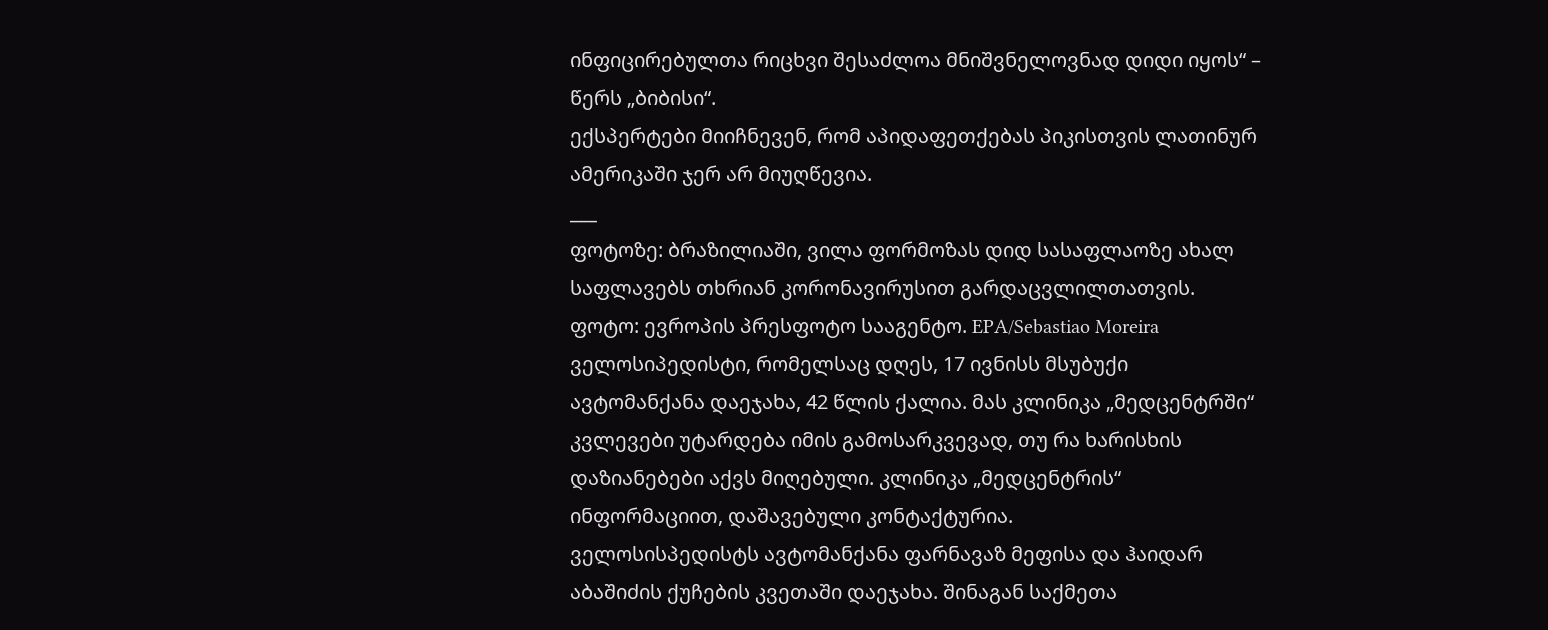ინფიცირებულთა რიცხვი შესაძლოა მნიშვნელოვნად დიდი იყოს“ – წერს „ბიბისი“.
ექსპერტები მიიჩნევენ, რომ აპიდაფეთქებას პიკისთვის ლათინურ ამერიკაში ჯერ არ მიუღწევია.
___
ფოტოზე: ბრაზილიაში, ვილა ფორმოზას დიდ სასაფლაოზე ახალ საფლავებს თხრიან კორონავირუსით გარდაცვლილთათვის.
ფოტო: ევროპის პრესფოტო სააგენტო. EPA/Sebastiao Moreira
ველოსიპედისტი, რომელსაც დღეს, 17 ივნისს მსუბუქი ავტომანქანა დაეჯახა, 42 წლის ქალია. მას კლინიკა „მედცენტრში“ კვლევები უტარდება იმის გამოსარკვევად, თუ რა ხარისხის დაზიანებები აქვს მიღებული. კლინიკა „მედცენტრის“ ინფორმაციით, დაშავებული კონტაქტურია.
ველოსისპედისტს ავტომანქანა ფარნავაზ მეფისა და ჰაიდარ აბაშიძის ქუჩების კვეთაში დაეჯახა. შინაგან საქმეთა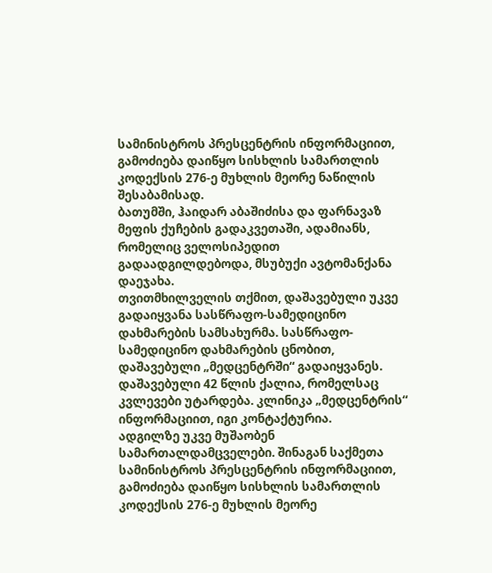სამინისტროს პრესცენტრის ინფორმაციით, გამოძიება დაიწყო სისხლის სამართლის კოდექსის 276-ე მუხლის მეორე ნაწილის შესაბამისად.
ბათუმში, ჰაიდარ აბაშიძისა და ფარნავაზ მეფის ქუჩების გადაკვეთაში, ადამიანს, რომელიც ველოსიპედით გადაადგილდებოდა, მსუბუქი ავტომანქანა დაეჯახა.
თვითმხილველის თქმით, დაშავებული უკვე გადაიყვანა სასწრაფო-სამედიცინო დახმარების სამსახურმა. სასწრაფო-სამედიცინო დახმარების ცნობით, დაშავებული „მედცენტრში“ გადაიყვანეს.
დაშავებული 42 წლის ქალია, რომელსაც კვლევები უტარდება. კლინიკა „მედცენტრის“ ინფორმაციით, იგი კონტაქტურია.
ადგილზე უკვე მუშაობენ სამართალდამცველები. შინაგან საქმეთა სამინისტროს პრესცენტრის ინფორმაციით, გამოძიება დაიწყო სისხლის სამართლის კოდექსის 276-ე მუხლის მეორე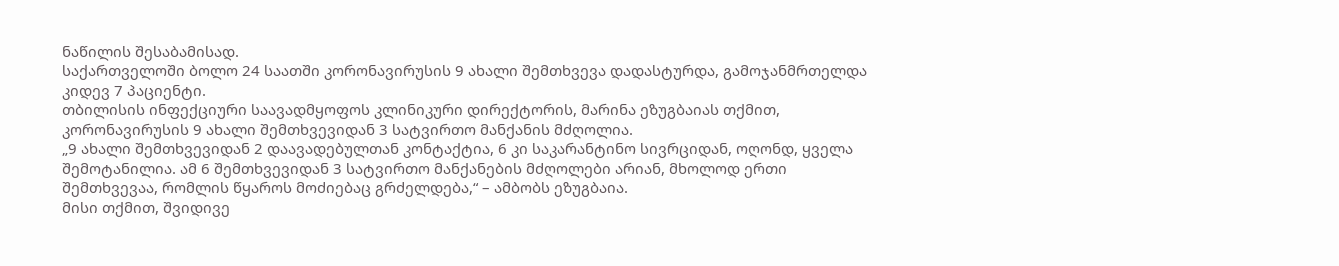ნაწილის შესაბამისად.
საქართველოში ბოლო 24 საათში კორონავირუსის 9 ახალი შემთხვევა დადასტურდა, გამოჯანმრთელდა კიდევ 7 პაციენტი.
თბილისის ინფექციური საავადმყოფოს კლინიკური დირექტორის, მარინა ეზუგბაიას თქმით, კორონავირუსის 9 ახალი შემთხვევიდან 3 სატვირთო მანქანის მძღოლია.
„9 ახალი შემთხვევიდან 2 დაავადებულთან კონტაქტია, 6 კი საკარანტინო სივრციდან, ოღონდ, ყველა შემოტანილია. ამ 6 შემთხვევიდან 3 სატვირთო მანქანების მძღოლები არიან, მხოლოდ ერთი შემთხვევაა, რომლის წყაროს მოძიებაც გრძელდება,“ – ამბობს ეზუგბაია.
მისი თქმით, შვიდივე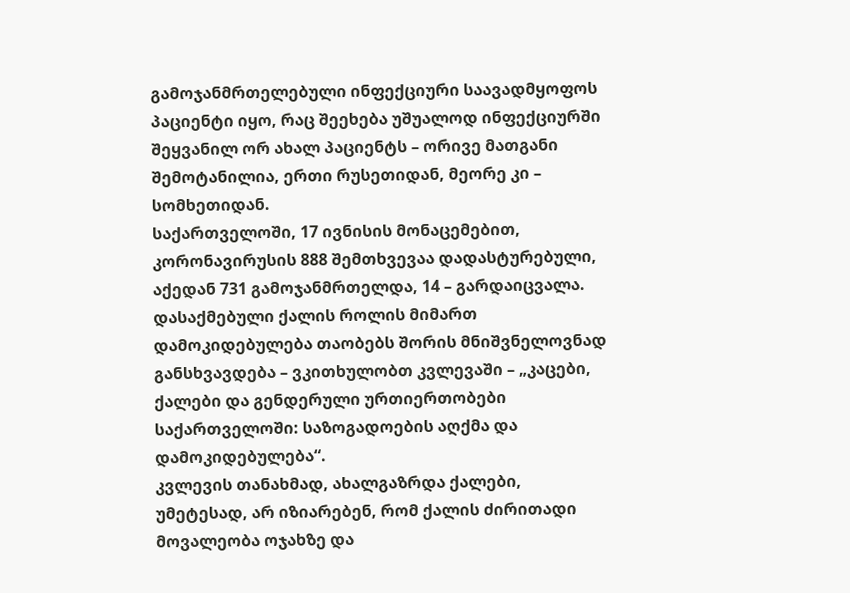გამოჯანმრთელებული ინფექციური საავადმყოფოს პაციენტი იყო, რაც შეეხება უშუალოდ ინფექციურში შეყვანილ ორ ახალ პაციენტს – ორივე მათგანი შემოტანილია, ერთი რუსეთიდან, მეორე კი – სომხეთიდან.
საქართველოში, 17 ივნისის მონაცემებით, კორონავირუსის 888 შემთხვევაა დადასტურებული, აქედან 731 გამოჯანმრთელდა, 14 – გარდაიცვალა.
დასაქმებული ქალის როლის მიმართ დამოკიდებულება თაობებს შორის მნიშვნელოვნად განსხვავდება – ვკითხულობთ კვლევაში – „კაცები, ქალები და გენდერული ურთიერთობები საქართველოში: საზოგადოების აღქმა და დამოკიდებულება“.
კვლევის თანახმად, ახალგაზრდა ქალები, უმეტესად, არ იზიარებენ, რომ ქალის ძირითადი მოვალეობა ოჯახზე და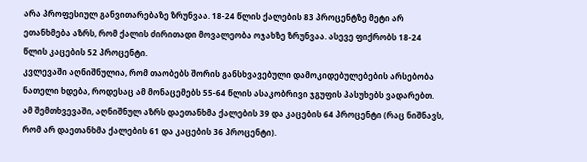არა პროფესიულ განვითარებაზე ზრუნვაა. 18-24 წლის ქალების 83 პროცენტზე მეტი არ ეთანხმება აზრს, რომ ქალის ძირითადი მოვალეობა ოჯახზე ზრუნვაა. ასევე ფიქრობს 18-24 წლის კაცების 52 პროცენტი.
კვლევაში აღნიშნულია, რომ თაობებს შორის განსხვავებული დამოკიდებულებების არსებობა ნათელი ხდება, როდესაც ამ მონაცემებს 55-64 წლის ასაკობრივი ჯგუფის პასუხებს ვადარებთ. ამ შემთხვევაში, აღნიშნულ აზრს დაეთანხმა ქალების 39 და კაცების 64 პროცენტი (რაც ნიშნავს, რომ არ დაეთანხმა ქალების 61 და კაცების 36 პროცენტი).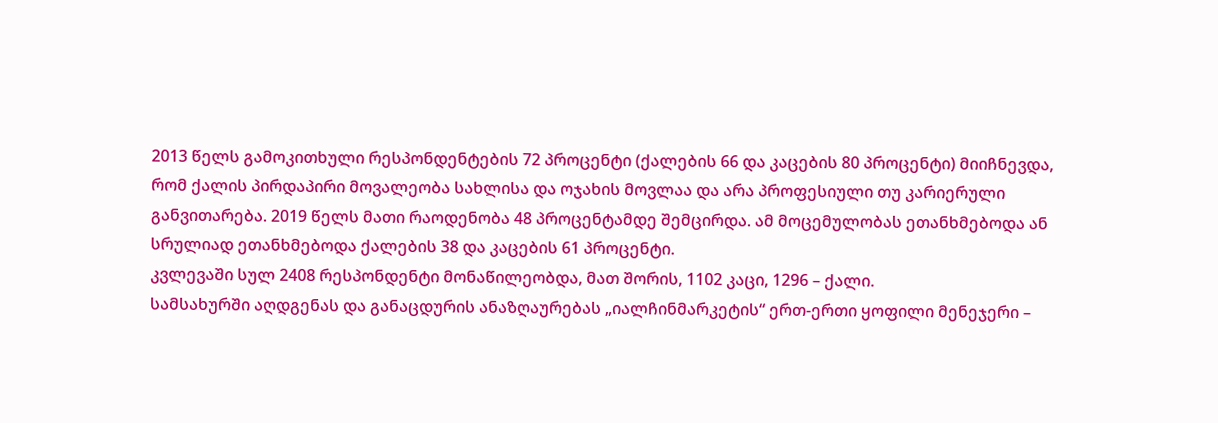2013 წელს გამოკითხული რესპონდენტების 72 პროცენტი (ქალების 66 და კაცების 80 პროცენტი) მიიჩნევდა, რომ ქალის პირდაპირი მოვალეობა სახლისა და ოჯახის მოვლაა და არა პროფესიული თუ კარიერული განვითარება. 2019 წელს მათი რაოდენობა 48 პროცენტამდე შემცირდა. ამ მოცემულობას ეთანხმებოდა ან სრულიად ეთანხმებოდა ქალების 38 და კაცების 61 პროცენტი.
კვლევაში სულ 2408 რესპონდენტი მონაწილეობდა, მათ შორის, 1102 კაცი, 1296 – ქალი.
სამსახურში აღდგენას და განაცდურის ანაზღაურებას „იალჩინმარკეტის“ ერთ-ერთი ყოფილი მენეჯერი –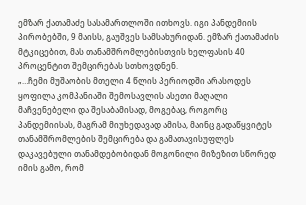ემზარ ქათამაძე სასამართლოში ითხოვს. იგი პანდემიის პირობებში, 9 მაისს, გაუშვეს სამსახურიდან. ემზარ ქათამაძის მტკიცებით, მას თანამშრომლებისთვის ხელფასის 40 პროცენტით შემცირებას სთხოვდნენ.
„…ჩემი მუშაობის მთელი 4 წლის პერიოდში არასოდეს ყოფილა კომპანიაში შემოსავლის ასეთი მაღალი მაჩვენებელი და შესაბამისად, მოგებაც, როგორც პანდემიისას, მაგრამ მიუხედავად ამისა, მაინც გადაწყვიტეს თანამშრომლების შემცირება და გამათავისუფლეს დაკავებული თანამდებობიდან მოგონილი მიზეზით სწორედ იმის გამო, რომ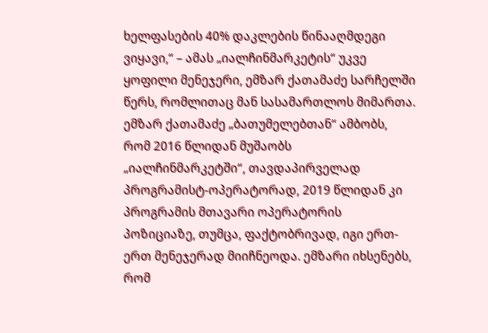ხელფასების 40% დაკლების წინააღმდეგი ვიყავი,“ – ამას „იალჩინმარკეტის“ უკვე ყოფილი მენეჯერი, ემზარ ქათამაძე სარჩელში წერს, რომლითაც მან სასამართლოს მიმართა.
ემზარ ქათამაძე „ბათუმელებთან“ ამბობს, რომ 2016 წლიდან მუშაობს „იალჩინმარკეტში“, თავდაპირველად პროგრამისტ-ოპერატორად, 2019 წლიდან კი პროგრამის მთავარი ოპერატორის პოზიციაზე, თუმცა, ფაქტობრივად, იგი ერთ-ერთ მენეჯერად მიიჩნეოდა. ემზარი იხსენებს, რომ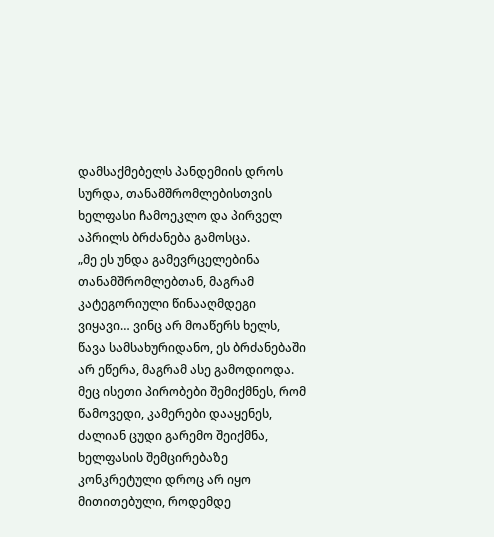დამსაქმებელს პანდემიის დროს სურდა, თანამშრომლებისთვის ხელფასი ჩამოეკლო და პირველ აპრილს ბრძანება გამოსცა.
„მე ეს უნდა გამევრცელებინა თანამშრომლებთან, მაგრამ კატეგორიული წინააღმდეგი ვიყავი… ვინც არ მოაწერს ხელს, წავა სამსახურიდანო, ეს ბრძანებაში არ ეწერა, მაგრამ ასე გამოდიოდა. მეც ისეთი პირობები შემიქმნეს, რომ წამოვედი, კამერები დააყენეს, ძალიან ცუდი გარემო შეიქმნა, ხელფასის შემცირებაზე კონკრეტული დროც არ იყო მითითებული, როდემდე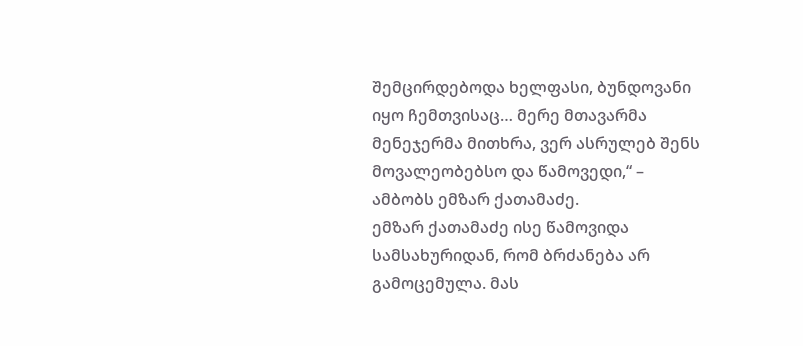შემცირდებოდა ხელფასი, ბუნდოვანი იყო ჩემთვისაც… მერე მთავარმა მენეჯერმა მითხრა, ვერ ასრულებ შენს მოვალეობებსო და წამოვედი,“ – ამბობს ემზარ ქათამაძე.
ემზარ ქათამაძე ისე წამოვიდა სამსახურიდან, რომ ბრძანება არ გამოცემულა. მას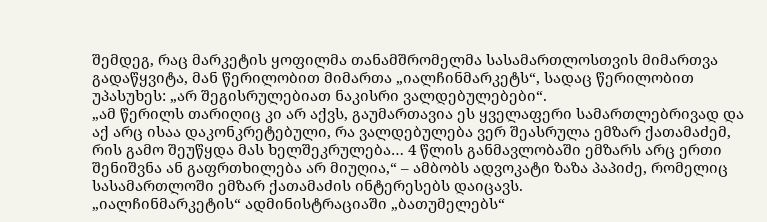შემდეგ, რაც მარკეტის ყოფილმა თანამშრომელმა სასამართლოსთვის მიმართვა გადაწყვიტა, მან წერილობით მიმართა „იალჩინმარკეტს“, სადაც წერილობით უპასუხეს: „არ შეგისრულებიათ ნაკისრი ვალდებულებები“.
„ამ წერილს თარიღიც კი არ აქვს, გაუმართავია ეს ყველაფერი სამართლებრივად და აქ არც ისაა დაკონკრეტებული, რა ვალდებულება ვერ შეასრულა ემზარ ქათამაძემ, რის გამო შეუწყდა მას ხელშეკრულება… 4 წლის განმავლობაში ემზარს არც ერთი შენიშვნა ან გაფრთხილება არ მიუღია,“ – ამბობს ადვოკატი ზაზა პაპიძე, რომელიც სასამართლოში ემზარ ქათამაძის ინტერესებს დაიცავს.
„იალჩინმარკეტის“ ადმინისტრაციაში „ბათუმელებს“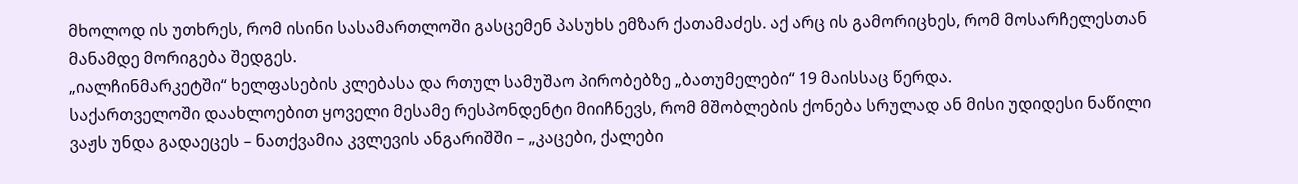მხოლოდ ის უთხრეს, რომ ისინი სასამართლოში გასცემენ პასუხს ემზარ ქათამაძეს. აქ არც ის გამორიცხეს, რომ მოსარჩელესთან მანამდე მორიგება შედგეს.
„იალჩინმარკეტში“ ხელფასების კლებასა და რთულ სამუშაო პირობებზე „ბათუმელები“ 19 მაისსაც წერდა.
საქართველოში დაახლოებით ყოველი მესამე რესპონდენტი მიიჩნევს, რომ მშობლების ქონება სრულად ან მისი უდიდესი ნაწილი ვაჟს უნდა გადაეცეს – ნათქვამია კვლევის ანგარიშში – „კაცები, ქალები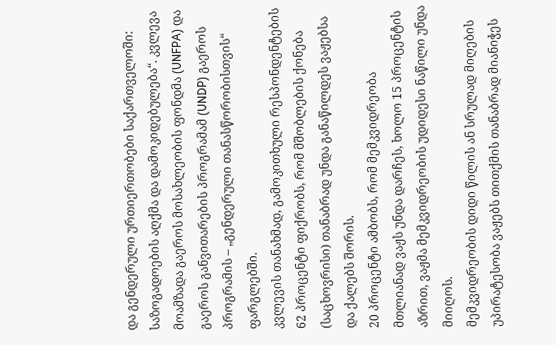და გენდერული ურთიერთობები საქართველოში: საზოგადოების აღქმა და დამოკიდებულება“. კვლევა მოამზადა გაეროს მოსახლეობის ფონდმა (UNFPA) და გაეროს განვითარების პროგრამამ (UNDP) გაეროს პროგრამის – „გენდერული თანასწორობისთვის“ ფარგლებში.
კვლევის თანახმად, გამოკითხული რესპონდენტების 62 პროცენტი ფიქრობს, რომ მშობლების ქონება (საცხოვრისი) თანაბრად უნდა განაწილდეს ვაჟებსა და ქალებს შორის.
20 პროცენტი ამბობს, რომ მემკვიდრეობა მთლიანად ვაჟს უნდა დარჩეს, ხოლო 15 პროცენტის აზრით, ვაჟმა მემკვიდრეობის უდიდესი ნაწილი უნდა მიიღოს.
მემკვიდრეობის დიდი წილის ან სრულად მიღების უპირატესობა ვაჟებს თითქმის თანაბრად მიანიჭეს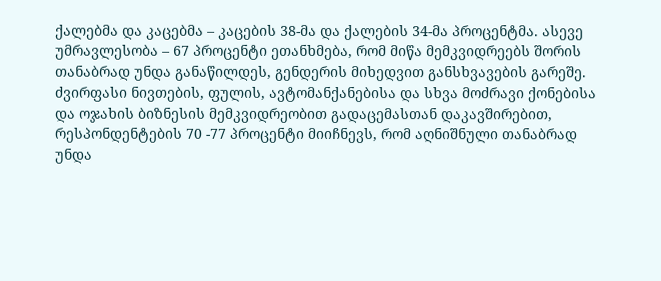ქალებმა და კაცებმა – კაცების 38-მა და ქალების 34-მა პროცენტმა. ასევე უმრავლესობა – 67 პროცენტი ეთანხმება, რომ მიწა მემკვიდრეებს შორის თანაბრად უნდა განაწილდეს, გენდერის მიხედვით განსხვავების გარეშე.
ძვირფასი ნივთების, ფულის, ავტომანქანებისა და სხვა მოძრავი ქონებისა და ოჯახის ბიზნესის მემკვიდრეობით გადაცემასთან დაკავშირებით, რესპონდენტების 70 -77 პროცენტი მიიჩნევს, რომ აღნიშნული თანაბრად უნდა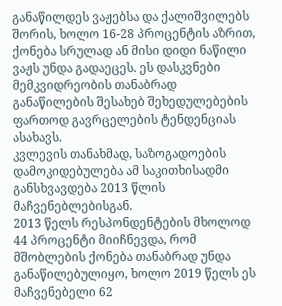განაწილდეს ვაჟებსა და ქალიშვილებს შორის, ხოლო 16-28 პროცენტის აზრით, ქონება სრულად ან მისი დიდი ნაწილი ვაჟს უნდა გადაეცეს. ეს დასკვნები მემკვიდრეობის თანაბრად განაწილების შესახებ შეხედულებების ფართოდ გავრცელების ტენდენციას ასახავს.
კვლევის თანახმად, საზოგადოების დამოკიდებულება ამ საკითხისადმი განსხვავდება 2013 წლის მაჩვენებლებისგან.
2013 წელს რესპონდენტების მხოლოდ 44 პროცენტი მიიჩნევდა, რომ მშობლების ქონება თანაბრად უნდა განაწილებულიყო, ხოლო 2019 წელს ეს მაჩვენებელი 62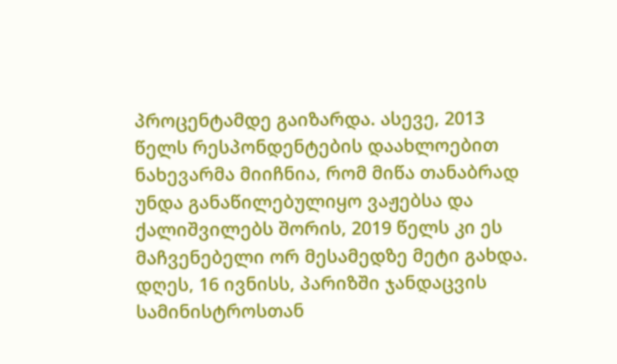პროცენტამდე გაიზარდა. ასევე, 2013 წელს რესპონდენტების დაახლოებით ნახევარმა მიიჩნია, რომ მიწა თანაბრად უნდა განაწილებულიყო ვაჟებსა და ქალიშვილებს შორის, 2019 წელს კი ეს მაჩვენებელი ორ მესამედზე მეტი გახდა.
დღეს, 16 ივნისს, პარიზში ჯანდაცვის სამინისტროსთან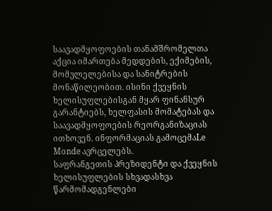საავადმყოფოების თანამშრომელთა აქცია იმართება მედდების, ექიმების, მომვლელებისა და სანიტრების მონაწილეობით. ისინი ქვეყნის ხელისუფლებისგან მყარ ფინანსურ გარანტიებს, ხელფასის მომატებას და საავადმყოფოების რეორგანიზაციას ითხოვენ. ინფორმაციას გამოცემაLe Monde ავრცელებს.
საფრანგეთის პრეზიდენტი და ქვეყნის ხელისუფლების სხვადასხვა წარმომადგენლები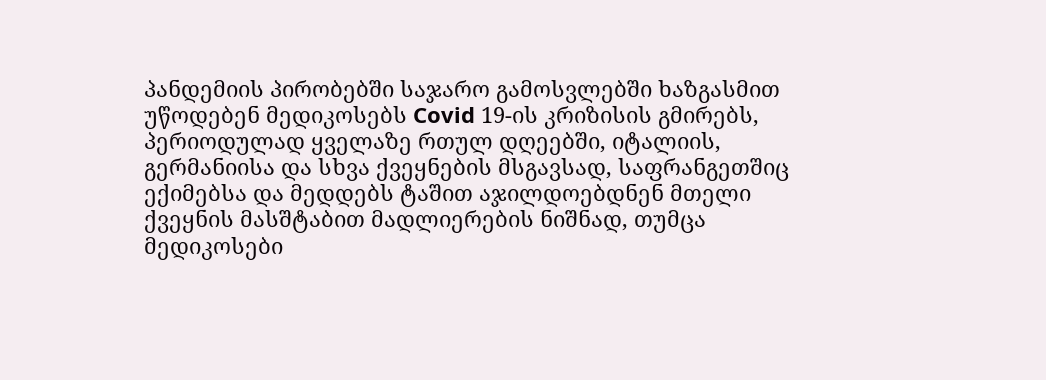პანდემიის პირობებში საჯარო გამოსვლებში ხაზგასმით უწოდებენ მედიკოსებს Covid 19-ის კრიზისის გმირებს, პერიოდულად ყველაზე რთულ დღეებში, იტალიის, გერმანიისა და სხვა ქვეყნების მსგავსად, საფრანგეთშიც ექიმებსა და მედდებს ტაშით აჯილდოებდნენ მთელი ქვეყნის მასშტაბით მადლიერების ნიშნად, თუმცა მედიკოსები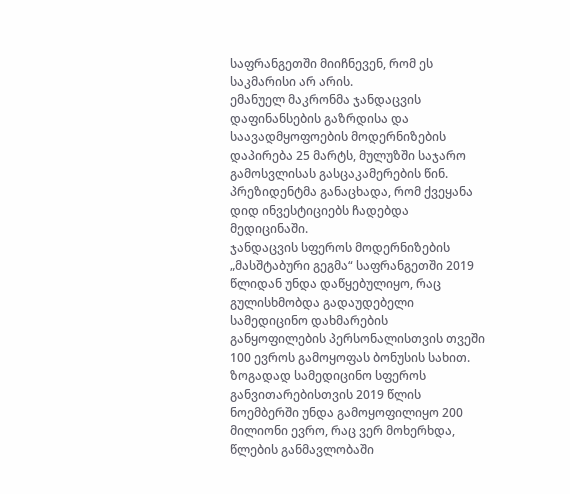საფრანგეთში მიიჩნევენ, რომ ეს საკმარისი არ არის.
ემანუელ მაკრონმა ჯანდაცვის დაფინანსების გაზრდისა და საავადმყოფოების მოდერნიზების დაპირება 25 მარტს, მულუზში საჯარო გამოსვლისას გასცაკამერების წინ. პრეზიდენტმა განაცხადა, რომ ქვეყანა დიდ ინვესტიციებს ჩადებდა მედიცინაში.
ჯანდაცვის სფეროს მოდერნიზების „მასშტაბური გეგმა“ საფრანგეთში 2019 წლიდან უნდა დაწყებულიყო, რაც გულისხმობდა გადაუდებელი სამედიცინო დახმარების განყოფილების პერსონალისთვის თვეში 100 ევროს გამოყოფას ბონუსის სახით. ზოგადად სამედიცინო სფეროს განვითარებისთვის 2019 წლის ნოემბერში უნდა გამოყოფილიყო 200 მილიონი ევრო, რაც ვერ მოხერხდა, წლების განმავლობაში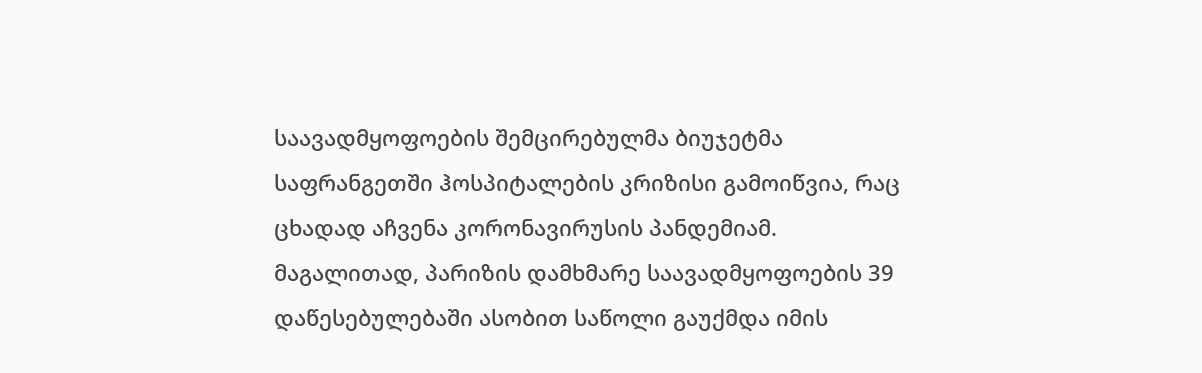საავადმყოფოების შემცირებულმა ბიუჯეტმა საფრანგეთში ჰოსპიტალების კრიზისი გამოიწვია, რაც ცხადად აჩვენა კორონავირუსის პანდემიამ.
მაგალითად, პარიზის დამხმარე საავადმყოფოების 39 დაწესებულებაში ასობით საწოლი გაუქმდა იმის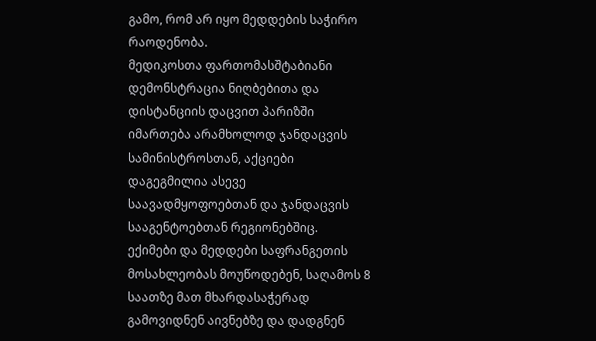გამო, რომ არ იყო მედდების საჭირო რაოდენობა.
მედიკოსთა ფართომასშტაბიანი დემონსტრაცია ნიღბებითა და დისტანციის დაცვით პარიზში იმართება არამხოლოდ ჯანდაცვის სამინისტროსთან, აქციები დაგეგმილია ასევე საავადმყოფოებთან და ჯანდაცვის სააგენტოებთან რეგიონებშიც.
ექიმები და მედდები საფრანგეთის მოსახლეობას მოუწოდებენ, საღამოს 8 საათზე მათ მხარდასაჭერად გამოვიდნენ აივნებზე და დადგნენ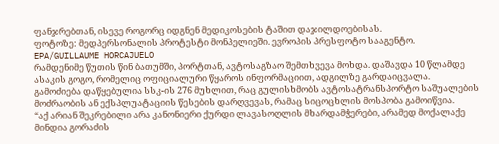ფანჯრებთან, ისევე როგორც იდგნენ მედიკოსების ტაშით დაჯილდოებისას.
ფოტოზე: მედპერსონალის პროტესტი მონპელიეში. ევროპის პრესფოტო სააგენტო. EPA/GUILLAUME HORCAJUELO
რამდენიმე წუთის წინ ბათუმში, პორტთან, ავტოსაგზაო შემთხვევა მოხდა. დაშავდა 10 წლამდე ასაკის გოგო, რომელიც ოფიციალური წყაროს ინფორმაციით, ადგილზე გარდაიცვალა.
გამოძიება დაწყებულია სსკ-ის 276 მუხლით, რაც გულისხმობს ავტოსატრანსპორტო საშუალების მოძრაობის ან ექსპლუატაციის წესების დარღვევას, რამაც სიცოცხლის მოსპობა გამოიწვია.
“აქ არიან შეკრებილი არა კანონიერი ქურდი ლავასოღლის მხარდამჭერები, არამედ მოქალაქე მინდია გორაძის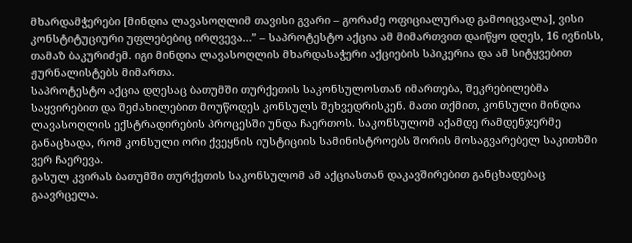მხარდამჭერები [მინდია ლავასოღლიმ თავისი გვარი – გორაძე ოფიციალურად გამოიცვალა], ვისი კონსტიტუციური უფლებებიც ირღვევა…” – საპროტესტო აქცია ამ მიმართვით დაიწყო დღეს, 16 ივნისს, თამაზ ბაკურიძემ. იგი მინდია ლავასოღლის მხარდასაჭერი აქციების სპიკერია და ამ სიტყვებით ჟურნალისტებს მიმართა.
საპროტესტო აქცია დღესაც ბათუმში თურქეთის საკონსულოსთან იმართება, შეკრებილებმა საყვირებით და შეძახილებით მოუწოდეს კონსულს შეხვედრისკენ. მათი თქმით, კონსული მინდია ლავასოღლის ექსტრადირების პროცესში უნდა ჩაერთოს. საკონსულომ აქამდე რამდენჯერმე განაცხადა, რომ კონსული ორი ქვეყნის იუსტიციის სამინისტროებს შორის მოსაგვარებელ საკითხში ვერ ჩაერევა.
გასულ კვირას ბათუმში თურქეთის საკონსულომ ამ აქციასთან დაკავშირებით განცხადებაც გაავრცელა.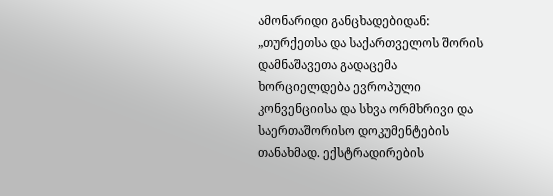ამონარიდი განცხადებიდან: „თურქეთსა და საქართველოს შორის დამნაშავეთა გადაცემა ხორციელდება ევროპული კონვენციისა და სხვა ორმხრივი და საერთაშორისო დოკუმენტების თანახმად. ექსტრადირების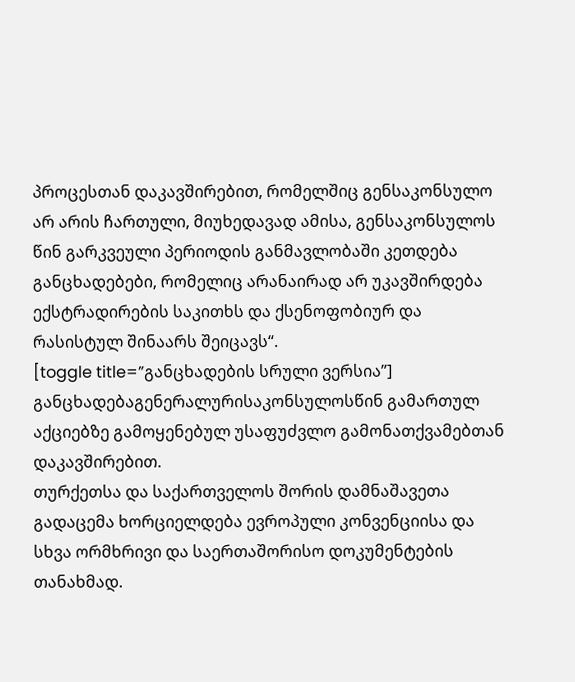პროცესთან დაკავშირებით, რომელშიც გენსაკონსულო არ არის ჩართული, მიუხედავად ამისა, გენსაკონსულოს წინ გარკვეული პერიოდის განმავლობაში კეთდება განცხადებები, რომელიც არანაირად არ უკავშირდება ექსტრადირების საკითხს და ქსენოფობიურ და რასისტულ შინაარს შეიცავს“.
[toggle title=”განცხადების სრული ვერსია”]
განცხადებაგენერალურისაკონსულოსწინ გამართულ აქციებზე გამოყენებულ უსაფუძვლო გამონათქვამებთან დაკავშირებით.
თურქეთსა და საქართველოს შორის დამნაშავეთა გადაცემა ხორციელდება ევროპული კონვენციისა და სხვა ორმხრივი და საერთაშორისო დოკუმენტების თანახმად.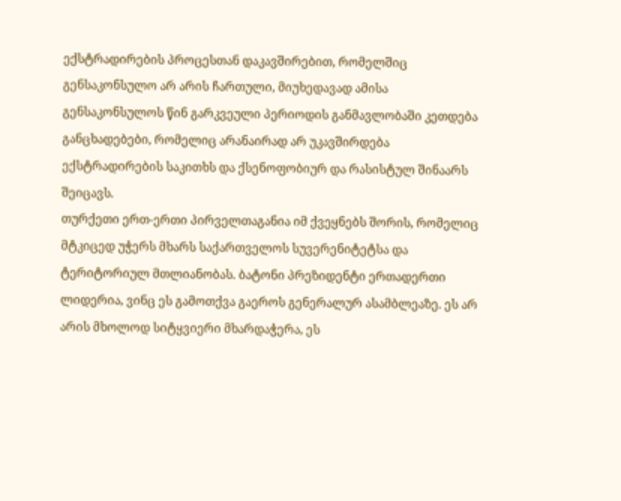ექსტრადირების პროცესთან დაკავშირებით, რომელშიც გენსაკონსულო არ არის ჩართული, მიუხედავად ამისა გენსაკონსულოს წინ გარკვეული პერიოდის განმავლობაში კეთდება განცხადებები, რომელიც არანაირად არ უკავშირდება ექსტრადირების საკითხს და ქსენოფობიურ და რასისტულ შინაარს შეიცავს.
თურქეთი ერთ-ერთი პირველთაგანია იმ ქვეყნებს შორის, რომელიც მტკიცედ უჭერს მხარს საქართველოს სუვერენიტეტსა და ტერიტორიულ მთლიანობას. ბატონი პრეზიდენტი ერთადერთი ლიდერია, ვინც ეს გამოთქვა გაეროს გენერალურ ასამბლეაზე. ეს არ არის მხოლოდ სიტყვიერი მხარდაჭერა, ეს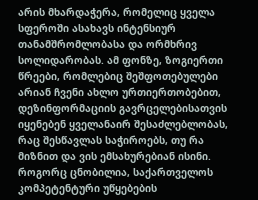არის მხარდაჭერა, რომელიც ყველა სფეროში ასახავს ინტენსიურ თანამშრომლობასა და ორმხრივ სოლიდარობას. ამ ფონზე, ზოგიერთი წრეები, რომლებიც შეშფოთებულები არიან ჩვენი ახლო ურთიერთობებით, დეზინფორმაციის გავრცელებისათვის იყენებენ ყველანაირ შესაძლებლობას, რაც შესწავლას საჭიროებს, თუ რა მიზნით და ვის ემსახურებიან ისინი. როგორც ცნობილია, საქართველოს კომპეტენტური უწყებების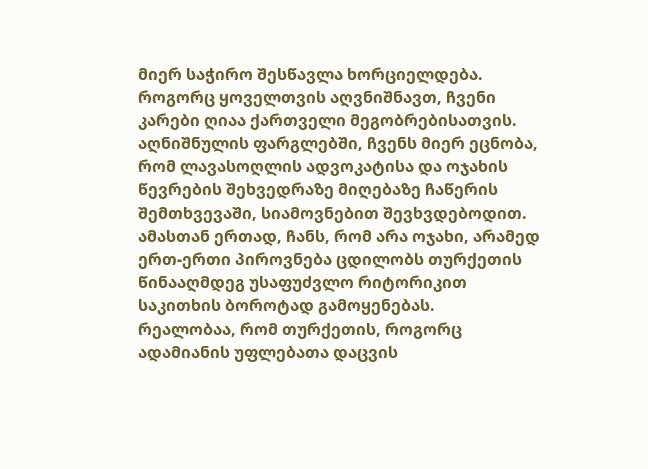მიერ საჭირო შესწავლა ხორციელდება.
როგორც ყოველთვის აღვნიშნავთ, ჩვენი კარები ღიაა ქართველი მეგობრებისათვის. აღნიშნულის ფარგლებში, ჩვენს მიერ ეცნობა, რომ ლავასოღლის ადვოკატისა და ოჯახის წევრების შეხვედრაზე მიღებაზე ჩაწერის შემთხვევაში, სიამოვნებით შევხვდებოდით. ამასთან ერთად, ჩანს, რომ არა ოჯახი, არამედ ერთ-ერთი პიროვნება ცდილობს თურქეთის წინააღმდეგ უსაფუძვლო რიტორიკით საკითხის ბოროტად გამოყენებას.
რეალობაა, რომ თურქეთის, როგორც ადამიანის უფლებათა დაცვის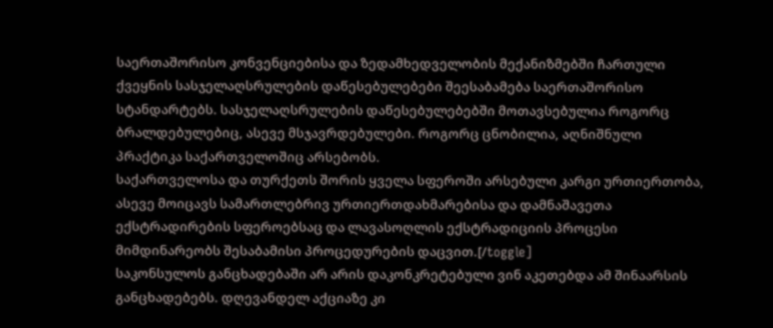საერთაშორისო კონვენციებისა და ზედამხედველობის მექანიზმებში ჩართული ქვეყნის სასჯელაღსრულების დაწესებულებები შეესაბამება საერთაშორისო სტანდარტებს. სასჯელაღსრულების დაწესებულებებში მოთავსებულია როგორც ბრალდებულებიც, ასევე მსჯავრდებულები. როგორც ცნობილია, აღნიშნული პრაქტიკა საქართველოშიც არსებობს.
საქართველოსა და თურქეთს შორის ყველა სფეროში არსებული კარგი ურთიერთობა, ასევე მოიცავს სამართლებრივ ურთიერთდახმარებისა და დამნაშავეთა ექსტრადირების სფეროებსაც და ლავასოღლის ექსტრადიციის პროცესი მიმდინარეობს შესაბამისი პროცედურების დაცვით.[/toggle]
საკონსულოს განცხადებაში არ არის დაკონკრეტებული ვინ აკეთებდა ამ შინაარსის განცხადებებს. დღევანდელ აქციაზე კი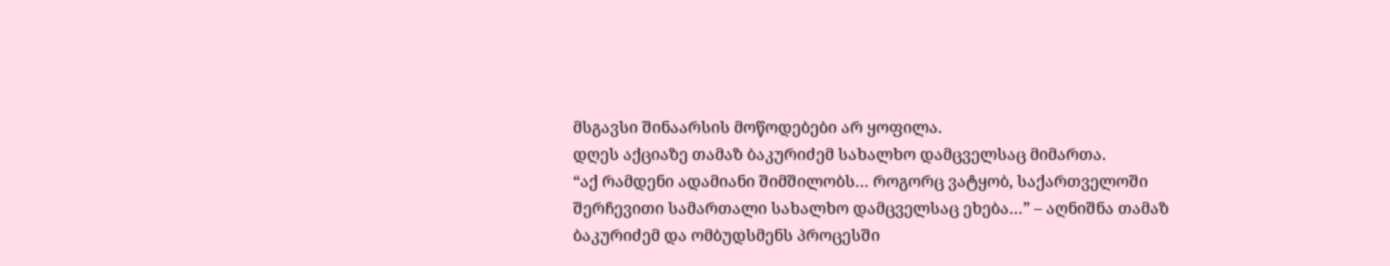მსგავსი შინაარსის მოწოდებები არ ყოფილა.
დღეს აქციაზე თამაზ ბაკურიძემ სახალხო დამცველსაც მიმართა.
“აქ რამდენი ადამიანი შიმშილობს… როგორც ვატყობ, საქართველოში შერჩევითი სამართალი სახალხო დამცველსაც ეხება…” – აღნიშნა თამაზ ბაკურიძემ და ომბუდსმენს პროცესში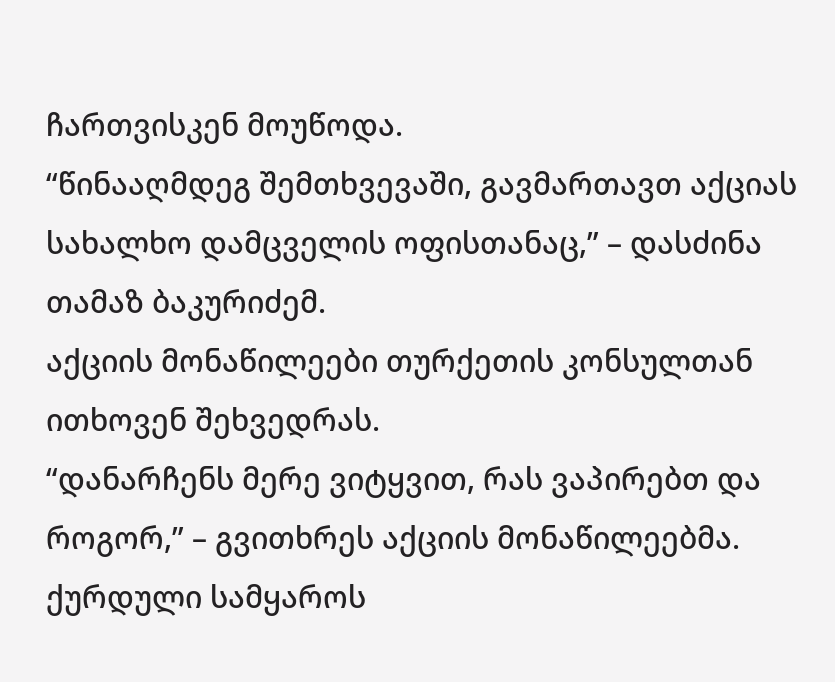ჩართვისკენ მოუწოდა.
“წინააღმდეგ შემთხვევაში, გავმართავთ აქციას სახალხო დამცველის ოფისთანაც,” – დასძინა თამაზ ბაკურიძემ.
აქციის მონაწილეები თურქეთის კონსულთან ითხოვენ შეხვედრას.
“დანარჩენს მერე ვიტყვით, რას ვაპირებთ და როგორ,” – გვითხრეს აქციის მონაწილეებმა.
ქურდული სამყაროს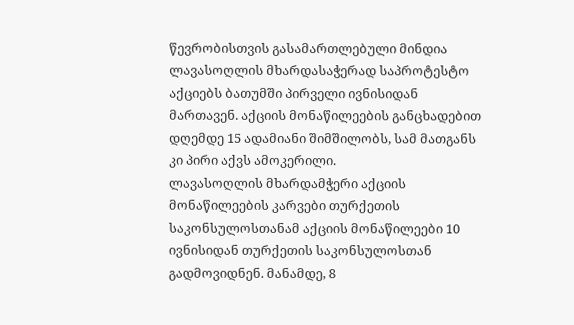წევრობისთვის გასამართლებული მინდია ლავასოღლის მხარდასაჭერად საპროტესტო აქციებს ბათუმში პირველი ივნისიდან მართავენ. აქციის მონაწილეების განცხადებით დღემდე 15 ადამიანი შიმშილობს, სამ მათგანს კი პირი აქვს ამოკერილი.
ლავასოღლის მხარდამჭერი აქციის მონაწილეების კარვები თურქეთის საკონსულოსთანამ აქციის მონაწილეები 10 ივნისიდან თურქეთის საკონსულოსთან გადმოვიდნენ. მანამდე, 8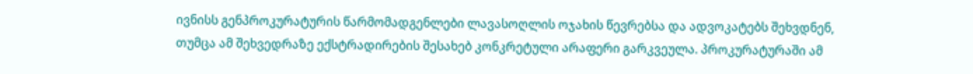ივნისს გენპროკურატურის წარმომადგენლები ლავასოღლის ოჯახის წევრებსა და ადვოკატებს შეხვდნენ, თუმცა ამ შეხვედრაზე ექსტრადირების შესახებ კონკრეტული არაფერი გარკვეულა. პროკურატურაში ამ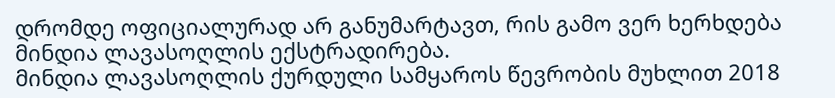დრომდე ოფიციალურად არ განუმარტავთ, რის გამო ვერ ხერხდება მინდია ლავასოღლის ექსტრადირება.
მინდია ლავასოღლის ქურდული სამყაროს წევრობის მუხლით 2018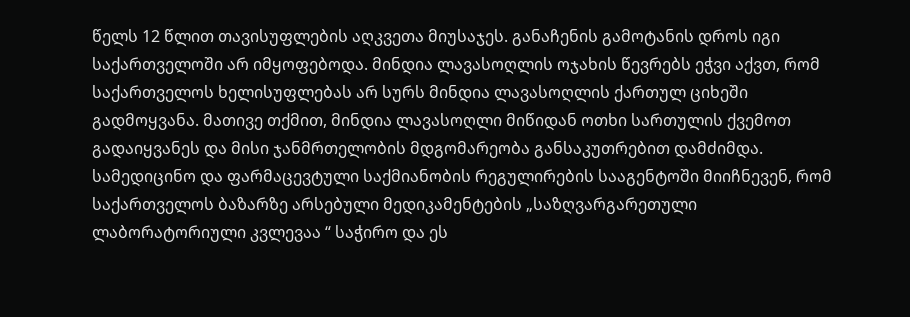წელს 12 წლით თავისუფლების აღკვეთა მიუსაჯეს. განაჩენის გამოტანის დროს იგი საქართველოში არ იმყოფებოდა. მინდია ლავასოღლის ოჯახის წევრებს ეჭვი აქვთ, რომ საქართველოს ხელისუფლებას არ სურს მინდია ლავასოღლის ქართულ ციხეში გადმოყვანა. მათივე თქმით, მინდია ლავასოღლი მიწიდან ოთხი სართულის ქვემოთ გადაიყვანეს და მისი ჯანმრთელობის მდგომარეობა განსაკუთრებით დამძიმდა.
სამედიცინო და ფარმაცევტული საქმიანობის რეგულირების სააგენტოში მიიჩნევენ, რომ საქართველოს ბაზარზე არსებული მედიკამენტების „საზღვარგარეთული ლაბორატორიული კვლევაა “ საჭირო და ეს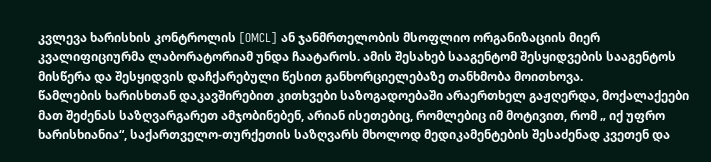კვლევა ხარისხის კონტროლის [OMCL] ან ჯანმრთელობის მსოფლიო ორგანიზაციის მიერ კვალიფიციურმა ლაბორატორიამ უნდა ჩაატაროს. ამის შესახებ სააგენტომ შესყიდვების სააგენტოს მისწერა და შესყიდვის დაჩქარებული წესით განხორციელებაზე თანხმობა მოითხოვა.
წამლების ხარისხთან დაკავშირებით კითხვები საზოგადოებაში არაერთხელ გაჟღერდა, მოქალაქეები მათ შეძენას საზღვარგარეთ ამჯობინებენ, არიან ისეთებიც, რომლებიც იმ მოტივით, რომ „ იქ უფრო ხარისხიანია“, საქართველო-თურქეთის საზღვარს მხოლოდ მედიკამენტების შესაძენად კვეთენ და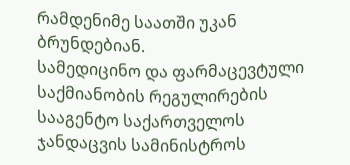რამდენიმე საათში უკან ბრუნდებიან.
სამედიცინო და ფარმაცევტული საქმიანობის რეგულირების სააგენტო საქართველოს ჯანდაცვის სამინისტროს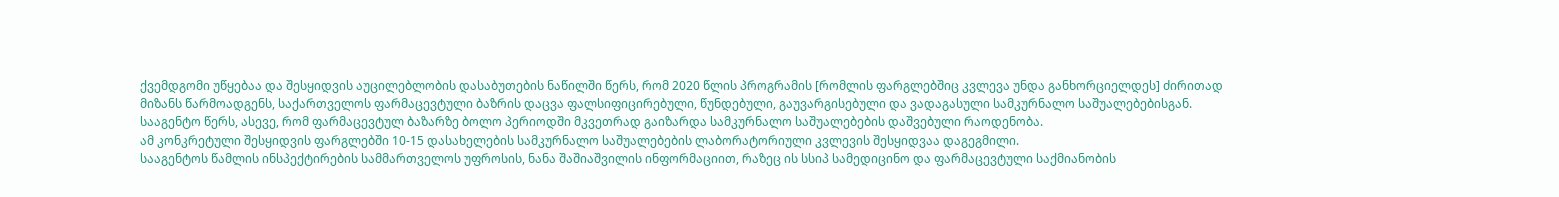ქვემდგომი უწყებაა და შესყიდვის აუცილებლობის დასაბუთების ნაწილში წერს, რომ 2020 წლის პროგრამის [რომლის ფარგლებშიც კვლევა უნდა განხორციელდეს] ძირითად მიზანს წარმოადგენს, საქართველოს ფარმაცევტული ბაზრის დაცვა ფალსიფიცირებული, წუნდებული, გაუვარგისებული და ვადაგასული სამკურნალო საშუალებებისგან.
სააგენტო წერს, ასევე, რომ ფარმაცევტულ ბაზარზე ბოლო პერიოდში მკვეთრად გაიზარდა სამკურნალო საშუალებების დაშვებული რაოდენობა.
ამ კონკრეტული შესყიდვის ფარგლებში 10-15 დასახელების სამკურნალო საშუალებების ლაბორატორიული კვლევის შესყიდვაა დაგეგმილი.
სააგენტოს წამლის ინსპექტირების სამმართველოს უფროსის, ნანა შაშიაშვილის ინფორმაციით, რაზეც ის სსიპ სამედიცინო და ფარმაცევტული საქმიანობის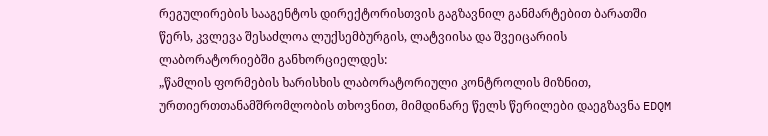რეგულირების სააგენტოს დირექტორისთვის გაგზავნილ განმარტებით ბარათში წერს, კვლევა შესაძლოა ლუქსემბურგის, ლატვიისა და შვეიცარიის ლაბორატორიებში განხორციელდეს:
„წამლის ფორმების ხარისხის ლაბორატორიული კონტროლის მიზნით, ურთიერთთანამშრომლობის თხოვნით, მიმდინარე წელს წერილები დაეგზავნა EDQM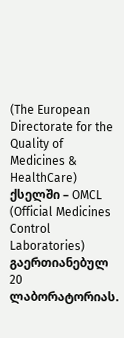(The European Directorate for the Quality of Medicines & HealthCare) ქსელში – OMCL (Official Medicines Control Laboratories) გაერთიანებულ 20 ლაბორატორიას.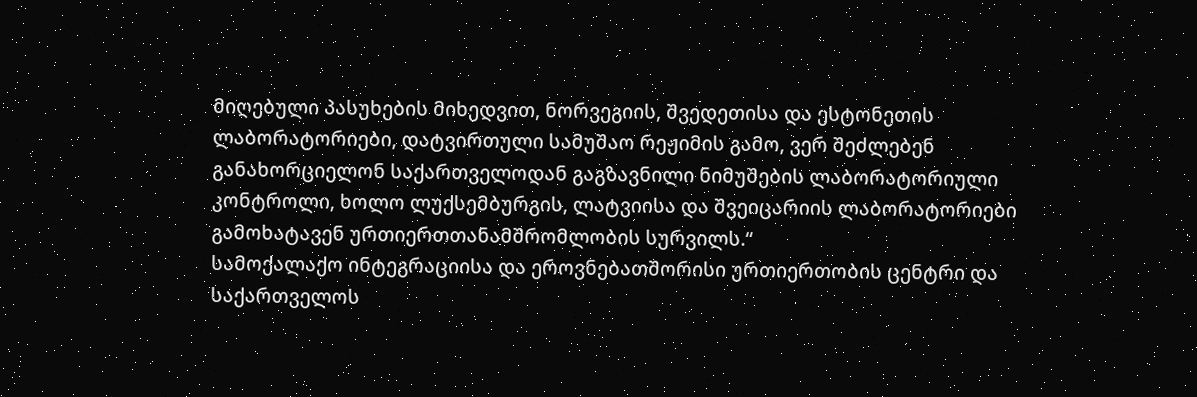მიღებული პასუხების მიხედვით, ნორვეგიის, შვედეთისა და ესტონეთის ლაბორატორიები, დატვირთული სამუშაო რეჟიმის გამო, ვერ შეძლებენ განახორციელონ საქართველოდან გაგზავნილი ნიმუშების ლაბორატორიული კონტროლი, ხოლო ლუქსემბურგის, ლატვიისა და შვეიცარიის ლაბორატორიები გამოხატავენ ურთიერთთანამშრომლობის სურვილს.“
სამოქალაქო ინტეგრაციისა და ეროვნებათშორისი ურთიერთობის ცენტრი და საქართველოს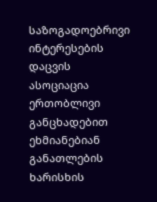საზოგადოებრივი ინტერესების დაცვის ასოციაცია ერთობლივი განცხადებით ეხმიანებიან განათლების ხარისხის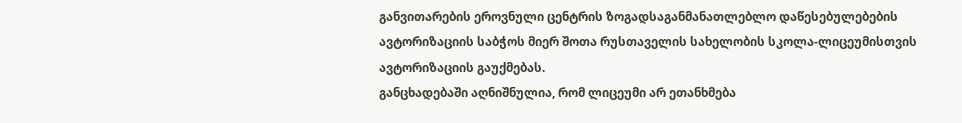განვითარების ეროვნული ცენტრის ზოგადსაგანმანათლებლო დაწესებულებების ავტორიზაციის საბჭოს მიერ შოთა რუსთაველის სახელობის სკოლა-ლიცეუმისთვის ავტორიზაციის გაუქმებას.
განცხადებაში აღნიშნულია, რომ ლიცეუმი არ ეთანხმება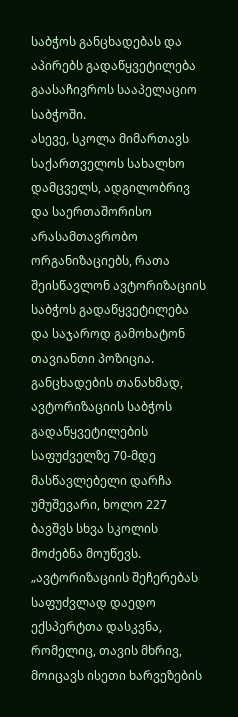საბჭოს განცხადებას და აპირებს გადაწყვეტილება გაასაჩივროს სააპელაციო საბჭოში.
ასევე, სკოლა მიმართავს საქართველოს სახალხო დამცველს, ადგილობრივ და საერთაშორისო არასამთავრობო ორგანიზაციებს, რათა შეისწავლონ ავტორიზაციის საბჭოს გადაწყვეტილება და საჯაროდ გამოხატონ თავიანთი პოზიცია.
განცხადების თანახმად, ავტორიზაციის საბჭოს გადაწყვეტილების საფუძველზე 70-მდე მასწავლებელი დარჩა უმუშევარი, ხოლო 227 ბავშვს სხვა სკოლის მოძებნა მოუწევს.
„ავტორიზაციის შეჩერებას საფუძვლად დაედო ექსპერტთა დასკვნა, რომელიც, თავის მხრივ, მოიცავს ისეთი ხარვეზების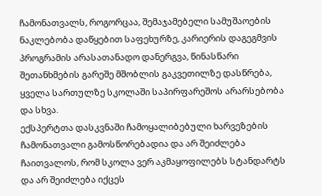ჩამონათვალს, როგორცაა, შემაჯამებელი სამუშაოების ნაკლებობა დაწყებით საფეხურზე, კარიერის დაგეგმვის პროგრამის არასათანადო დანერგვა, წინასწარი შეთანხმების გარეშე მშობლის გაკვეთილზე დასწრება, ყველა სართულზე სკოლაში საპირფარეშოს არარსებობა და სხვა.
ექსპერტთა დასკვნაში ჩამოყალიბებული ხარვეზების ჩამონათვალი გამოსწორებადია და არ შეიძლება ჩაითვალოს, რომ სკოლა ვერ აკმაყოფილებს სტანდარტს და არ შეიძლება იქცეს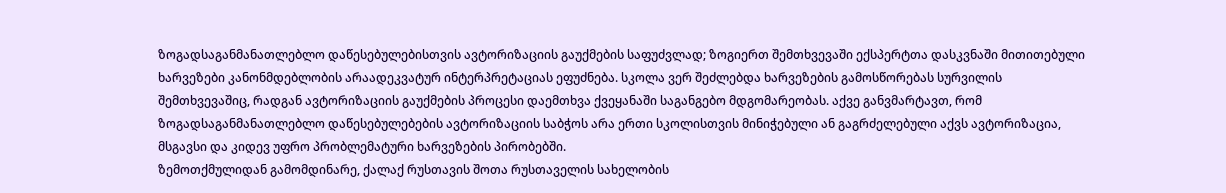ზოგადსაგანმანათლებლო დაწესებულებისთვის ავტორიზაციის გაუქმების საფუძვლად; ზოგიერთ შემთხვევაში ექსპერტთა დასკვნაში მითითებული ხარვეზები კანონმდებლობის არაადეკვატურ ინტერპრეტაციას ეფუძნება. სკოლა ვერ შეძლებდა ხარვეზების გამოსწორებას სურვილის შემთხვევაშიც, რადგან ავტორიზაციის გაუქმების პროცესი დაემთხვა ქვეყანაში საგანგებო მდგომარეობას. აქვე განვმარტავთ, რომ ზოგადსაგანმანათლებლო დაწესებულებების ავტორიზაციის საბჭოს არა ერთი სკოლისთვის მინიჭებული ან გაგრძელებული აქვს ავტორიზაცია, მსგავსი და კიდევ უფრო პრობლემატური ხარვეზების პირობებში.
ზემოთქმულიდან გამომდინარე, ქალაქ რუსთავის შოთა რუსთაველის სახელობის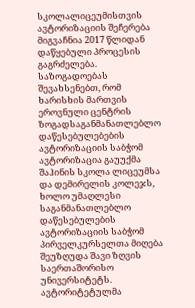სკოლალიცეუმისთვის ავტორიზაციის შეჩერება მიგვაჩნია 2017 წლიდან დაწყებული პროცესის გაგრძელება. საზოგადოებას შევახსენებთ, რომ ხარისხის მართვის ეროვნული ცენტრის ზოგადსაგანმანათლებლო დაწესებულებების ავტორიზაციის საბჭომ ავტორიზაცია გაუუქმა შაჰინის სკოლა ლიცეუმსა და დემირელის კოლეჯს, ხოლო უმაღლესი საგანმანათლებლო დაწესებულების ავტორიზაციის საბჭომ პირველკურსელთა მიღება შეუზღუდა შავი ზღვის საერთაშორისო უნივერსიტეტს. ავტორიტეტულმა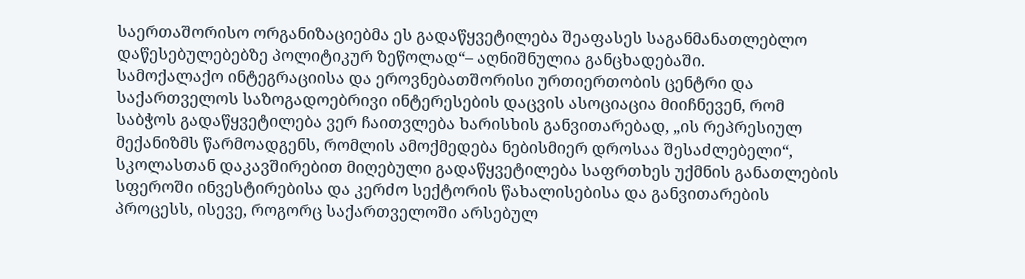საერთაშორისო ორგანიზაციებმა ეს გადაწყვეტილება შეაფასეს საგანმანათლებლო დაწესებულებებზე პოლიტიკურ ზეწოლად“– აღნიშნულია განცხადებაში.
სამოქალაქო ინტეგრაციისა და ეროვნებათშორისი ურთიერთობის ცენტრი და საქართველოს საზოგადოებრივი ინტერესების დაცვის ასოციაცია მიიჩნევენ, რომ საბჭოს გადაწყვეტილება ვერ ჩაითვლება ხარისხის განვითარებად, „ის რეპრესიულ მექანიზმს წარმოადგენს, რომლის ამოქმედება ნებისმიერ დროსაა შესაძლებელი“, სკოლასთან დაკავშირებით მიღებული გადაწყვეტილება საფრთხეს უქმნის განათლების სფეროში ინვესტირებისა და კერძო სექტორის წახალისებისა და განვითარების პროცესს, ისევე, როგორც საქართველოში არსებულ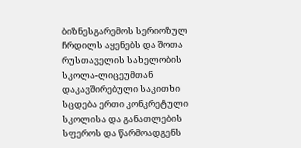ბიზნესგარემოს სერიოზულ ჩრდილს აყენებს და შოთა რუსთაველის სახელობის სკოლა-ლიცეუმთან დაკავშირებული საკითხი სცდება ერთი კონკრეტული სკოლისა და განათლების სფეროს და წარმოადგენს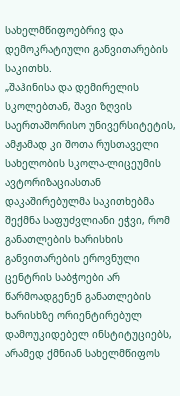სახელმწიფოებრივ და დემოკრატიული განვითარების საკითხს.
„შაჰინისა და დემირელის სკოლებთან, შავი ზღვის საერთაშორისო უნივერსიტეტის, ამჟამად კი შოთა რუსთაველი სახელობის სკოლა-ლიცეუმის ავტორიზაციასთან დაკაშირებულმა საკითხებმა შექმნა საფუძვლიანი ეჭვი, რომ განათლების ხარისხის განვითარების ეროვნული ცენტრის საბჭოები არ წარმოადგენენ განათლების ხარისხზე ორიენტირებულ დამოუკიდებელ ინსტიტუციებს, არამედ ქმნიან სახელმწიფოს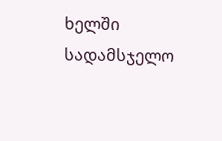ხელში სადამსჯელო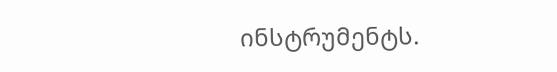ინსტრუმენტს.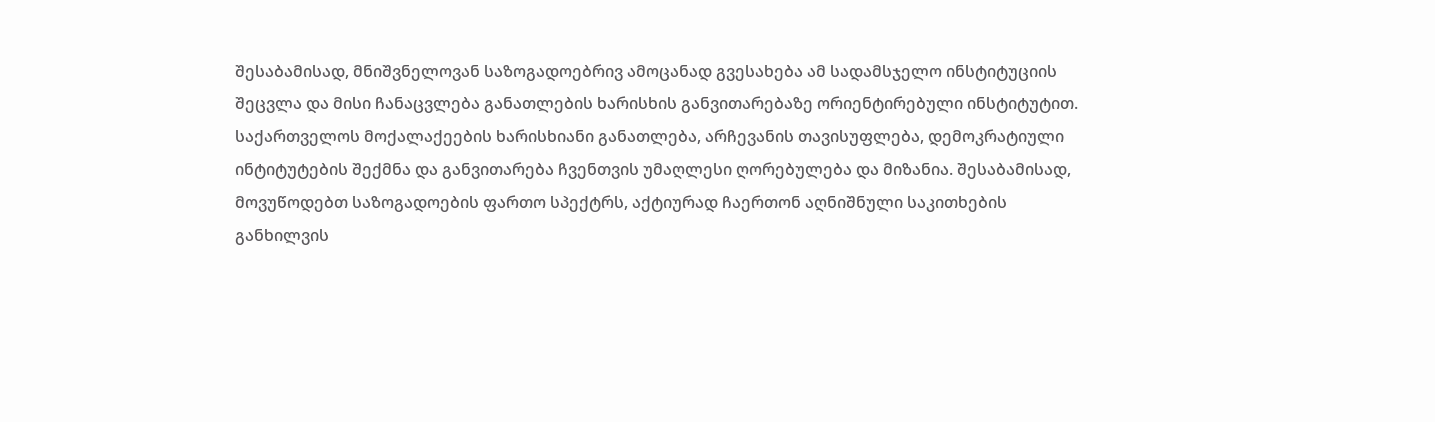შესაბამისად, მნიშვნელოვან საზოგადოებრივ ამოცანად გვესახება ამ სადამსჯელო ინსტიტუციის შეცვლა და მისი ჩანაცვლება განათლების ხარისხის განვითარებაზე ორიენტირებული ინსტიტუტით.
საქართველოს მოქალაქეების ხარისხიანი განათლება, არჩევანის თავისუფლება, დემოკრატიული ინტიტუტების შექმნა და განვითარება ჩვენთვის უმაღლესი ღორებულება და მიზანია. შესაბამისად, მოვუწოდებთ საზოგადოების ფართო სპექტრს, აქტიურად ჩაერთონ აღნიშნული საკითხების განხილვის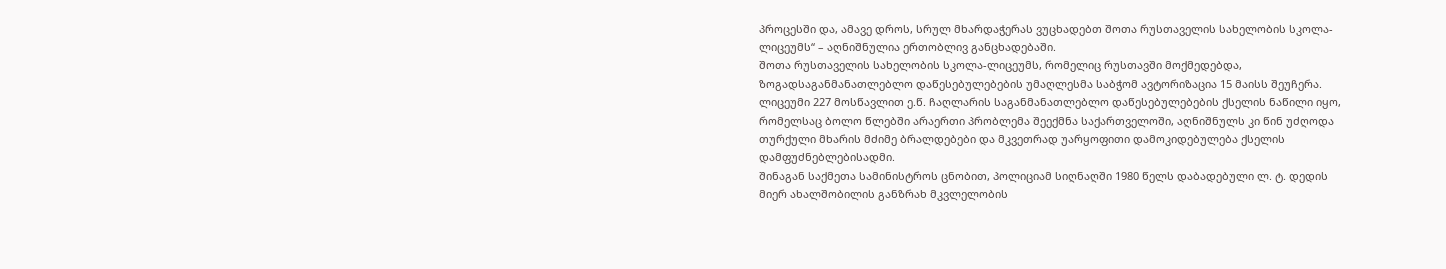პროცესში და, ამავე დროს, სრულ მხარდაჭერას ვუცხადებთ შოთა რუსთაველის სახელობის სკოლა-ლიცეუმს“ – აღნიშნულია ერთობლივ განცხადებაში.
შოთა რუსთაველის სახელობის სკოლა-ლიცეუმს, რომელიც რუსთავში მოქმედებდა, ზოგადსაგანმანათლებლო დაწესებულებების უმაღლესმა საბჭომ ავტორიზაცია 15 მაისს შეუჩერა. ლიცეუმი 227 მოსწავლით ე.წ. ჩაღლარის საგანმანათლებლო დაწესებულებების ქსელის ნაწილი იყო, რომელსაც ბოლო წლებში არაერთი პრობლემა შეექმნა საქართველოში, აღნიშნულს კი წინ უძღოდა თურქული მხარის მძიმე ბრალდებები და მკვეთრად უარყოფითი დამოკიდებულება ქსელის დამფუძნებლებისადმი.
შინაგან საქმეთა სამინისტროს ცნობით, პოლიციამ სიღნაღში 1980 წელს დაბადებული ლ. ტ. დედის მიერ ახალშობილის განზრახ მკვლელობის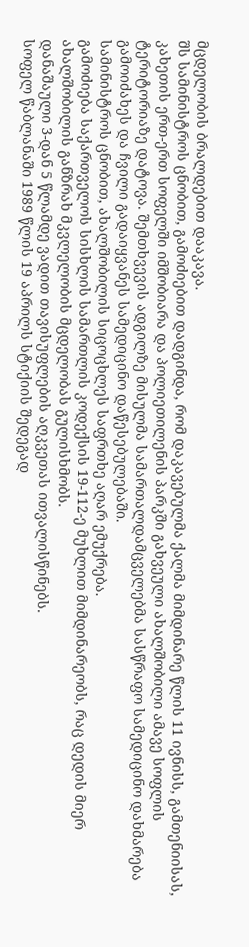მცდელობის ბრალდებით დააკავა.
შს სამინისტროს ცნობით, გამოძიებით დადგინდა, რომ დაკავებულმა ქალმა მიმდინარე წლის 11 ივნისს, გამთენიისას, კახეთის ერთ-ერთ სოფელში იმშობიარა და პოლიეთილენის პარკში გახვეული ახალშობილი ამავე სოფლის ტერიტორიაზე დატოვა. შემთხვევის ადგილზე მისულმა სამართალდამცველებმა სასწრაფო სამედიცინო დახმარება გამოიძახეს და ჩვილი გადაიყვანეს სამედიცინო დაწესებულებაში.
სამინისტროს ცნობით, ახალშობილის სიცოცხლეს საფრთხე აღარ ემუქრება.
გამოძიება საქართველოს სისხლის სამართლის კოდექსის 19-112-ე მუხლით მიმდინარეობს, რაც დედის მიერ ახალშობილის განზრახ მკვლელობის მცდელობას გულისხმობს.
დანაშაული 3-დან 5 წლამდე ვადით თავისუფლების აღკვეთას ითვალისწინებს.
სოფელ წაბლანაში 1989 წლის 19 აპრილს სტიქიის შედეგად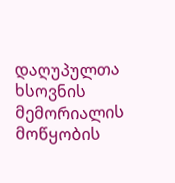დაღუპულთა ხსოვნის მემორიალის მოწყობის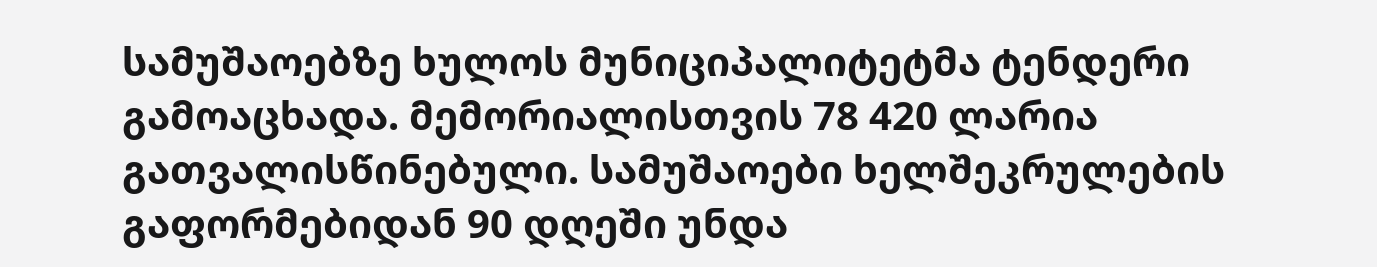სამუშაოებზე ხულოს მუნიციპალიტეტმა ტენდერი გამოაცხადა. მემორიალისთვის 78 420 ლარია გათვალისწინებული. სამუშაოები ხელშეკრულების გაფორმებიდან 90 დღეში უნდა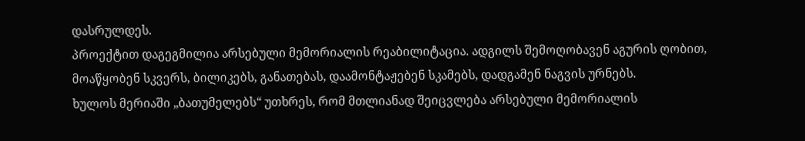დასრულდეს.
პროექტით დაგეგმილია არსებული მემორიალის რეაბილიტაცია. ადგილს შემოღობავენ აგურის ღობით, მოაწყობენ სკვერს, ბილიკებს, განათებას, დაამონტაჟებენ სკამებს, დადგამენ ნაგვის ურნებს.
ხულოს მერიაში „ბათუმელებს“ უთხრეს, რომ მთლიანად შეიცვლება არსებული მემორიალის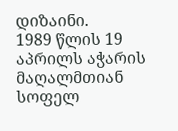დიზაინი.
1989 წლის 19 აპრილს აჭარის მაღალმთიან სოფელ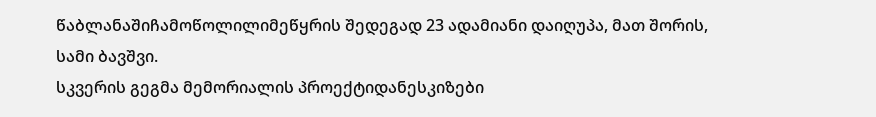წაბლანაშიჩამოწოლილიმეწყრის შედეგად 23 ადამიანი დაიღუპა, მათ შორის, სამი ბავშვი.
სკვერის გეგმა მემორიალის პროექტიდანესკიზები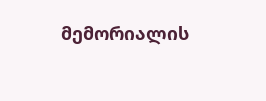მემორიალის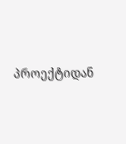პროექტიდან